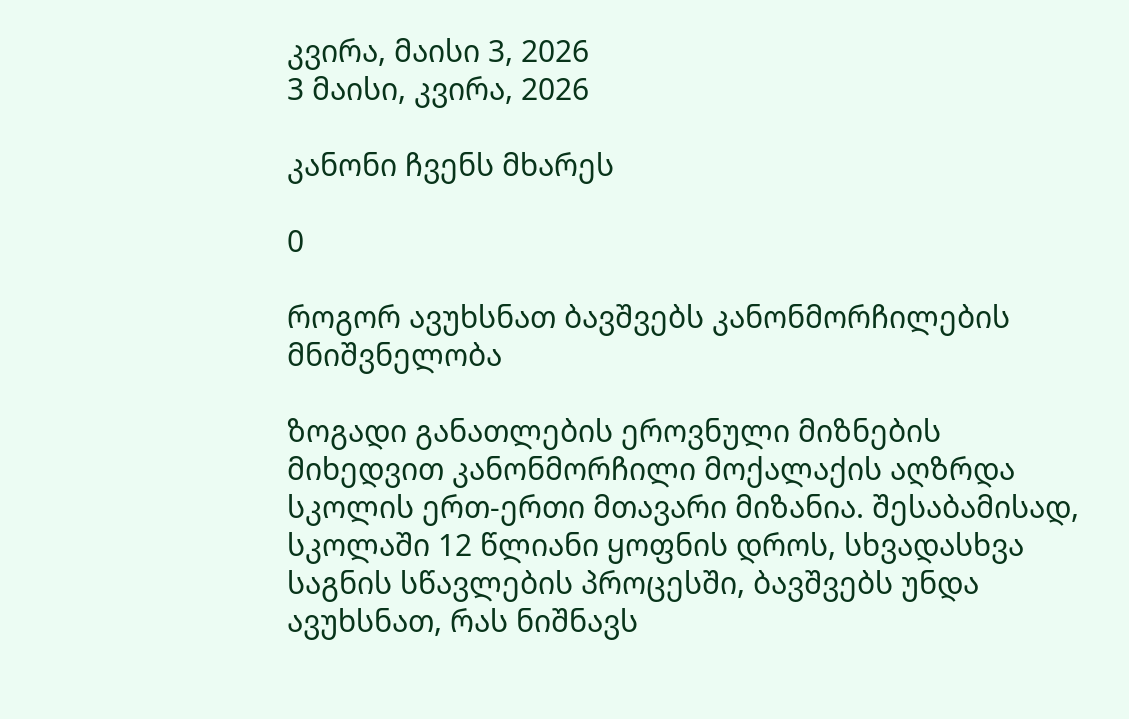კვირა, მაისი 3, 2026
3 მაისი, კვირა, 2026

კანონი ჩვენს მხარეს

0

როგორ ავუხსნათ ბავშვებს კანონმორჩილების მნიშვნელობა

ზოგადი განათლების ეროვნული მიზნების მიხედვით კანონმორჩილი მოქალაქის აღზრდა სკოლის ერთ-ერთი მთავარი მიზანია. შესაბამისად, სკოლაში 12 წლიანი ყოფნის დროს, სხვადასხვა საგნის სწავლების პროცესში, ბავშვებს უნდა ავუხსნათ, რას ნიშნავს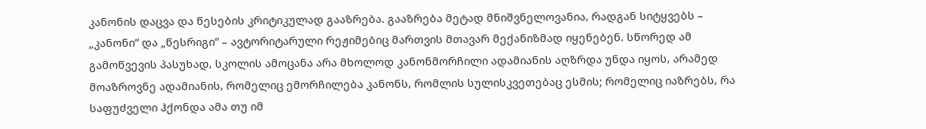კანონის დაცვა და წესების კრიტიკულად გააზრება. გააზრება მეტად მნიშვნელოვანია, რადგან სიტყვებს – „კანონი“ და „წესრიგი“ – ავტორიტარული რეჟიმებიც მართვის მთავარ მექანიზმად იყენებენ. სწორედ ამ გამოწვევის პასუხად, სკოლის ამოცანა არა მხოლოდ კანონმორჩილი ადამიანის აღზრდა უნდა იყოს, არამედ მოაზროვნე ადამიანის, რომელიც ემორჩილება კანონს, რომლის სულისკვეთებაც ესმის; რომელიც იაზრებს, რა საფუძველი ჰქონდა ამა თუ იმ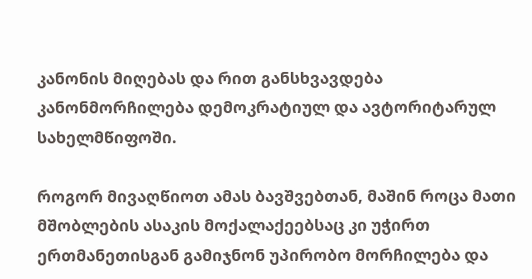კანონის მიღებას და რით განსხვავდება კანონმორჩილება დემოკრატიულ და ავტორიტარულ სახელმწიფოში.

როგორ მივაღწიოთ ამას ბავშვებთან, მაშინ როცა მათი მშობლების ასაკის მოქალაქეებსაც კი უჭირთ ერთმანეთისგან გამიჯნონ უპირობო მორჩილება და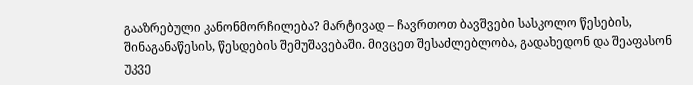გააზრებული კანონმორჩილება? მარტივად – ჩავრთოთ ბავშვები სასკოლო წესების, შინაგანაწესის, წესდების შემუშავებაში. მივცეთ შესაძლებლობა, გადახედონ და შეაფასონ უკვე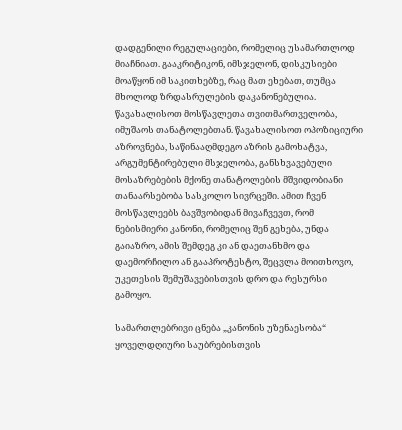დადგენილი რეგულაციები, რომელიც უსამართლოდ მიაჩნიათ. გააკრიტიკონ, იმსჯელონ, დისკუსიები მოაწყონ იმ საკითხებზე, რაც მათ ეხებათ, თუმცა მხოლოდ ზრდასრულების დაკანონებულია. წავახალისოთ მოსწავლეთა თვითმართველობა, იმუშაოს თანატოლებთან. წავახალისოთ ოპოზიციური აზროვნება, საწინააღმდეგო აზრის გამოხატვა, არგუმენტირებული მსჯელობა, განსხვავებული მოსაზრებების მქონე თანატოლების მშვიდობიანი თანაარსებობა სასკოლო სივრცეში. ამით ჩვენ მოსწავლეებს ბავშვობიდან მივაჩვევთ, რომ ნებისმიერი კანონი, რომელიც შენ გეხება, უნდა გაიაზრო, ამის შემდეგ კი ან დაეთანხმო და დაემორჩილო ან გააპროტესტო, შეცვლა მოითხოვო, უკეთესის შემუშავებისთვის დრო და რესურსი გამოყო.

სამართლებრივი ცნება „კანონის უზენაესობა“ ყოველდღიური საუბრებისთვის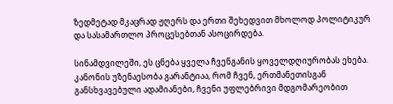ზედმეტად მკაცრად ჟღერს და ერთი შეხედვით მხოლოდ პოლიტიკურ  და სასამართლო პროცესებთან ასოცირდება.

სინამდვილეში, ეს ცნება ყველა ჩვენგანის ყოველდღიურობას ეხება. კანონის უზენაესობა გარანტიაა, რომ ჩვენ, ერთმანეთისგან განსხვავებული ადამიანები, ჩვენი უფლებრივი მდგომარეობით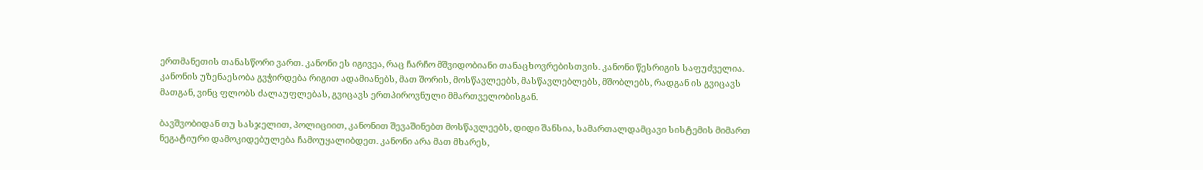ერთმანეთის თანასწორი ვართ. კანონი ეს იგივეა, რაც ჩარჩო მშვიდობიანი თანაცხოვრებისთვის. კანონი წესრიგის საფუძველია. კანონის უზენაესობა გვჭირდება რიგით ადამიანებს, მათ შორის, მოსწავლეებს, მასწავლებლებს, მშობლებს, რადგან ის გვიცავს მათგან, ვინც ფლობს ძალაუფლებას, გვიცავს ერთპიროვნული მმართველობისგან.

ბავშვობიდან თუ სასჯელით, პოლიციით, კანონით შევაშინებთ მოსწავლეებს, დიდი შანსია, სამართალდამცავი სისტემის მიმართ ნეგატიური დამოკიდებულება ჩამოუყალიბდეთ. კანონი არა მათ მხარეს,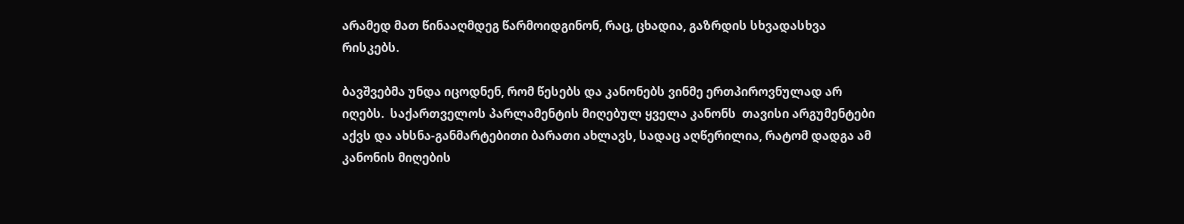არამედ მათ წინააღმდეგ წარმოიდგინონ, რაც, ცხადია, გაზრდის სხვადასხვა რისკებს.

ბავშვებმა უნდა იცოდნენ, რომ წესებს და კანონებს ვინმე ერთპიროვნულად არ იღებს.  საქართველოს პარლამენტის მიღებულ ყველა კანონს  თავისი არგუმენტები აქვს და ახსნა-განმარტებითი ბარათი ახლავს, სადაც აღწერილია, რატომ დადგა ამ კანონის მიღების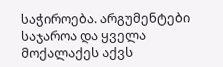საჭიროება. არგუმენტები საჯაროა და ყველა მოქალაქეს აქვს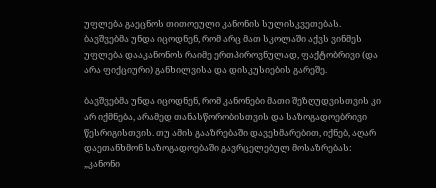უფლება გაეცნოს თითოეული კანონის სულისკვეთებას. ბავშვებმა უნდა იცოდნენ, რომ არც მათ სკოლაში აქვს ვინმეს უფლება დააკანონოს რაიმე ერთპიროვნულად, ფაქტობრივი (და არა ფიქციური) განხილვისა და დისკუსიების გარეშე.

ბავშვებმა უნდა იცოდნენ, რომ კანონები მათი შეზღუდვისთვის კი არ იქმნება, არამედ თანასწორობისთვის და საზოგადოებრივი წესრიგისთვის. თუ ამის გააზრებაში დავეხმარებით, იქნებ, აღარ დაეთანხმონ საზოგადოებაში გავრცელებულ მოსაზრებას: „კანონი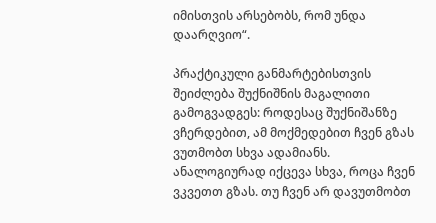იმისთვის არსებობს, რომ უნდა დაარღვიო“.

პრაქტიკული განმარტებისთვის შეიძლება შუქნიშნის მაგალითი გამოგვადგეს: როდესაც შუქნიშანზე ვჩერდებით, ამ მოქმედებით ჩვენ გზას ვუთმობთ სხვა ადამიანს. ანალოგიურად იქცევა სხვა, როცა ჩვენ ვკვეთთ გზას. თუ ჩვენ არ დავუთმობთ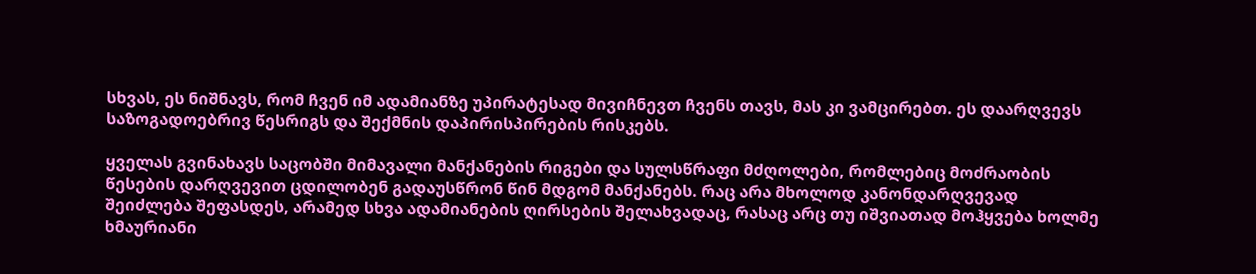სხვას, ეს ნიშნავს, რომ ჩვენ იმ ადამიანზე უპირატესად მივიჩნევთ ჩვენს თავს, მას კი ვამცირებთ. ეს დაარღვევს საზოგადოებრივ წესრიგს და შექმნის დაპირისპირების რისკებს.

ყველას გვინახავს საცობში მიმავალი მანქანების რიგები და სულსწრაფი მძღოლები, რომლებიც მოძრაობის წესების დარღვევით ცდილობენ გადაუსწრონ წინ მდგომ მანქანებს. რაც არა მხოლოდ კანონდარღვევად შეიძლება შეფასდეს, არამედ სხვა ადამიანების ღირსების შელახვადაც, რასაც არც თუ იშვიათად მოჰყვება ხოლმე ხმაურიანი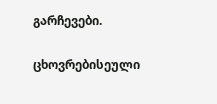გარჩევები.

ცხოვრებისეული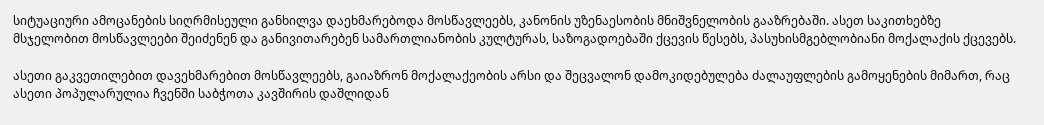სიტუაციური ამოცანების სიღრმისეული განხილვა დაეხმარებოდა მოსწავლეებს, კანონის უზენაესობის მნიშვნელობის გააზრებაში. ასეთ საკითხებზე მსჯელობით მოსწავლეები შეიძენენ და განივითარებენ სამართლიანობის კულტურას, საზოგადოებაში ქცევის წესებს, პასუხისმგებლობიანი მოქალაქის ქცევებს.

ასეთი გაკვეთილებით დავეხმარებით მოსწავლეებს, გაიაზრონ მოქალაქეობის არსი და შეცვალონ დამოკიდებულება ძალაუფლების გამოყენების მიმართ, რაც ასეთი პოპულარულია ჩვენში საბჭოთა კავშირის დაშლიდან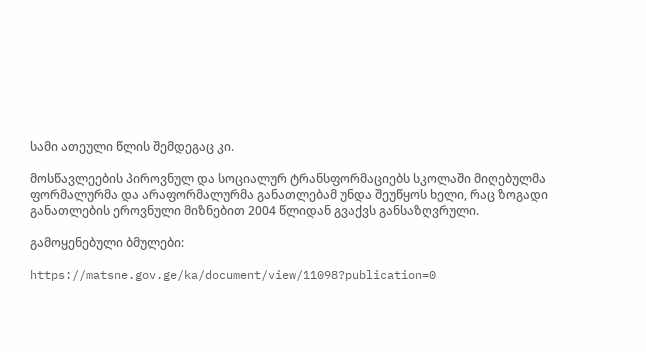სამი ათეული წლის შემდეგაც კი.

მოსწავლეების პიროვნულ და სოციალურ ტრანსფორმაციებს სკოლაში მიღებულმა ფორმალურმა და არაფორმალურმა განათლებამ უნდა შეუწყოს ხელი, რაც ზოგადი განათლების ეროვნული მიზნებით 2004 წლიდან გვაქვს განსაზღვრული.

გამოყენებული ბმულები:

https://matsne.gov.ge/ka/document/view/11098?publication=0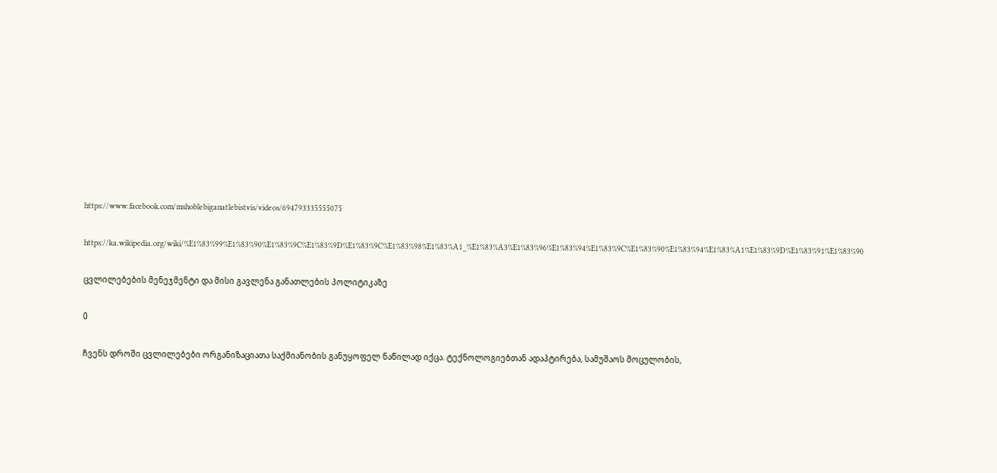https://www.facebook.com/mshoblebiganatlebistvis/videos/694793335555075

https://ka.wikipedia.org/wiki/%E1%83%99%E1%83%90%E1%83%9C%E1%83%9D%E1%83%9C%E1%83%98%E1%83%A1_%E1%83%A3%E1%83%96%E1%83%94%E1%83%9C%E1%83%90%E1%83%94%E1%83%A1%E1%83%9D%E1%83%91%E1%83%90

ცვლილებების მენეჯმენტი და მისი გავლენა განათლების პოლიტიკაზე

0

ჩვენს დროში ცვლილებები ორგანიზაციათა საქმიანობის განუყოფელ ნაწილად იქცა. ტექნოლოგიებთან ადაპტირება, სამუშაოს მოცულობის,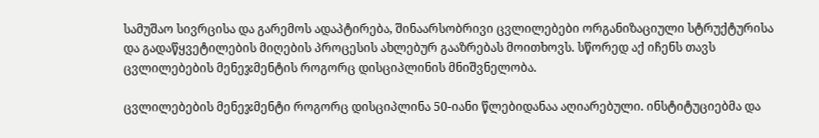სამუშაო სივრცისა და გარემოს ადაპტირება, შინაარსობრივი ცვლილებები ორგანიზაციული სტრუქტურისა და გადაწყვეტილების მიღების პროცესის ახლებურ გააზრებას მოითხოვს. სწორედ აქ იჩენს თავს ცვლილებების მენეჯმენტის როგორც დისციპლინის მნიშვნელობა.

ცვლილებების მენეჯმენტი როგორც დისციპლინა 50-იანი წლებიდანაა აღიარებული. ინსტიტუციებმა და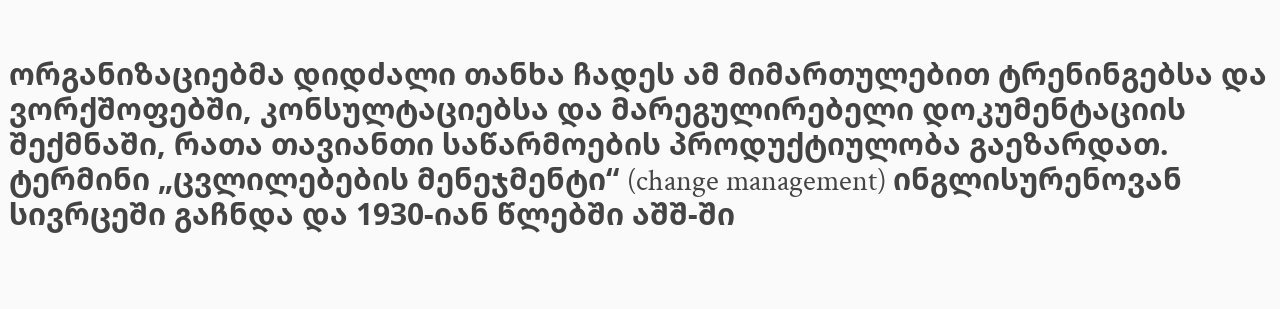ორგანიზაციებმა დიდძალი თანხა ჩადეს ამ მიმართულებით ტრენინგებსა და ვორქშოფებში, კონსულტაციებსა და მარეგულირებელი დოკუმენტაციის შექმნაში, რათა თავიანთი საწარმოების პროდუქტიულობა გაეზარდათ. ტერმინი „ცვლილებების მენეჯმენტი“ (change management) ინგლისურენოვან სივრცეში გაჩნდა და 1930-იან წლებში აშშ-ში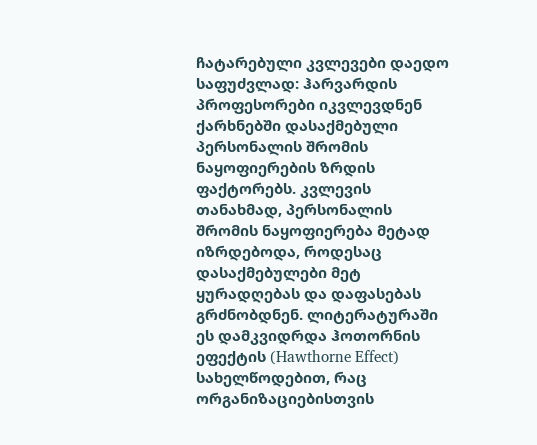ჩატარებული კვლევები დაედო საფუძვლად: ჰარვარდის პროფესორები იკვლევდნენ ქარხნებში დასაქმებული პერსონალის შრომის ნაყოფიერების ზრდის ფაქტორებს. კვლევის თანახმად, პერსონალის შრომის ნაყოფიერება მეტად იზრდებოდა, როდესაც დასაქმებულები მეტ ყურადღებას და დაფასებას გრძნობდნენ. ლიტერატურაში ეს დამკვიდრდა ჰოთორნის ეფექტის (Hawthorne Effect) სახელწოდებით, რაც ორგანიზაციებისთვის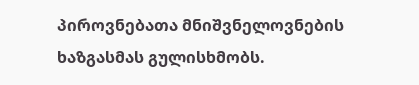პიროვნებათა მნიშვნელოვნების ხაზგასმას გულისხმობს.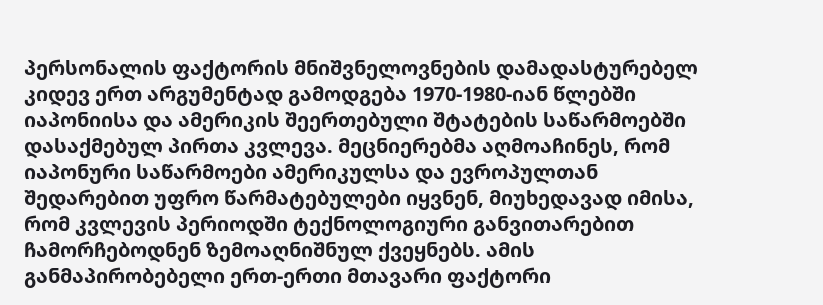პერსონალის ფაქტორის მნიშვნელოვნების დამადასტურებელ კიდევ ერთ არგუმენტად გამოდგება 1970-1980-იან წლებში იაპონიისა და ამერიკის შეერთებული შტატების საწარმოებში დასაქმებულ პირთა კვლევა. მეცნიერებმა აღმოაჩინეს, რომ იაპონური საწარმოები ამერიკულსა და ევროპულთან შედარებით უფრო წარმატებულები იყვნენ, მიუხედავად იმისა, რომ კვლევის პერიოდში ტექნოლოგიური განვითარებით ჩამორჩებოდნენ ზემოაღნიშნულ ქვეყნებს. ამის განმაპირობებელი ერთ-ერთი მთავარი ფაქტორი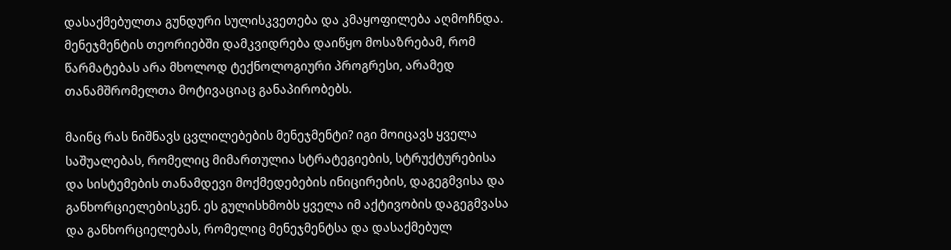დასაქმებულთა გუნდური სულისკვეთება და კმაყოფილება აღმოჩნდა. მენეჯმენტის თეორიებში დამკვიდრება დაიწყო მოსაზრებამ, რომ წარმატებას არა მხოლოდ ტექნოლოგიური პროგრესი, არამედ თანამშრომელთა მოტივაციაც განაპირობებს.

მაინც რას ნიშნავს ცვლილებების მენეჯმენტი? იგი მოიცავს ყველა საშუალებას, რომელიც მიმართულია სტრატეგიების, სტრუქტურებისა და სისტემების თანამდევი მოქმედებების ინიცირების, დაგეგმვისა და განხორციელებისკენ. ეს გულისხმობს ყველა იმ აქტივობის დაგეგმვასა და განხორციელებას, რომელიც მენეჯმენტსა და დასაქმებულ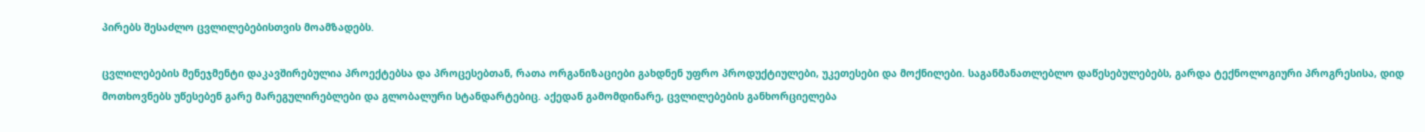პირებს შესაძლო ცვლილებებისთვის მოამზადებს.

ცვლილებების მენეჯმენტი დაკავშირებულია პროექტებსა და პროცესებთან, რათა ორგანიზაციები გახდნენ უფრო პროდუქტიულები, უკეთესები და მოქნილები. საგანმანათლებლო დაწესებულებებს, გარდა ტექნოლოგიური პროგრესისა, დიდ მოთხოვნებს უწესებენ გარე მარეგულირებლები და გლობალური სტანდარტებიც. აქედან გამომდინარე, ცვლილებების განხორციელება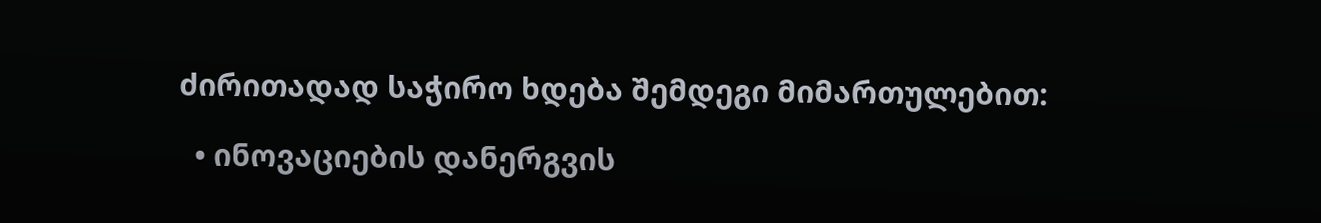ძირითადად საჭირო ხდება შემდეგი მიმართულებით:

  • ინოვაციების დანერგვის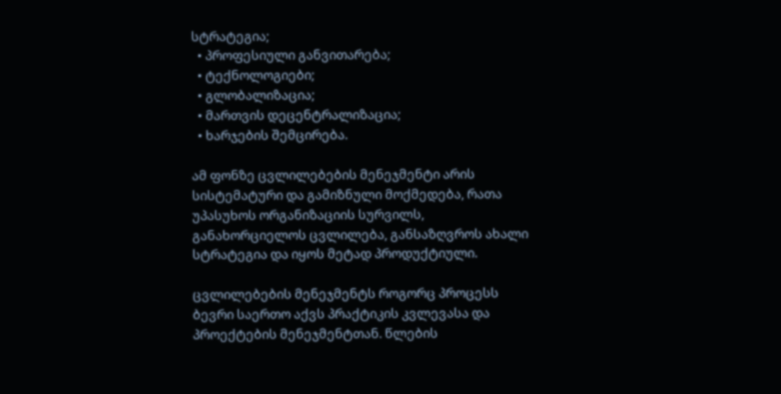სტრატეგია;
  • პროფესიული განვითარება;
  • ტექნოლოგიები;
  • გლობალიზაცია;
  • მართვის დეცენტრალიზაცია;
  • ხარჯების შემცირება.

ამ ფონზე ცვლილებების მენეჯმენტი არის სისტემატური და გამიზნული მოქმედება, რათა უპასუხოს ორგანიზაციის სურვილს, განახორციელოს ცვლილება, განსაზღვროს ახალი სტრატეგია და იყოს მეტად პროდუქტიული.

ცვლილებების მენეჯმენტს როგორც პროცესს ბევრი საერთო აქვს პრაქტიკის კვლევასა და პროექტების მენეჯმენტთან. წლების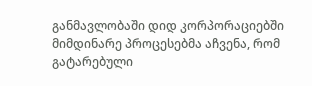განმავლობაში დიდ კორპორაციებში მიმდინარე პროცესებმა აჩვენა, რომ გატარებული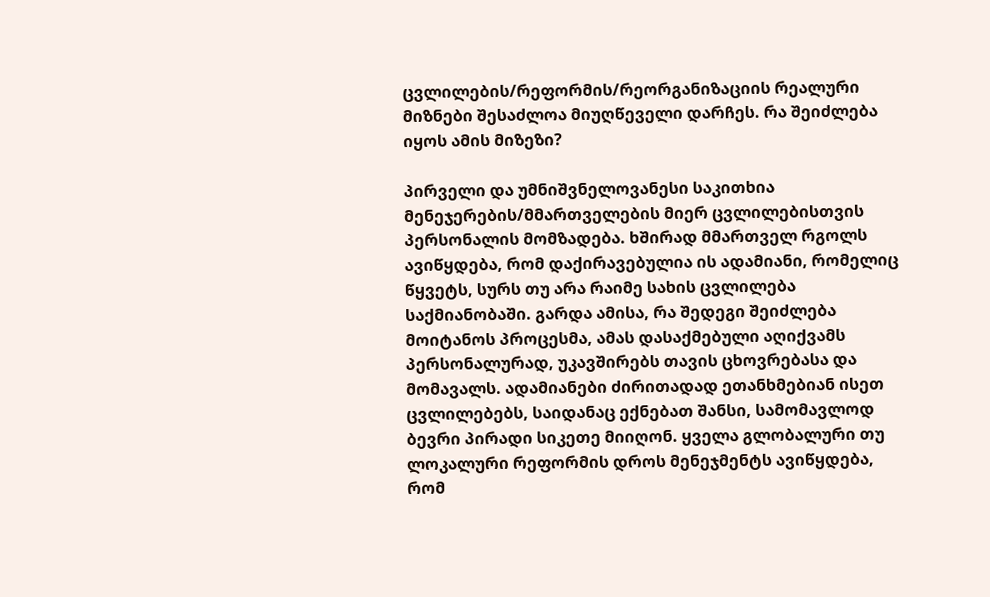ცვლილების/რეფორმის/რეორგანიზაციის რეალური მიზნები შესაძლოა მიუღწეველი დარჩეს. რა შეიძლება იყოს ამის მიზეზი?

პირველი და უმნიშვნელოვანესი საკითხია მენეჯერების/მმართველების მიერ ცვლილებისთვის პერსონალის მომზადება. ხშირად მმართველ რგოლს ავიწყდება, რომ დაქირავებულია ის ადამიანი, რომელიც წყვეტს, სურს თუ არა რაიმე სახის ცვლილება საქმიანობაში. გარდა ამისა, რა შედეგი შეიძლება მოიტანოს პროცესმა, ამას დასაქმებული აღიქვამს პერსონალურად, უკავშირებს თავის ცხოვრებასა და მომავალს. ადამიანები ძირითადად ეთანხმებიან ისეთ ცვლილებებს, საიდანაც ექნებათ შანსი, სამომავლოდ ბევრი პირადი სიკეთე მიიღონ. ყველა გლობალური თუ ლოკალური რეფორმის დროს მენეჯმენტს ავიწყდება, რომ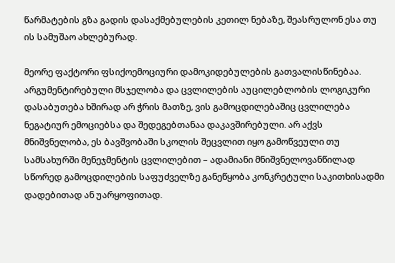წარმატების გზა გადის დასაქმებულების კეთილ ნებაზე, შეასრულონ ესა თუ ის სამუშაო ახლებურად.

მეორე ფაქტორი ფსიქოემოციური დამოკიდებულების გათვალისწინებაა. არგუმენტირებული მსჯელობა და ცვლილების აუცილებლობის ლოგიკური დასაბუთება ხშირად არ ჭრის მათზე, ვის გამოცდილებაშიც ცვლილება ნეგატიურ ემოციებსა და შედეგებთანაა დაკავშირებული. არ აქვს მნიშვნელობა, ეს ბავშვობაში სკოლის შეცვლით იყო გამოწვეული თუ სამსახურში მენეჯმენტის ცვლილებით – ადამიანი მნიშვნელოვანწილად სწორედ გამოცდილების საფუძველზე განეწყობა კონკრეტული საკითხისადმი დადებითად ან უარყოფითად.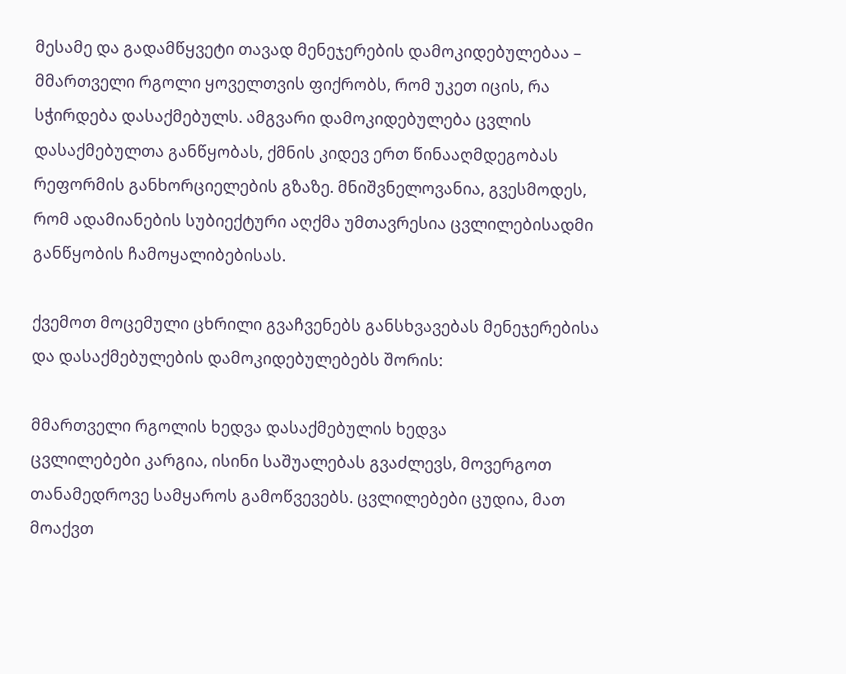მესამე და გადამწყვეტი თავად მენეჯერების დამოკიდებულებაა – მმართველი რგოლი ყოველთვის ფიქრობს, რომ უკეთ იცის, რა სჭირდება დასაქმებულს. ამგვარი დამოკიდებულება ცვლის დასაქმებულთა განწყობას, ქმნის კიდევ ერთ წინააღმდეგობას რეფორმის განხორციელების გზაზე. მნიშვნელოვანია, გვესმოდეს, რომ ადამიანების სუბიექტური აღქმა უმთავრესია ცვლილებისადმი განწყობის ჩამოყალიბებისას.

ქვემოთ მოცემული ცხრილი გვაჩვენებს განსხვავებას მენეჯერებისა და დასაქმებულების დამოკიდებულებებს შორის:

მმართველი რგოლის ხედვა დასაქმებულის ხედვა
ცვლილებები კარგია, ისინი საშუალებას გვაძლევს, მოვერგოთ თანამედროვე სამყაროს გამოწვევებს. ცვლილებები ცუდია, მათ მოაქვთ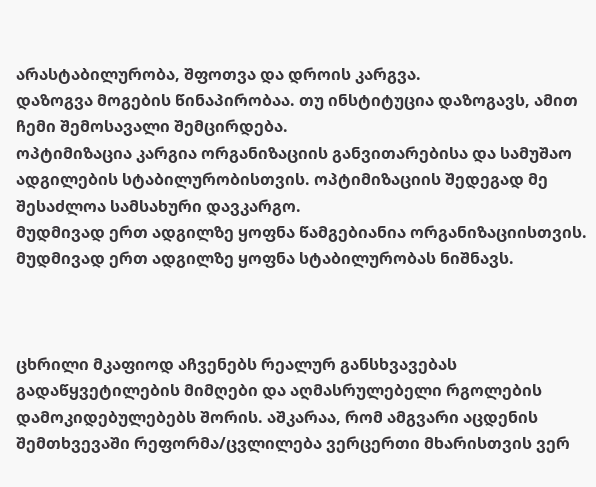არასტაბილურობა, შფოთვა და დროის კარგვა.
დაზოგვა მოგების წინაპირობაა. თუ ინსტიტუცია დაზოგავს, ამით ჩემი შემოსავალი შემცირდება.
ოპტიმიზაცია კარგია ორგანიზაციის განვითარებისა და სამუშაო ადგილების სტაბილურობისთვის. ოპტიმიზაციის შედეგად მე შესაძლოა სამსახური დავკარგო.
მუდმივად ერთ ადგილზე ყოფნა წამგებიანია ორგანიზაციისთვის. მუდმივად ერთ ადგილზე ყოფნა სტაბილურობას ნიშნავს.



ცხრილი მკაფიოდ აჩვენებს რეალურ განსხვავებას გადაწყვეტილების მიმღები და აღმასრულებელი რგოლების დამოკიდებულებებს შორის. აშკარაა, რომ ამგვარი აცდენის შემთხვევაში რეფორმა/ცვლილება ვერცერთი მხარისთვის ვერ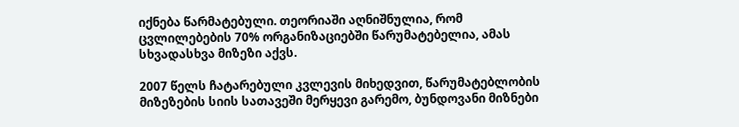იქნება წარმატებული. თეორიაში აღნიშნულია, რომ ცვლილებების 70% ორგანიზაციებში წარუმატებელია, ამას სხვადასხვა მიზეზი აქვს.

2007 წელს ჩატარებული კვლევის მიხედვით, წარუმატებლობის მიზეზების სიის სათავეში მერყევი გარემო, ბუნდოვანი მიზნები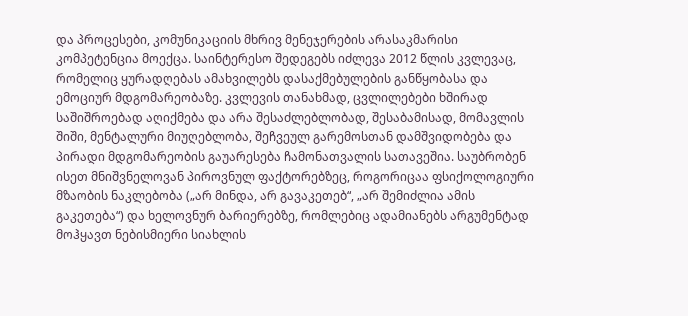და პროცესები, კომუნიკაციის მხრივ მენეჯერების არასაკმარისი კომპეტენცია მოექცა. საინტერესო შედეგებს იძლევა 2012 წლის კვლევაც, რომელიც ყურადღებას ამახვილებს დასაქმებულების განწყობასა და ემოციურ მდგომარეობაზე. კვლევის თანახმად, ცვლილებები ხშირად საშიშროებად აღიქმება და არა შესაძლებლობად, შესაბამისად, მომავლის შიში, მენტალური მიუღებლობა, შეჩვეულ გარემოსთან დამშვიდობება და პირადი მდგომარეობის გაუარესება ჩამონათვალის სათავეშია. საუბრობენ ისეთ მნიშვნელოვან პიროვნულ ფაქტორებზეც, როგორიცაა ფსიქოლოგიური მზაობის ნაკლებობა („არ მინდა, არ გავაკეთებ“, „არ შემიძლია ამის გაკეთება“) და ხელოვნურ ბარიერებზე, რომლებიც ადამიანებს არგუმენტად მოჰყავთ ნებისმიერი სიახლის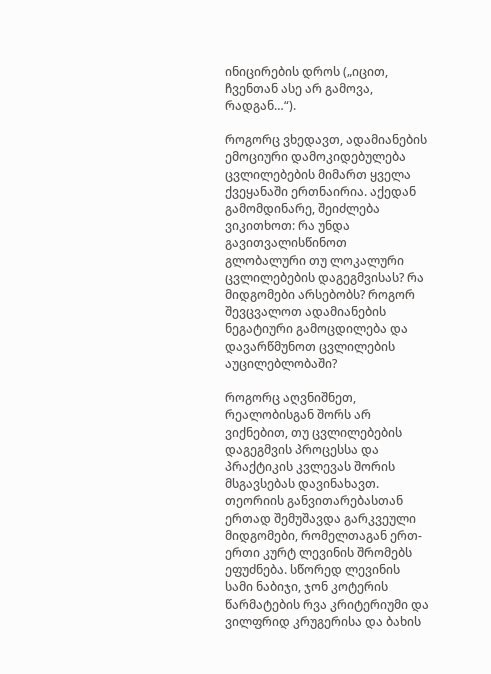ინიცირების დროს („იცით, ჩვენთან ასე არ გამოვა, რადგან…“).

როგორც ვხედავთ, ადამიანების ემოციური დამოკიდებულება ცვლილებების მიმართ ყველა ქვეყანაში ერთნაირია. აქედან გამომდინარე, შეიძლება ვიკითხოთ: რა უნდა გავითვალისწინოთ გლობალური თუ ლოკალური ცვლილებების დაგეგმვისას? რა მიდგომები არსებობს? როგორ შევცვალოთ ადამიანების ნეგატიური გამოცდილება და დავარწმუნოთ ცვლილების აუცილებლობაში?

როგორც აღვნიშნეთ, რეალობისგან შორს არ ვიქნებით, თუ ცვლილებების დაგეგმვის პროცესსა და პრაქტიკის კვლევას შორის მსგავსებას დავინახავთ. თეორიის განვითარებასთან ერთად შემუშავდა გარკვეული მიდგომები, რომელთაგან ერთ-ერთი კურტ ლევინის შრომებს ეფუძნება. სწორედ ლევინის სამი ნაბიჯი, ჯონ კოტერის წარმატების რვა კრიტერიუმი და ვილფრიდ კრუგერისა და ბახის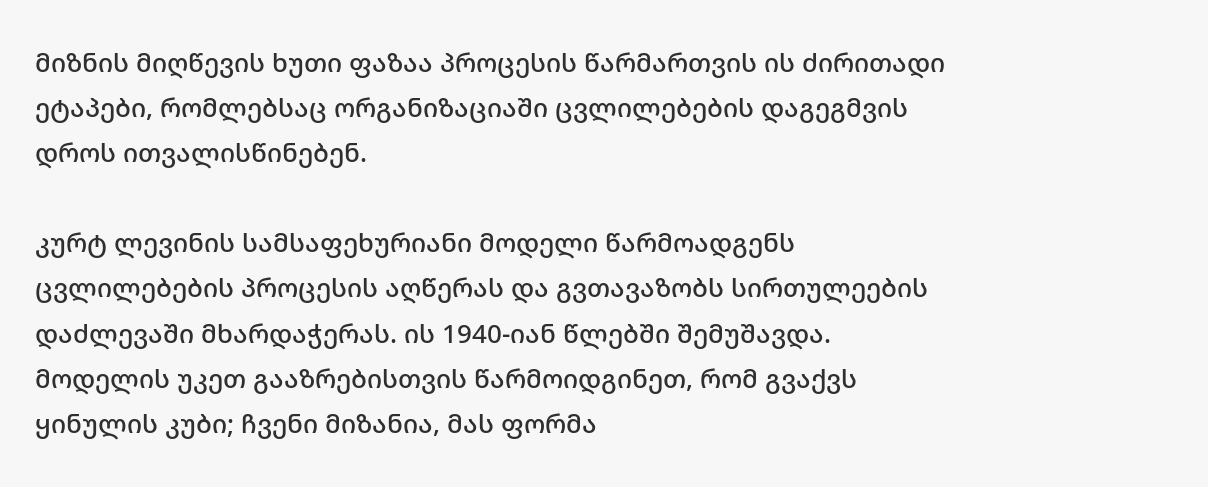მიზნის მიღწევის ხუთი ფაზაა პროცესის წარმართვის ის ძირითადი ეტაპები, რომლებსაც ორგანიზაციაში ცვლილებების დაგეგმვის დროს ითვალისწინებენ.

კურტ ლევინის სამსაფეხურიანი მოდელი წარმოადგენს ცვლილებების პროცესის აღწერას და გვთავაზობს სირთულეების დაძლევაში მხარდაჭერას. ის 1940-იან წლებში შემუშავდა. მოდელის უკეთ გააზრებისთვის წარმოიდგინეთ, რომ გვაქვს ყინულის კუბი; ჩვენი მიზანია, მას ფორმა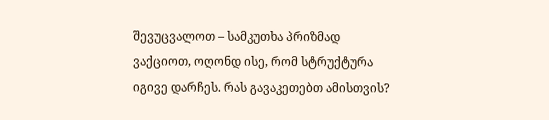შევუცვალოთ – სამკუთხა პრიზმად ვაქციოთ, ოღონდ ისე, რომ სტრუქტურა იგივე დარჩეს. რას გავაკეთებთ ამისთვის?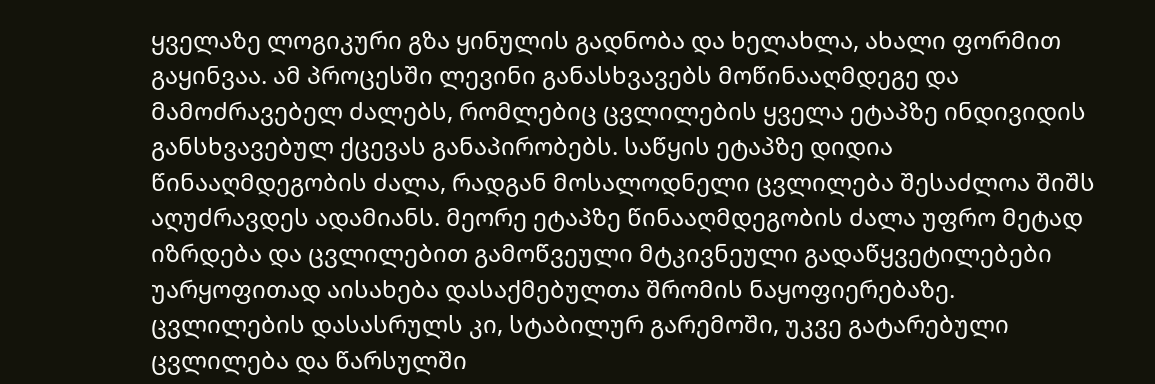ყველაზე ლოგიკური გზა ყინულის გადნობა და ხელახლა, ახალი ფორმით გაყინვაა. ამ პროცესში ლევინი განასხვავებს მოწინააღმდეგე და მამოძრავებელ ძალებს, რომლებიც ცვლილების ყველა ეტაპზე ინდივიდის განსხვავებულ ქცევას განაპირობებს. საწყის ეტაპზე დიდია წინააღმდეგობის ძალა, რადგან მოსალოდნელი ცვლილება შესაძლოა შიშს აღუძრავდეს ადამიანს. მეორე ეტაპზე წინააღმდეგობის ძალა უფრო მეტად იზრდება და ცვლილებით გამოწვეული მტკივნეული გადაწყვეტილებები უარყოფითად აისახება დასაქმებულთა შრომის ნაყოფიერებაზე. ცვლილების დასასრულს კი, სტაბილურ გარემოში, უკვე გატარებული ცვლილება და წარსულში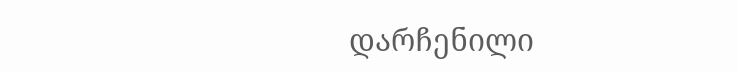დარჩენილი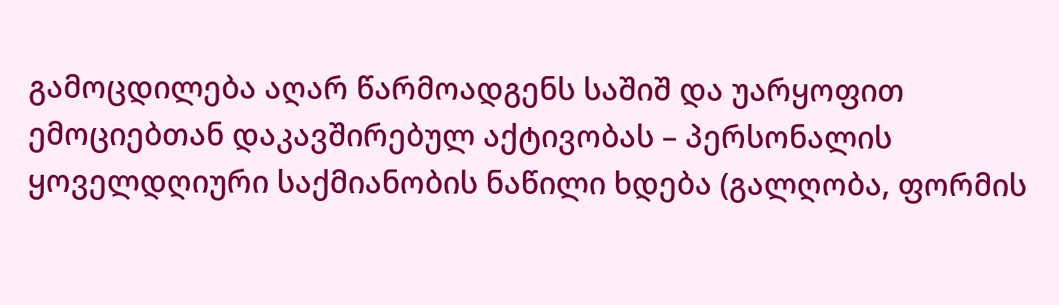გამოცდილება აღარ წარმოადგენს საშიშ და უარყოფით ემოციებთან დაკავშირებულ აქტივობას – პერსონალის ყოველდღიური საქმიანობის ნაწილი ხდება (გალღობა, ფორმის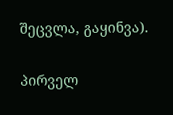შეცვლა, გაყინვა).

პირველ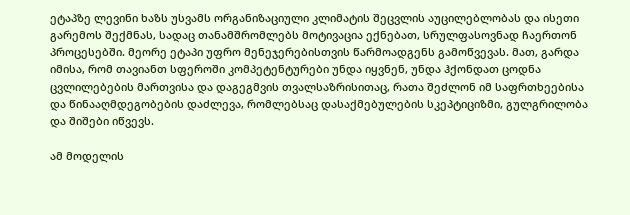ეტაპზე ლევინი ხაზს უსვამს ორგანიზაციული კლიმატის შეცვლის აუცილებლობას და ისეთი გარემოს შექმნას, სადაც თანამშრომლებს მოტივაცია ექნებათ, სრულფასოვნად ჩაერთონ პროცესებში. მეორე ეტაპი უფრო მენეჯერებისთვის წარმოადგენს გამოწვევას. მათ, გარდა იმისა, რომ თავიანთ სფეროში კომპეტენტურები უნდა იყვნენ, უნდა ჰქონდათ ცოდნა ცვლილებების მართვისა და დაგეგმვის თვალსაზრისითაც, რათა შეძლონ იმ საფრთხეებისა და წინააღმდეგობების დაძლევა, რომლებსაც დასაქმებულების სკეპტიციზმი, გულგრილობა და შიშები იწვევს.

ამ მოდელის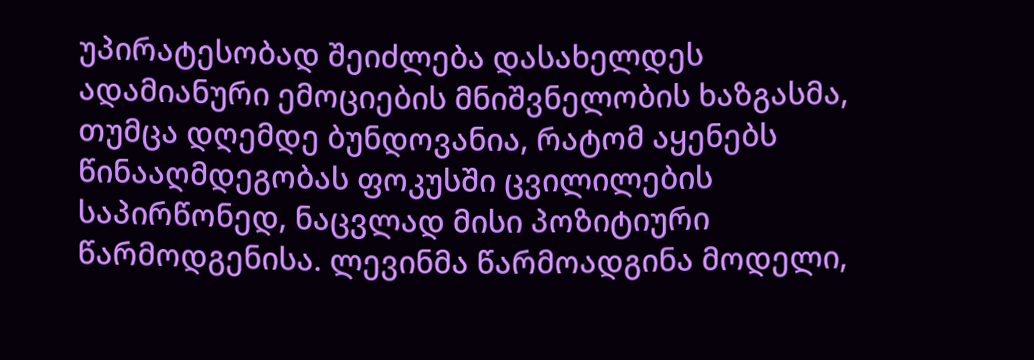უპირატესობად შეიძლება დასახელდეს ადამიანური ემოციების მნიშვნელობის ხაზგასმა, თუმცა დღემდე ბუნდოვანია, რატომ აყენებს წინააღმდეგობას ფოკუსში ცვილილების საპირწონედ, ნაცვლად მისი პოზიტიური წარმოდგენისა. ლევინმა წარმოადგინა მოდელი,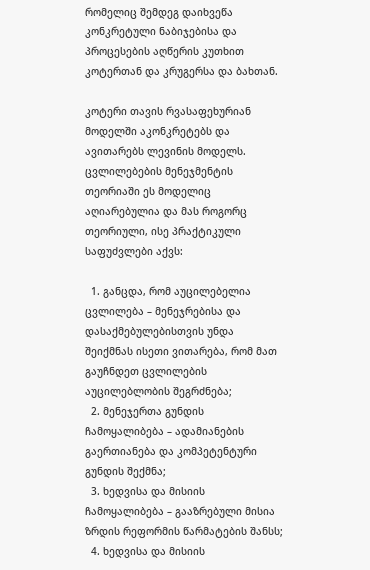რომელიც შემდეგ დაიხვეწა კონკრეტული ნაბიჯებისა და პროცესების აღწერის კუთხით კოტერთან და კრუგერსა და ბახთან.

კოტერი თავის რვასაფეხურიან მოდელში აკონკრეტებს და ავითარებს ლევინის მოდელს. ცვლილებების მენეჯმენტის თეორიაში ეს მოდელიც აღიარებულია და მას როგორც თეორიული, ისე პრაქტიკული საფუძვლები აქვს:

  1. განცდა, რომ აუცილებელია ცვლილება – მენეჯრებისა და დასაქმებულებისთვის უნდა შეიქმნას ისეთი ვითარება, რომ მათ გაუჩნდეთ ცვლილების აუცილებლობის შეგრძნება;
  2. მენეჯერთა გუნდის ჩამოყალიბება – ადამიანების გაერთიანება და კომპეტენტური გუნდის შექმნა;
  3. ხედვისა და მისიის ჩამოყალიბება – გააზრებული მისია ზრდის რეფორმის წარმატების შანსს;
  4. ხედვისა და მისიის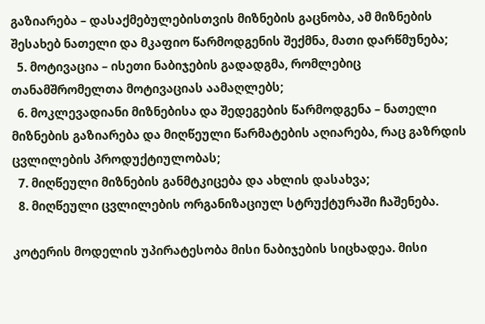გაზიარება – დასაქმებულებისთვის მიზნების გაცნობა, ამ მიზნების შესახებ ნათელი და მკაფიო წარმოდგენის შექმნა, მათი დარწმუნება;
  5. მოტივაცია – ისეთი ნაბიჯების გადადგმა, რომლებიც თანამშრომელთა მოტივაციას აამაღლებს;
  6. მოკლევადიანი მიზნებისა და შედეგების წარმოდგენა – ნათელი მიზნების გაზიარება და მიღწეული წარმატების აღიარება, რაც გაზრდის ცვლილების პროდუქტიულობას;
  7. მიღწეული მიზნების განმტკიცება და ახლის დასახვა;
  8. მიღწეული ცვლილების ორგანიზაციულ სტრუქტურაში ჩაშენება.

კოტერის მოდელის უპირატესობა მისი ნაბიჯების სიცხადეა. მისი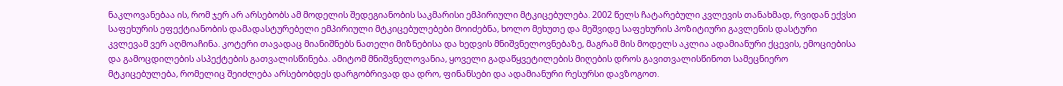ნაკლოვანებაა ის, რომ ჯერ არ არსებობს ამ მოდელის შედეგიანობის საკმარისი ემპირიული მტკიცებულება. 2002 წელს ჩატარებული კვლევის თანახმად, რვიდან ექვსი საფეხურის ეფექტიანობის დამადასტურებელი ემპირიული მტკიცებულებები მოიძებნა, ხოლო მეხუთე და მეშვიდე საფეხურის პოზიტიური გავლენის დასტური კვლევამ ვერ აღმოაჩინა. კოტერი თავადაც მიანიშნებს ნათელი მიზნებისა და ხედვის მნიშვნელოვნებაზე, მაგრამ მის მოდელს აკლია ადამიანური ქცევის, ემოციებისა და გამოცდილების ასპექტების გათვალისწინება. ამიტომ მნიშვნელოვანია, ყოველი გადაწყვეტილების მიღების დროს გავითვალისწინოთ სამეცნიერო მტკიცებულება, რომელიც შეიძლება არსებობდეს დარგობრივად და დრო, ფინანსები და ადამიანური რესურსი დავზოგოთ.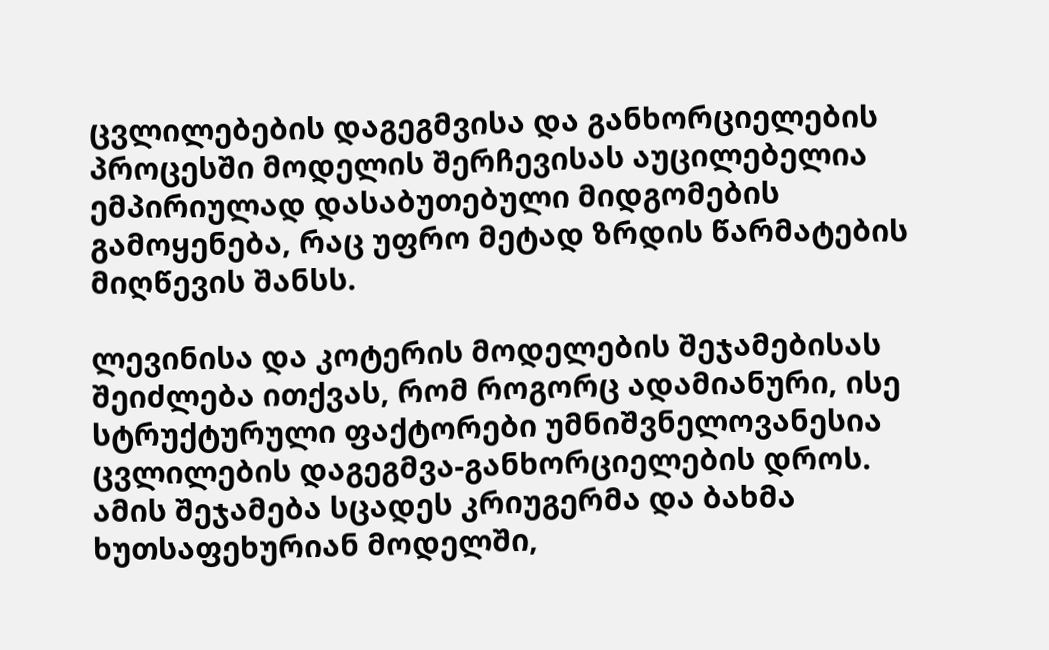ცვლილებების დაგეგმვისა და განხორციელების პროცესში მოდელის შერჩევისას აუცილებელია ემპირიულად დასაბუთებული მიდგომების გამოყენება, რაც უფრო მეტად ზრდის წარმატების მიღწევის შანსს.

ლევინისა და კოტერის მოდელების შეჯამებისას შეიძლება ითქვას, რომ როგორც ადამიანური, ისე სტრუქტურული ფაქტორები უმნიშვნელოვანესია ცვლილების დაგეგმვა-განხორციელების დროს. ამის შეჯამება სცადეს კრიუგერმა და ბახმა ხუთსაფეხურიან მოდელში,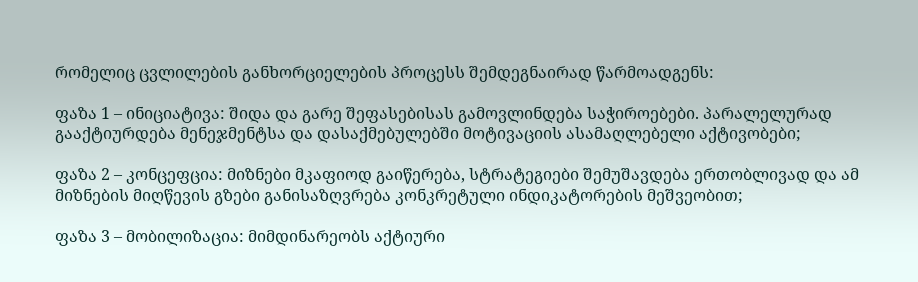რომელიც ცვლილების განხორციელების პროცესს შემდეგნაირად წარმოადგენს:

ფაზა 1 – ინიციატივა: შიდა და გარე შეფასებისას გამოვლინდება საჭიროებები. პარალელურად გააქტიურდება მენეჯმენტსა და დასაქმებულებში მოტივაციის ასამაღლებელი აქტივობები;

ფაზა 2 – კონცეფცია: მიზნები მკაფიოდ გაიწერება, სტრატეგიები შემუშავდება ერთობლივად და ამ მიზნების მიღწევის გზები განისაზღვრება კონკრეტული ინდიკატორების მეშვეობით;

ფაზა 3 – მობილიზაცია: მიმდინარეობს აქტიური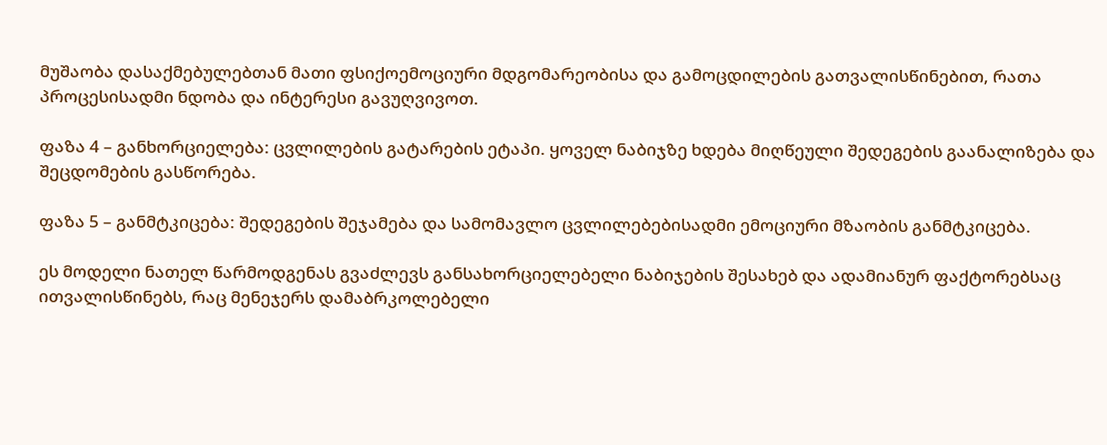მუშაობა დასაქმებულებთან მათი ფსიქოემოციური მდგომარეობისა და გამოცდილების გათვალისწინებით, რათა პროცესისადმი ნდობა და ინტერესი გავუღვივოთ.

ფაზა 4 – განხორციელება: ცვლილების გატარების ეტაპი. ყოველ ნაბიჯზე ხდება მიღწეული შედეგების გაანალიზება და შეცდომების გასწორება.

ფაზა 5 – განმტკიცება: შედეგების შეჯამება და სამომავლო ცვლილებებისადმი ემოციური მზაობის განმტკიცება.

ეს მოდელი ნათელ წარმოდგენას გვაძლევს განსახორციელებელი ნაბიჯების შესახებ და ადამიანურ ფაქტორებსაც ითვალისწინებს, რაც მენეჯერს დამაბრკოლებელი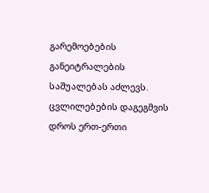გარემოებების განეიტრალების საშუალებას აძლევს. ცვლილებების დაგეგმვის დროს ერთ-ერთი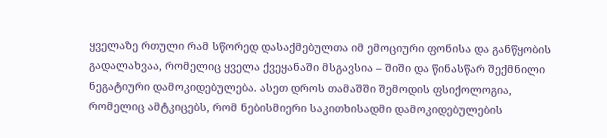ყველაზე რთული რამ სწორედ დასაქმებულთა იმ ემოციური ფონისა და განწყობის გადალახვაა, რომელიც ყველა ქვეყანაში მსგავსია – შიში და წინასწარ შექმნილი ნეგატიური დამოკიდებულება. ასეთ დროს თამაშში შემოდის ფსიქოლოგია, რომელიც ამტკიცებს, რომ ნებისმიერი საკითხისადმი დამოკიდებულების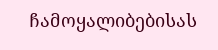ჩამოყალიბებისას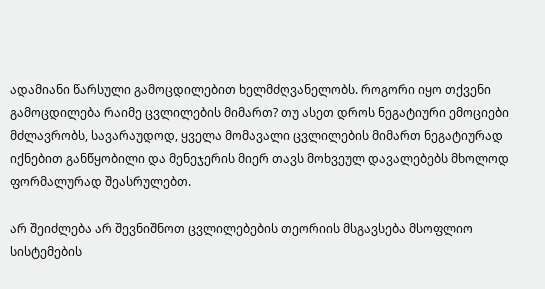ადამიანი წარსული გამოცდილებით ხელმძღვანელობს. როგორი იყო თქვენი გამოცდილება რაიმე ცვლილების მიმართ? თუ ასეთ დროს ნეგატიური ემოციები მძლავრობს, სავარაუდოდ, ყველა მომავალი ცვლილების მიმართ ნეგატიურად იქნებით განწყობილი და მენეჯერის მიერ თავს მოხვეულ დავალებებს მხოლოდ ფორმალურად შეასრულებთ.

არ შეიძლება არ შევნიშნოთ ცვლილებების თეორიის მსგავსება მსოფლიო სისტემების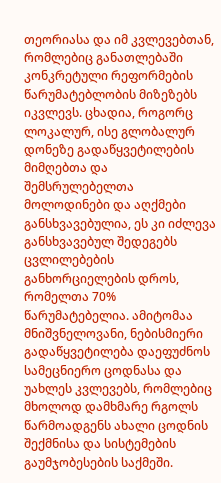თეორიასა და იმ კვლევებთან, რომლებიც განათლებაში კონკრეტული რეფორმების წარუმატებლობის მიზეზებს იკვლევს. ცხადია, როგორც ლოკალურ, ისე გლობალურ დონეზე გადაწყვეტილების მიმღებთა და შემსრულებელთა მოლოდინები და აღქმები განსხვავებულია, ეს კი იძლევა განსხვავებულ შედეგებს ცვლილებების განხორციელების დროს, რომელთა 70% წარუმატებელია. ამიტომაა მნიშვნელოვანი, ნებისმიერი გადაწყვეტილება დაეფუძნოს სამეცნიერო ცოდნასა და უახლეს კვლევებს, რომლებიც მხოლოდ დამხმარე რგოლს წარმოადგენს ახალი ცოდნის შექმნისა და სისტემების გაუმჯობესების საქმეში.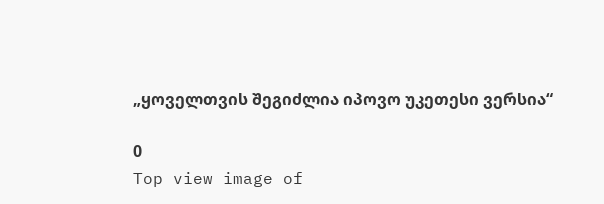„ყოველთვის შეგიძლია იპოვო უკეთესი ვერსია“

0
Top view image of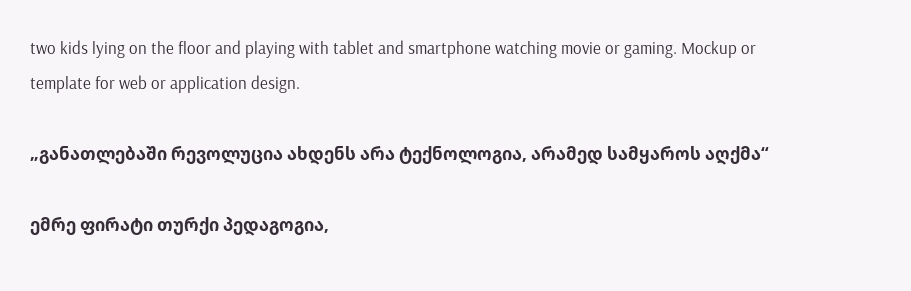two kids lying on the floor and playing with tablet and smartphone watching movie or gaming. Mockup or template for web or application design.

„განათლებაში რევოლუცია ახდენს არა ტექნოლოგია, არამედ სამყაროს აღქმა“

ემრე ფირატი თურქი პედაგოგია,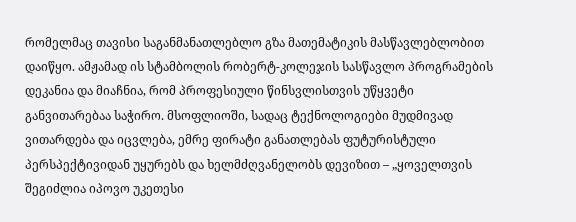რომელმაც თავისი საგანმანათლებლო გზა მათემატიკის მასწავლებლობით დაიწყო. ამჟამად ის სტამბოლის რობერტ-კოლეჯის სასწავლო პროგრამების დეკანია და მიაჩნია, რომ პროფესიული წინსვლისთვის უწყვეტი განვითარებაა საჭირო. მსოფლიოში, სადაც ტექნოლოგიები მუდმივად ვითარდება და იცვლება, ემრე ფირატი განათლებას ფუტურისტული პერსპექტივიდან უყურებს და ხელმძღვანელობს დევიზით – „ყოველთვის შეგიძლია იპოვო უკეთესი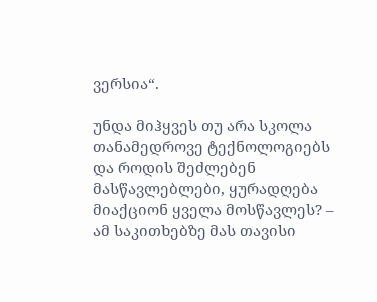ვერსია“.

უნდა მიჰყვეს თუ არა სკოლა თანამედროვე ტექნოლოგიებს და როდის შეძლებენ მასწავლებლები, ყურადღება მიაქციონ ყველა მოსწავლეს? – ამ საკითხებზე მას თავისი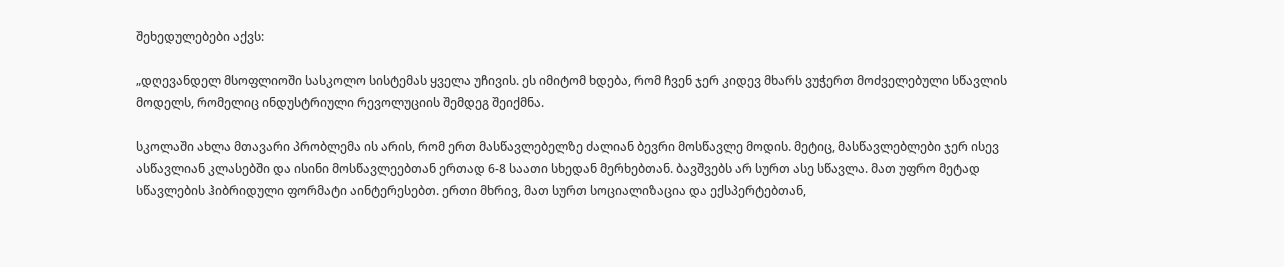შეხედულებები აქვს:

„დღევანდელ მსოფლიოში სასკოლო სისტემას ყველა უჩივის. ეს იმიტომ ხდება, რომ ჩვენ ჯერ კიდევ მხარს ვუჭერთ მოძველებული სწავლის მოდელს, რომელიც ინდუსტრიული რევოლუციის შემდეგ შეიქმნა.

სკოლაში ახლა მთავარი პრობლემა ის არის, რომ ერთ მასწავლებელზე ძალიან ბევრი მოსწავლე მოდის. მეტიც, მასწავლებლები ჯერ ისევ ასწავლიან კლასებში და ისინი მოსწავლეებთან ერთად 6-8 საათი სხედან მერხებთან. ბავშვებს არ სურთ ასე სწავლა. მათ უფრო მეტად სწავლების ჰიბრიდული ფორმატი აინტერესებთ. ერთი მხრივ, მათ სურთ სოციალიზაცია და ექსპერტებთან,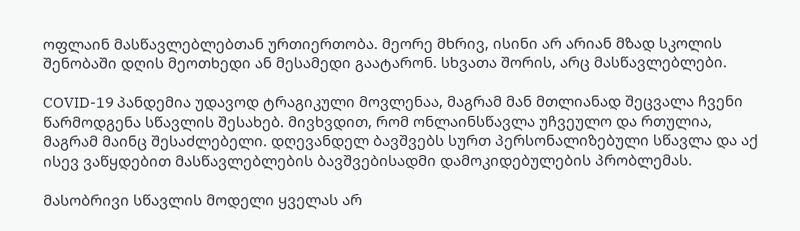ოფლაინ მასწავლებლებთან ურთიერთობა. მეორე მხრივ, ისინი არ არიან მზად სკოლის შენობაში დღის მეოთხედი ან მესამედი გაატარონ. სხვათა შორის, არც მასწავლებლები.

COVID-19 პანდემია უდავოდ ტრაგიკული მოვლენაა, მაგრამ მან მთლიანად შეცვალა ჩვენი წარმოდგენა სწავლის შესახებ. მივხვდით, რომ ონლაინსწავლა უჩვეულო და რთულია, მაგრამ მაინც შესაძლებელი. დღევანდელ ბავშვებს სურთ პერსონალიზებული სწავლა და აქ ისევ ვაწყდებით მასწავლებლების ბავშვებისადმი დამოკიდებულების პრობლემას.

მასობრივი სწავლის მოდელი ყველას არ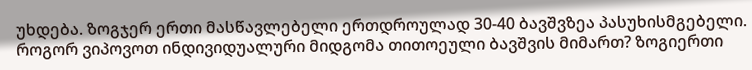უხდება. ზოგჯერ ერთი მასწავლებელი ერთდროულად 30-40 ბავშვზეა პასუხისმგებელი. როგორ ვიპოვოთ ინდივიდუალური მიდგომა თითოეული ბავშვის მიმართ? ზოგიერთი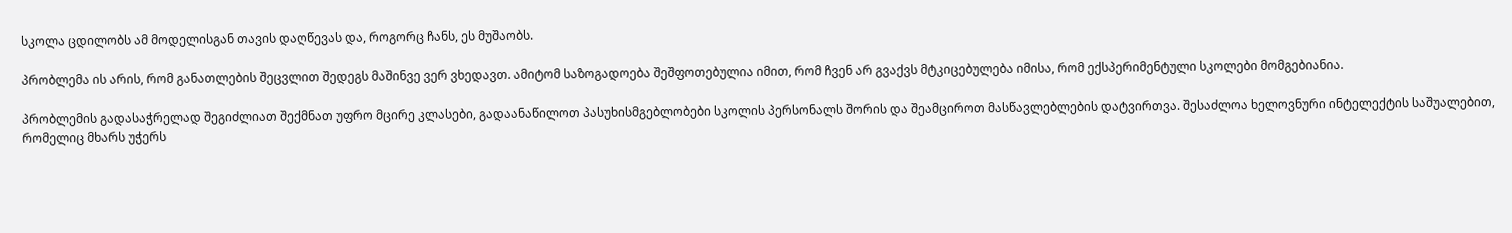სკოლა ცდილობს ამ მოდელისგან თავის დაღწევას და, როგორც ჩანს, ეს მუშაობს.

პრობლემა ის არის, რომ განათლების შეცვლით შედეგს მაშინვე ვერ ვხედავთ. ამიტომ საზოგადოება შეშფოთებულია იმით, რომ ჩვენ არ გვაქვს მტკიცებულება იმისა, რომ ექსპერიმენტული სკოლები მომგებიანია.

პრობლემის გადასაჭრელად შეგიძლიათ შექმნათ უფრო მცირე კლასები, გადაანაწილოთ პასუხისმგებლობები სკოლის პერსონალს შორის და შეამციროთ მასწავლებლების დატვირთვა. შესაძლოა ხელოვნური ინტელექტის საშუალებით, რომელიც მხარს უჭერს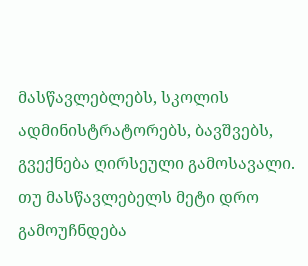მასწავლებლებს, სკოლის ადმინისტრატორებს, ბავშვებს, გვექნება ღირსეული გამოსავალი. თუ მასწავლებელს მეტი დრო გამოუჩნდება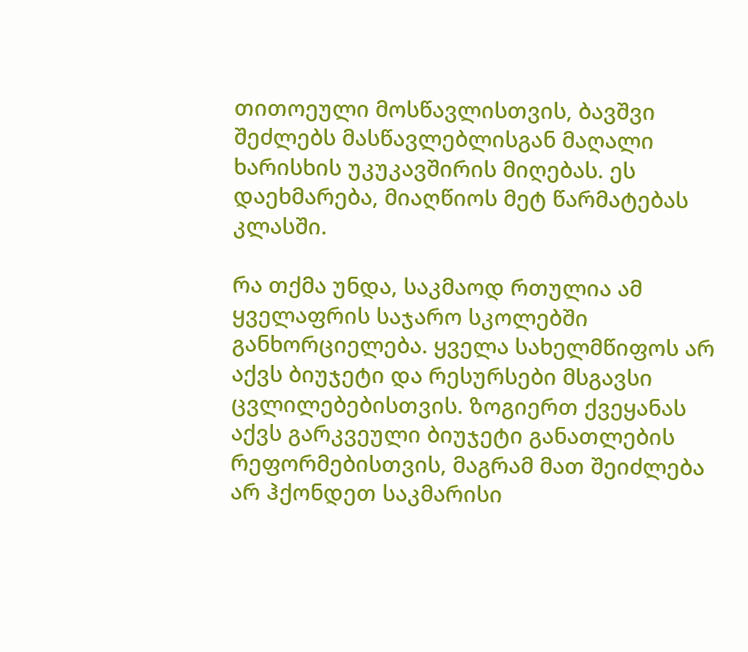თითოეული მოსწავლისთვის, ბავშვი შეძლებს მასწავლებლისგან მაღალი ხარისხის უკუკავშირის მიღებას. ეს დაეხმარება, მიაღწიოს მეტ წარმატებას კლასში.

რა თქმა უნდა, საკმაოდ რთულია ამ ყველაფრის საჯარო სკოლებში განხორციელება. ყველა სახელმწიფოს არ აქვს ბიუჯეტი და რესურსები მსგავსი ცვლილებებისთვის. ზოგიერთ ქვეყანას აქვს გარკვეული ბიუჯეტი განათლების რეფორმებისთვის, მაგრამ მათ შეიძლება არ ჰქონდეთ საკმარისი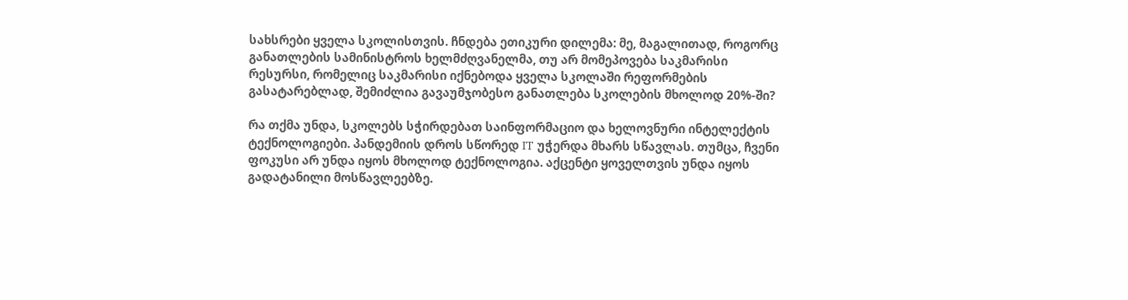სახსრები ყველა სკოლისთვის. ჩნდება ეთიკური დილემა: მე, მაგალითად, როგორც განათლების სამინისტროს ხელმძღვანელმა, თუ არ მომეპოვება საკმარისი რესურსი, რომელიც საკმარისი იქნებოდა ყველა სკოლაში რეფორმების გასატარებლად, შემიძლია გავაუმჯობესო განათლება სკოლების მხოლოდ 20%-ში?

რა თქმა უნდა, სკოლებს სჭირდებათ საინფორმაციო და ხელოვნური ინტელექტის ტექნოლოგიები. პანდემიის დროს სწორედ IT უჭერდა მხარს სწავლას. თუმცა, ჩვენი ფოკუსი არ უნდა იყოს მხოლოდ ტექნოლოგია. აქცენტი ყოველთვის უნდა იყოს გადატანილი მოსწავლეებზე.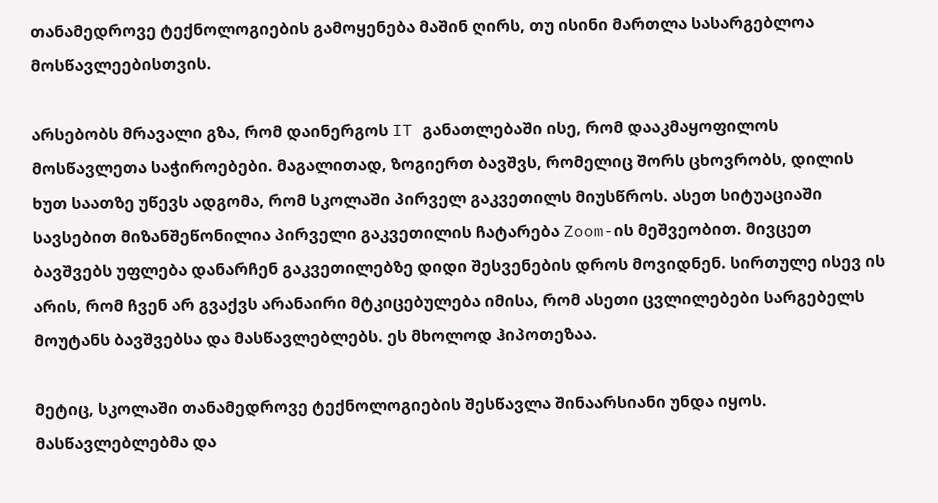თანამედროვე ტექნოლოგიების გამოყენება მაშინ ღირს, თუ ისინი მართლა სასარგებლოა მოსწავლეებისთვის.

არსებობს მრავალი გზა, რომ დაინერგოს IT განათლებაში ისე, რომ დააკმაყოფილოს მოსწავლეთა საჭიროებები. მაგალითად, ზოგიერთ ბავშვს, რომელიც შორს ცხოვრობს, დილის ხუთ საათზე უწევს ადგომა, რომ სკოლაში პირველ გაკვეთილს მიუსწროს. ასეთ სიტუაციაში სავსებით მიზანშეწონილია პირველი გაკვეთილის ჩატარება Zoom-ის მეშვეობით. მივცეთ ბავშვებს უფლება დანარჩენ გაკვეთილებზე დიდი შესვენების დროს მოვიდნენ. სირთულე ისევ ის არის, რომ ჩვენ არ გვაქვს არანაირი მტკიცებულება იმისა, რომ ასეთი ცვლილებები სარგებელს მოუტანს ბავშვებსა და მასწავლებლებს. ეს მხოლოდ ჰიპოთეზაა.

მეტიც, სკოლაში თანამედროვე ტექნოლოგიების შესწავლა შინაარსიანი უნდა იყოს. მასწავლებლებმა და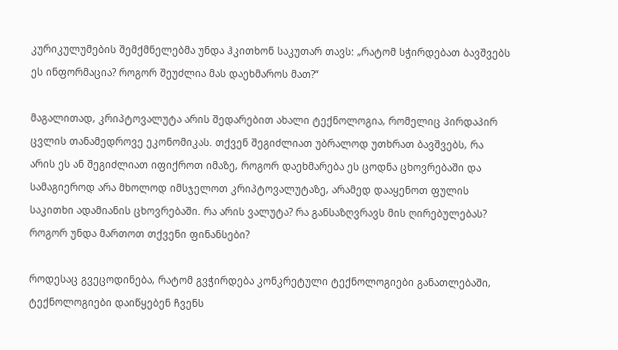კურიკულუმების შემქმნელებმა უნდა ჰკითხონ საკუთარ თავს: „რატომ სჭირდებათ ბავშვებს ეს ინფორმაცია? როგორ შეუძლია მას დაეხმაროს მათ?“

მაგალითად, კრიპტოვალუტა არის შედარებით ახალი ტექნოლოგია, რომელიც პირდაპირ ცვლის თანამედროვე ეკონომიკას. თქვენ შეგიძლიათ უბრალოდ უთხრათ ბავშვებს, რა არის ეს ან შეგიძლიათ იფიქროთ იმაზე, როგორ დაეხმარება ეს ცოდნა ცხოვრებაში და სამაგიეროდ არა მხოლოდ იმსჯელოთ კრიპტოვალუტაზე, არამედ დააყენოთ ფულის საკითხი ადამიანის ცხოვრებაში. რა არის ვალუტა? რა განსაზღვრავს მის ღირებულებას? როგორ უნდა მართოთ თქვენი ფინანსები?

როდესაც გვეცოდინება, რატომ გვჭირდება კონკრეტული ტექნოლოგიები განათლებაში, ტექნოლოგიები დაიწყებენ ჩვენს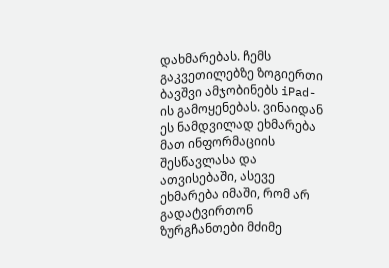დახმარებას. ჩემს გაკვეთილებზე ზოგიერთი ბავშვი ამჯობინებს iPad-ის გამოყენებას. ვინაიდან ეს ნამდვილად ეხმარება მათ ინფორმაციის შესწავლასა და ათვისებაში, ასევე ეხმარება იმაში, რომ არ გადატვირთონ ზურგჩანთები მძიმე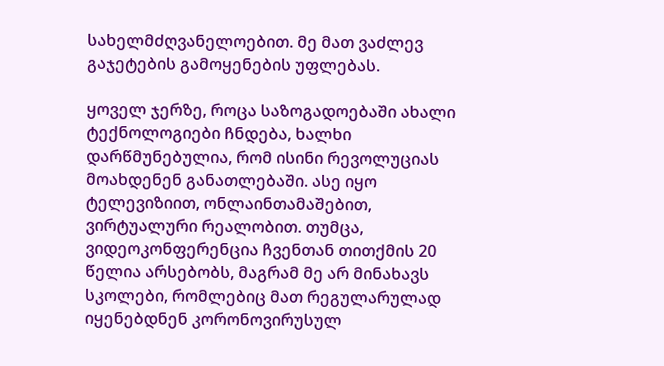სახელმძღვანელოებით. მე მათ ვაძლევ გაჯეტების გამოყენების უფლებას.

ყოველ ჯერზე, როცა საზოგადოებაში ახალი ტექნოლოგიები ჩნდება, ხალხი დარწმუნებულია, რომ ისინი რევოლუციას მოახდენენ განათლებაში. ასე იყო ტელევიზიით, ონლაინთამაშებით, ვირტუალური რეალობით. თუმცა, ვიდეოკონფერენცია ჩვენთან თითქმის 20 წელია არსებობს, მაგრამ მე არ მინახავს სკოლები, რომლებიც მათ რეგულარულად იყენებდნენ კორონოვირუსულ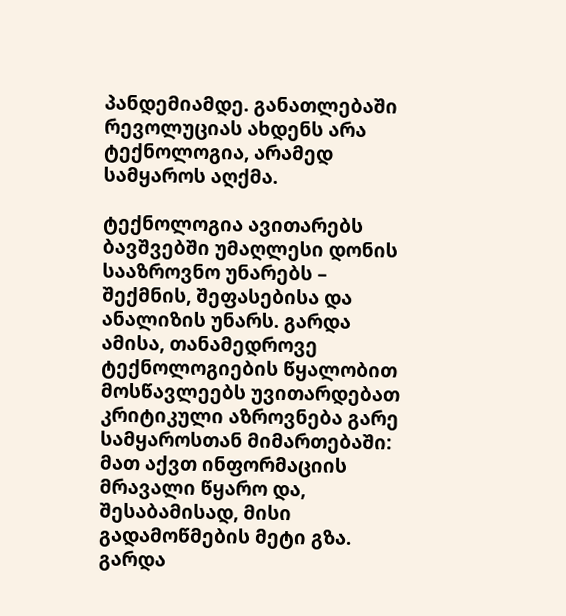პანდემიამდე. განათლებაში რევოლუციას ახდენს არა ტექნოლოგია, არამედ სამყაროს აღქმა.

ტექნოლოგია ავითარებს ბავშვებში უმაღლესი დონის სააზროვნო უნარებს – შექმნის, შეფასებისა და ანალიზის უნარს. გარდა ამისა, თანამედროვე ტექნოლოგიების წყალობით მოსწავლეებს უვითარდებათ კრიტიკული აზროვნება გარე სამყაროსთან მიმართებაში: მათ აქვთ ინფორმაციის მრავალი წყარო და, შესაბამისად, მისი გადამოწმების მეტი გზა. გარდა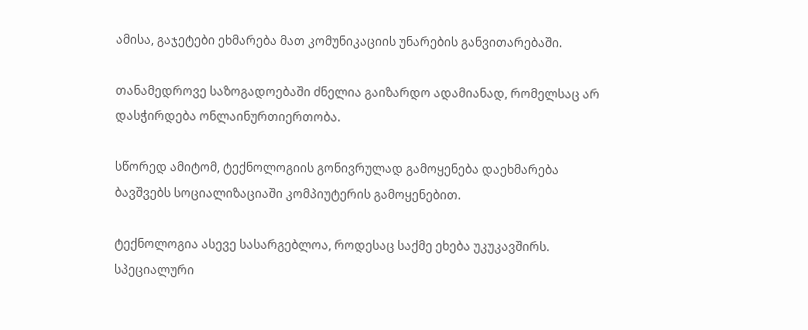ამისა, გაჯეტები ეხმარება მათ კომუნიკაციის უნარების განვითარებაში.

თანამედროვე საზოგადოებაში ძნელია გაიზარდო ადამიანად, რომელსაც არ დასჭირდება ონლაინურთიერთობა.

სწორედ ამიტომ, ტექნოლოგიის გონივრულად გამოყენება დაეხმარება ბავშვებს სოციალიზაციაში კომპიუტერის გამოყენებით.

ტექნოლოგია ასევე სასარგებლოა, როდესაც საქმე ეხება უკუკავშირს. სპეციალური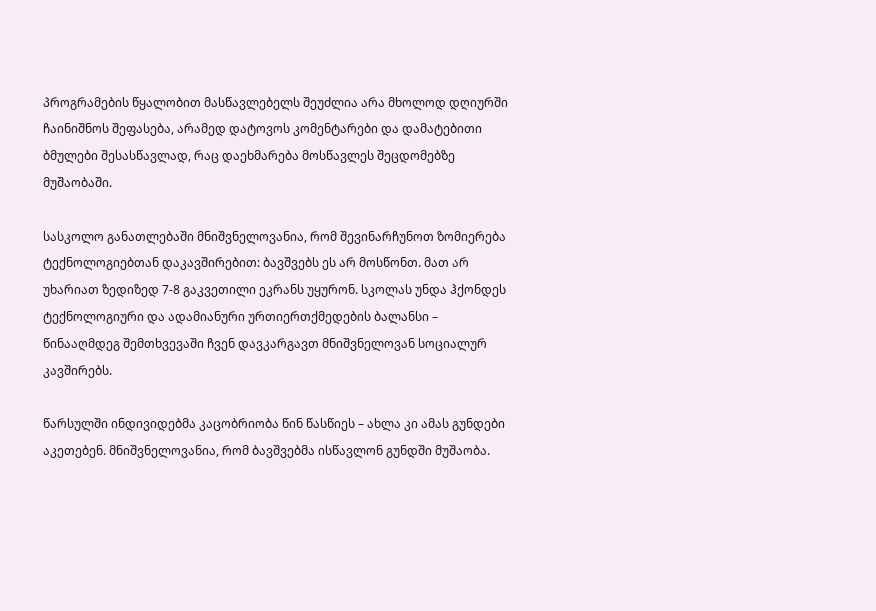პროგრამების წყალობით მასწავლებელს შეუძლია არა მხოლოდ დღიურში ჩაინიშნოს შეფასება, არამედ დატოვოს კომენტარები და დამატებითი ბმულები შესასწავლად, რაც დაეხმარება მოსწავლეს შეცდომებზე მუშაობაში.

სასკოლო განათლებაში მნიშვნელოვანია, რომ შევინარჩუნოთ ზომიერება ტექნოლოგიებთან დაკავშირებით: ბავშვებს ეს არ მოსწონთ. მათ არ უხარიათ ზედიზედ 7-8 გაკვეთილი ეკრანს უყურონ. სკოლას უნდა ჰქონდეს ტექნოლოგიური და ადამიანური ურთიერთქმედების ბალანსი – წინააღმდეგ შემთხვევაში ჩვენ დავკარგავთ მნიშვნელოვან სოციალურ კავშირებს.

წარსულში ინდივიდებმა კაცობრიობა წინ წასწიეს – ახლა კი ამას გუნდები აკეთებენ. მნიშვნელოვანია, რომ ბავშვებმა ისწავლონ გუნდში მუშაობა.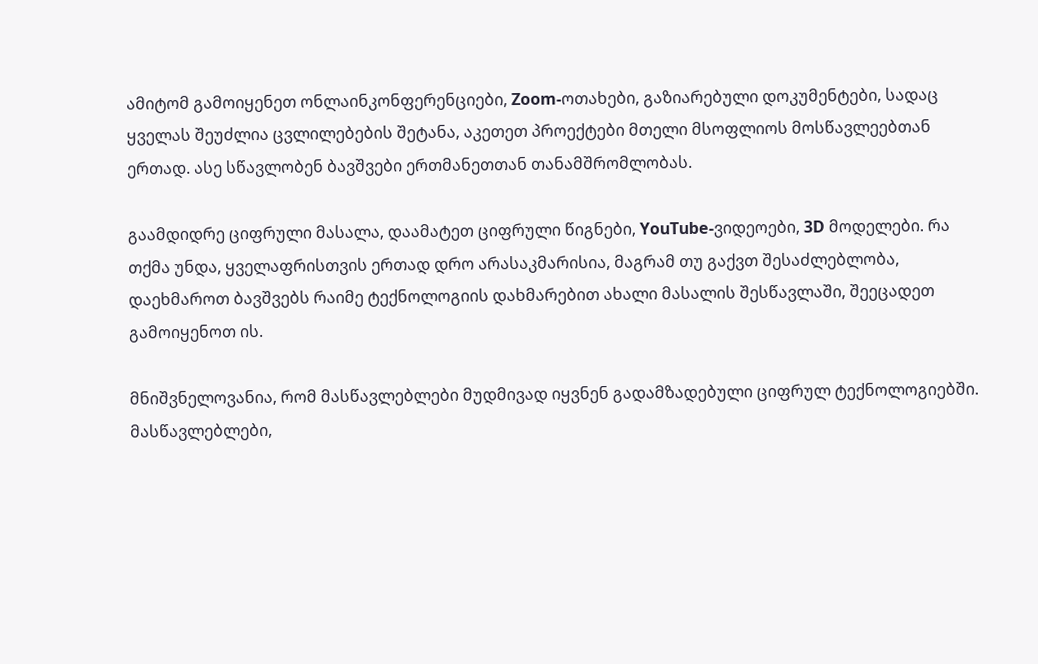ამიტომ გამოიყენეთ ონლაინკონფერენციები, Zoom-ოთახები, გაზიარებული დოკუმენტები, სადაც ყველას შეუძლია ცვლილებების შეტანა, აკეთეთ პროექტები მთელი მსოფლიოს მოსწავლეებთან ერთად. ასე სწავლობენ ბავშვები ერთმანეთთან თანამშრომლობას.

გაამდიდრე ციფრული მასალა, დაამატეთ ციფრული წიგნები, YouTube-ვიდეოები, 3D მოდელები. რა თქმა უნდა, ყველაფრისთვის ერთად დრო არასაკმარისია, მაგრამ თუ გაქვთ შესაძლებლობა, დაეხმაროთ ბავშვებს რაიმე ტექნოლოგიის დახმარებით ახალი მასალის შესწავლაში, შეეცადეთ გამოიყენოთ ის.

მნიშვნელოვანია, რომ მასწავლებლები მუდმივად იყვნენ გადამზადებული ციფრულ ტექნოლოგიებში. მასწავლებლები,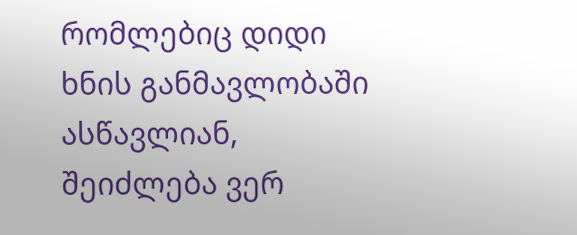რომლებიც დიდი ხნის განმავლობაში ასწავლიან, შეიძლება ვერ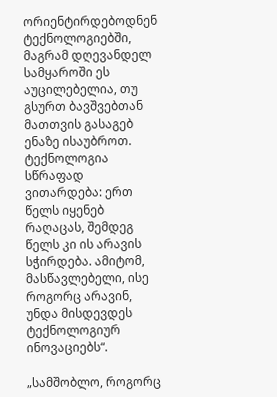ორიენტირდებოდნენ ტექნოლოგიებში, მაგრამ დღევანდელ სამყაროში ეს აუცილებელია, თუ გსურთ ბავშვებთან მათთვის გასაგებ ენაზე ისაუბროთ. ტექნოლოგია სწრაფად ვითარდება: ერთ წელს იყენებ რაღაცას, შემდეგ წელს კი ის არავის სჭირდება. ამიტომ, მასწავლებელი, ისე როგორც არავინ, უნდა მისდევდეს ტექნოლოგიურ ინოვაციებს“.

„სამშობლო, როგორც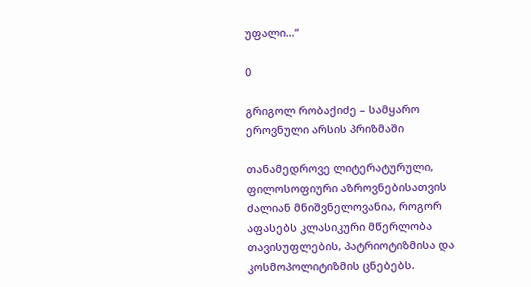უფალი…“

0

გრიგოლ რობაქიძე – სამყარო ეროვნული არსის პრიზმაში

თანამედროვე ლიტერატურული, ფილოსოფიური აზროვნებისათვის ძალიან მნიშვნელოვანია, როგორ აფასებს კლასიკური მწერლობა თავისუფლების, პატრიოტიზმისა და კოსმოპოლიტიზმის ცნებებს.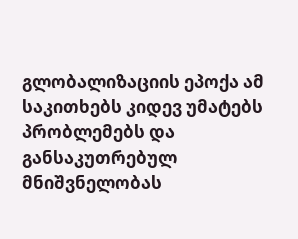გლობალიზაციის ეპოქა ამ საკითხებს კიდევ უმატებს პრობლემებს და განსაკუთრებულ მნიშვნელობას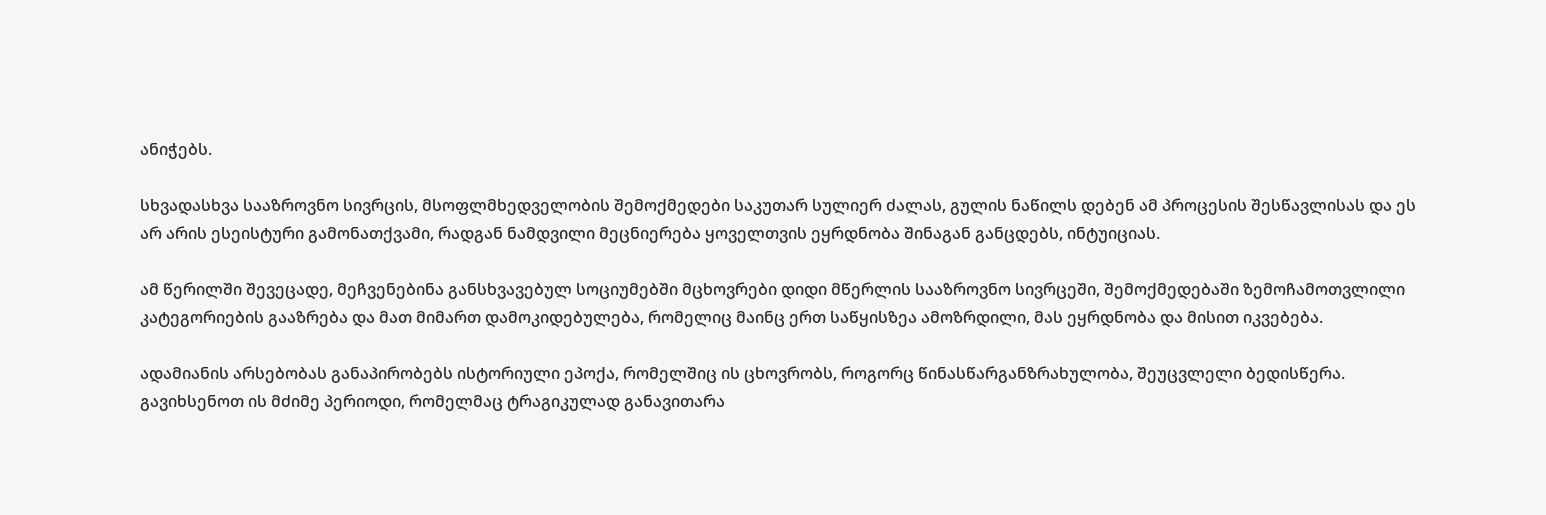ანიჭებს.

სხვადასხვა სააზროვნო სივრცის, მსოფლმხედველობის შემოქმედები საკუთარ სულიერ ძალას, გულის ნაწილს დებენ ამ პროცესის შესწავლისას და ეს არ არის ესეისტური გამონათქვამი, რადგან ნამდვილი მეცნიერება ყოველთვის ეყრდნობა შინაგან განცდებს, ინტუიციას.

ამ წერილში შევეცადე, მეჩვენებინა განსხვავებულ სოციუმებში მცხოვრები დიდი მწერლის სააზროვნო სივრცეში, შემოქმედებაში ზემოჩამოთვლილი კატეგორიების გააზრება და მათ მიმართ დამოკიდებულება, რომელიც მაინც ერთ საწყისზეა ამოზრდილი, მას ეყრდნობა და მისით იკვებება.

ადამიანის არსებობას განაპირობებს ისტორიული ეპოქა, რომელშიც ის ცხოვრობს, როგორც წინასწარგანზრახულობა, შეუცვლელი ბედისწერა. გავიხსენოთ ის მძიმე პერიოდი, რომელმაც ტრაგიკულად განავითარა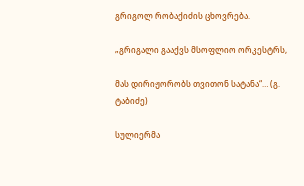გრიგოლ რობაქიძის ცხოვრება.

„გრიგალი გააქვს მსოფლიო ორკესტრს,

მას დირიჟორობს თვითონ სატანა“… (გ. ტაბიძე)

სულიერმა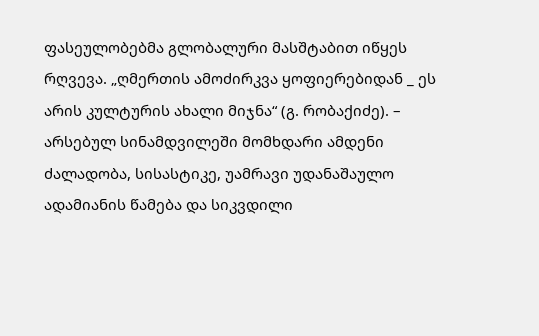ფასეულობებმა გლობალური მასშტაბით იწყეს რღვევა. „ღმერთის ამოძირკვა ყოფიერებიდან _ ეს არის კულტურის ახალი მიჯნა“ (გ. რობაქიძე). – არსებულ სინამდვილეში მომხდარი ამდენი ძალადობა, სისასტიკე, უამრავი უდანაშაულო ადამიანის წამება და სიკვდილი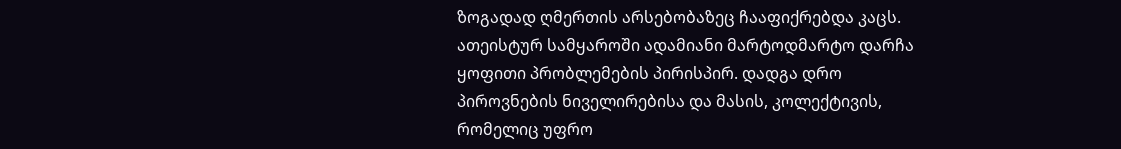ზოგადად ღმერთის არსებობაზეც ჩააფიქრებდა კაცს. ათეისტურ სამყაროში ადამიანი მარტოდმარტო დარჩა ყოფითი პრობლემების პირისპირ. დადგა დრო პიროვნების ნიველირებისა და მასის, კოლექტივის, რომელიც უფრო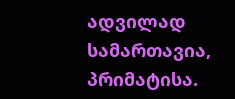ადვილად სამართავია, პრიმატისა.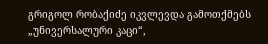გრიგოლ რობაქიძე იკვლევდა გამოთქმებს „უნივერსალური კაცი“,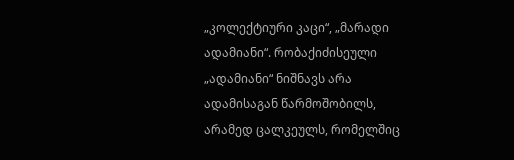„კოლექტიური კაცი“, „მარადი ადამიანი“. რობაქიძისეული „ადამიანი“ ნიშნავს არა ადამისაგან წარმოშობილს, არამედ ცალკეულს, რომელშიც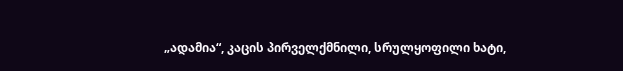„ადამია“, კაცის პირველქმნილი, სრულყოფილი ხატი,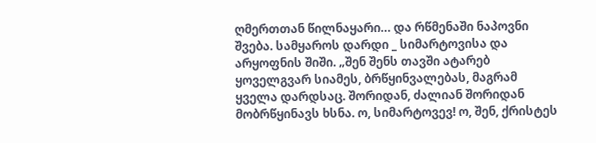ღმერთთან წილნაყარი… და რწმენაში ნაპოვნი შვება. სამყაროს დარდი _ სიმარტოვისა და არყოფნის შიში. „შენ შენს თავში ატარებ ყოველგვარ სიამეს, ბრწყინვალებას, მაგრამ ყველა დარდსაც. შორიდან, ძალიან შორიდან მობრწყინავს ხსნა. ო, სიმარტოვევ! ო, შენ, ქრისტეს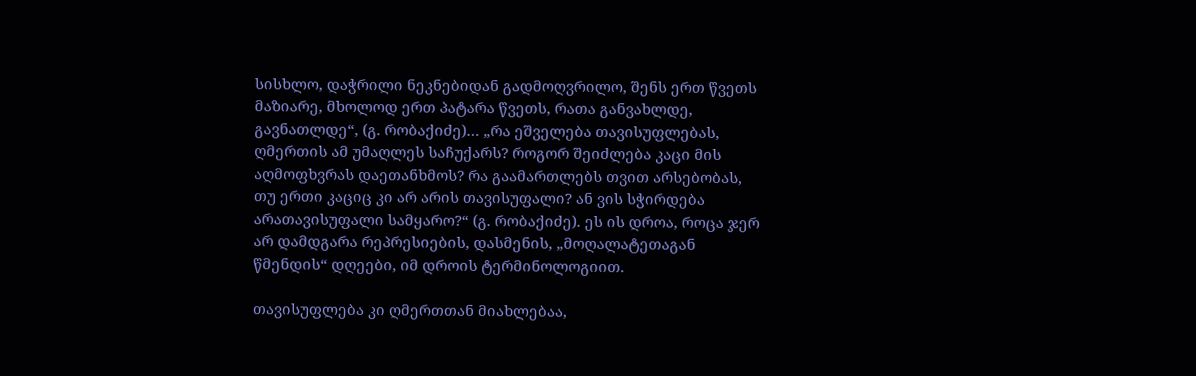სისხლო, დაჭრილი ნეკნებიდან გადმოღვრილო, შენს ერთ წვეთს მაზიარე, მხოლოდ ერთ პატარა წვეთს, რათა განვახლდე, გავნათლდე“, (გ. რობაქიძე)… „რა ეშველება თავისუფლებას, ღმერთის ამ უმაღლეს საჩუქარს? როგორ შეიძლება კაცი მის აღმოფხვრას დაეთანხმოს? რა გაამართლებს თვით არსებობას, თუ ერთი კაციც კი არ არის თავისუფალი? ან ვის სჭირდება არათავისუფალი სამყარო?“ (გ. რობაქიძე). ეს ის დროა, როცა ჯერ არ დამდგარა რეპრესიების, დასმენის, „მოღალატეთაგან წმენდის“ დღეები, იმ დროის ტერმინოლოგიით.

თავისუფლება კი ღმერთთან მიახლებაა,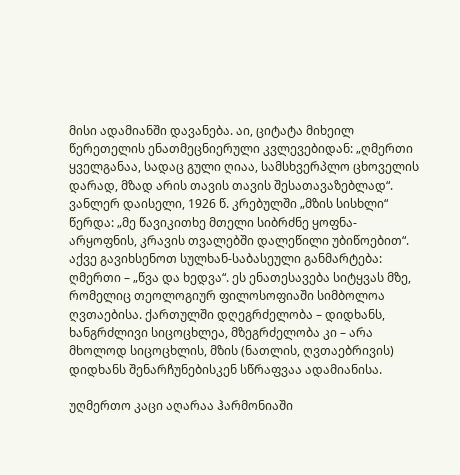მისი ადამიანში დავანება. აი, ციტატა მიხეილ წერეთელის ენათმეცნიერული კვლევებიდან: „ღმერთი ყველგანაა, სადაც გული ღიაა, სამსხვერპლო ცხოველის დარად, მზად არის თავის თავის შესათავაზებლად“. ვანლერ დაისელი, 1926 წ. კრებულში „მზის სისხლი“ წერდა: „მე წავიკითხე მთელი სიბრძნე ყოფნა-არყოფნის, კრავის თვალებში დალეწილი უბიწოებით“. აქვე გავიხსენოთ სულხან-საბასეული განმარტება: ღმერთი – „წვა და ხედვა“. ეს ენათესავება სიტყვას მზე, რომელიც თეოლოგიურ ფილოსოფიაში სიმბოლოა ღვთაებისა. ქართულში დღეგრძელობა – დიდხანს, ხანგრძლივი სიცოცხლეა, მზეგრძელობა კი – არა მხოლოდ სიცოცხლის, მზის (ნათლის, ღვთაებრივის) დიდხანს შენარჩუნებისკენ სწრაფვაა ადამიანისა.

უღმერთო კაცი აღარაა ჰარმონიაში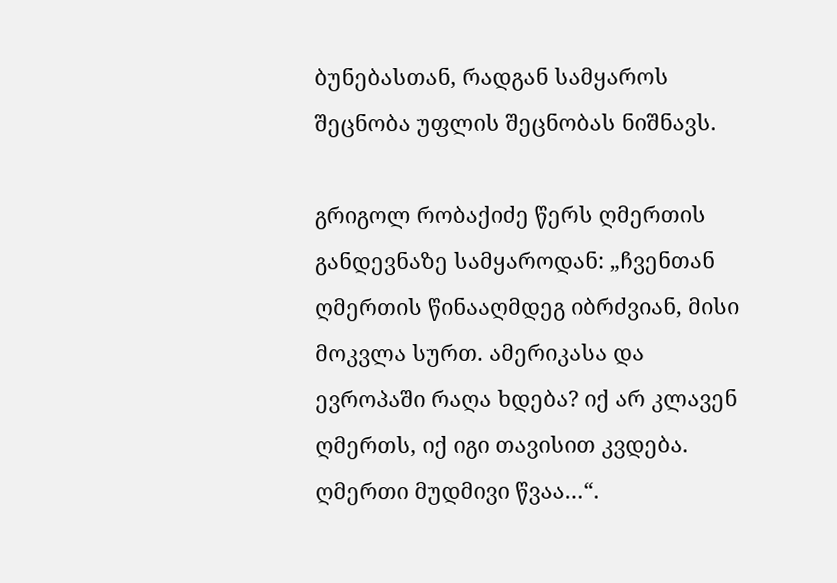ბუნებასთან, რადგან სამყაროს შეცნობა უფლის შეცნობას ნიშნავს.

გრიგოლ რობაქიძე წერს ღმერთის განდევნაზე სამყაროდან: „ჩვენთან ღმერთის წინააღმდეგ იბრძვიან, მისი მოკვლა სურთ. ამერიკასა და ევროპაში რაღა ხდება? იქ არ კლავენ ღმერთს, იქ იგი თავისით კვდება. ღმერთი მუდმივი წვაა…“.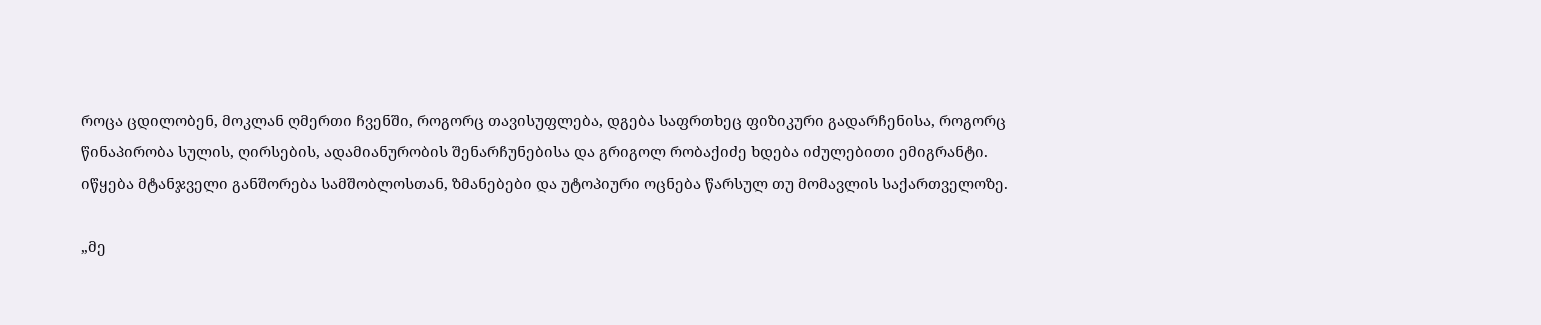როცა ცდილობენ, მოკლან ღმერთი ჩვენში, როგორც თავისუფლება, დგება საფრთხეც ფიზიკური გადარჩენისა, როგორც წინაპირობა სულის, ღირსების, ადამიანურობის შენარჩუნებისა და გრიგოლ რობაქიძე ხდება იძულებითი ემიგრანტი. იწყება მტანჯველი განშორება სამშობლოსთან, ზმანებები და უტოპიური ოცნება წარსულ თუ მომავლის საქართველოზე.

„მე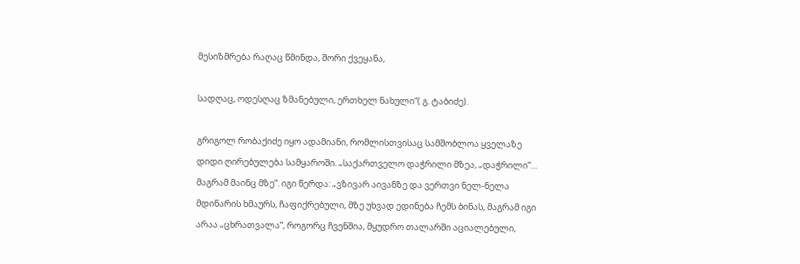მესიზმრება რაღაც წმინდა, შორი ქვეყანა,

სადღაც, ოდესღაც ზმანებული, ერთხელ ნახული“( გ. ტაბიძე).

გრიგოლ რობაქიძე იყო ადამიანი, რომლისთვისაც სამშობლოა ყველაზე დიდი ღირებულება სამყაროში. „საქართველო დაჭრილი მზეა, „დაჭრილი“… მაგრამ მაინც მზე“. იგი წერდა: „ვზივარ აივანზე და ვერთვი ნელ-ნელა მდინარის ხმაურს, ჩაფიქრებული, მზე უხვად ედინება ჩემს ბინას, მაგრამ იგი არაა „ცხრათვალა“, როგორც ჩვენშია, მყუდრო თალარში აციალებული,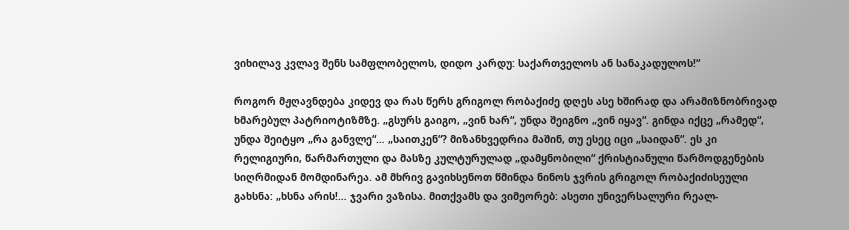ვიხილავ კვლავ შენს სამფლობელოს, დიდო კარდუ: საქართველოს ან სანაკადულოს!“

როგორ მჟღავნდება კიდევ და რას წერს გრიგოლ რობაქიძე დღეს ასე ხშირად და არამიზნობრივად ხმარებულ პატრიოტიზმზე. „გსურს გაიგო, „ვინ ხარ“, უნდა შეიგნო „ვინ იყავ“. გინდა იქცე „რამედ“, უნდა შეიტყო „რა განვლე“… „საითკენ“? მიზანხვედრია მაშინ, თუ ესეც იცი „საიდან“. ეს კი რელიგიური, წარმართული და მასზე კულტურულად „დამყნობილი“ ქრისტიანული წარმოდგენების სიღრმიდან მომდინარეა. ამ მხრივ გავიხსენოთ წმინდა ნინოს ჯვრის გრიგოლ რობაქიძისეული გახსნა: „ხსნა არის!… ჯვარი ვაზისა. მითქვამს და ვიმეორებ: ასეთი უნივერსალური რეალ-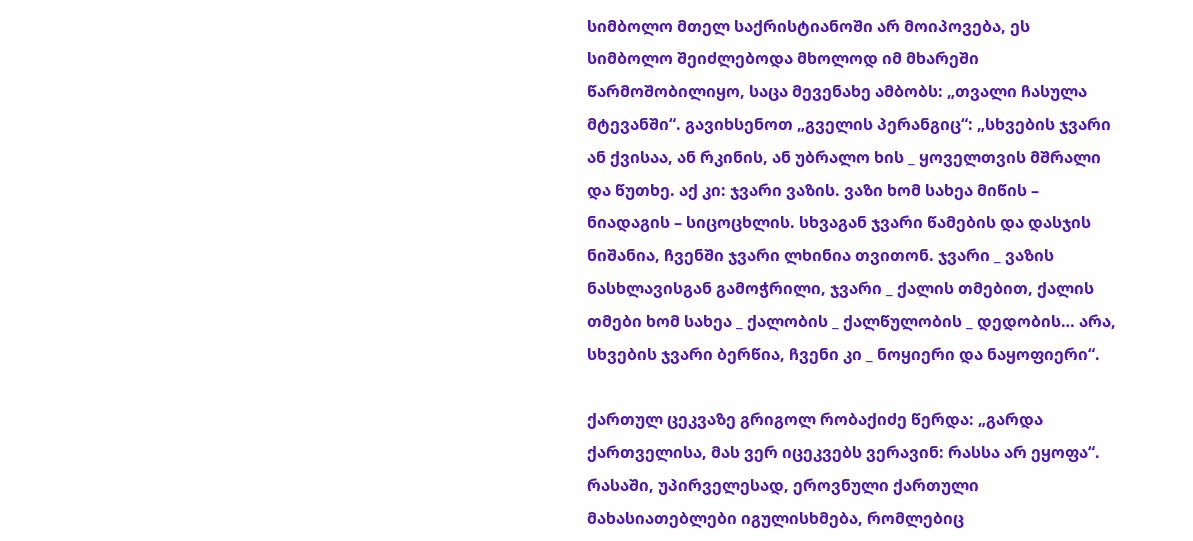სიმბოლო მთელ საქრისტიანოში არ მოიპოვება, ეს სიმბოლო შეიძლებოდა მხოლოდ იმ მხარეში წარმოშობილიყო, საცა მევენახე ამბობს: „თვალი ჩასულა მტევანში“. გავიხსენოთ „გველის პერანგიც“: „სხვების ჯვარი ან ქვისაა, ან რკინის, ან უბრალო ხის _ ყოველთვის მშრალი და წუთხე. აქ კი: ჯვარი ვაზის. ვაზი ხომ სახეა მიწის – ნიადაგის – სიცოცხლის. სხვაგან ჯვარი წამების და დასჯის ნიშანია, ჩვენში ჯვარი ლხინია თვითონ. ჯვარი _ ვაზის ნასხლავისგან გამოჭრილი, ჯვარი _ ქალის თმებით, ქალის თმები ხომ სახეა _ ქალობის _ ქალწულობის _ დედობის… არა, სხვების ჯვარი ბერწია, ჩვენი კი _ ნოყიერი და ნაყოფიერი“.

ქართულ ცეკვაზე გრიგოლ რობაქიძე წერდა: „გარდა ქართველისა, მას ვერ იცეკვებს ვერავინ: რასსა არ ეყოფა“. რასაში, უპირველესად, ეროვნული ქართული მახასიათებლები იგულისხმება, რომლებიც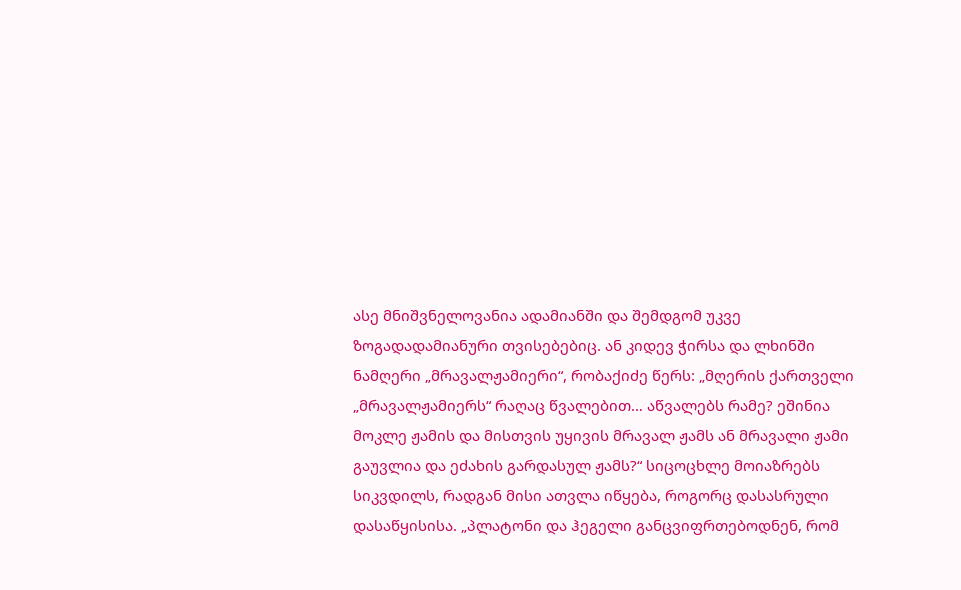ასე მნიშვნელოვანია ადამიანში და შემდგომ უკვე ზოგადადამიანური თვისებებიც. ან კიდევ ჭირსა და ლხინში ნამღერი „მრავალჟამიერი“, რობაქიძე წერს: „მღერის ქართველი „მრავალჟამიერს“ რაღაც წვალებით… აწვალებს რამე? ეშინია მოკლე ჟამის და მისთვის უყივის მრავალ ჟამს ან მრავალი ჟამი გაუვლია და ეძახის გარდასულ ჟამს?“ სიცოცხლე მოიაზრებს სიკვდილს, რადგან მისი ათვლა იწყება, როგორც დასასრული დასაწყისისა. „პლატონი და ჰეგელი განცვიფრთებოდნენ, რომ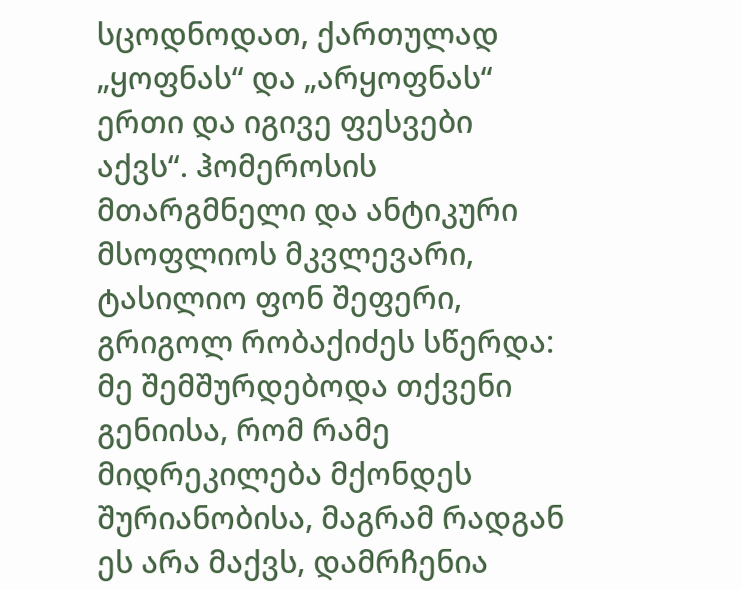სცოდნოდათ, ქართულად „ყოფნას“ და „არყოფნას“ ერთი და იგივე ფესვები აქვს“. ჰომეროსის მთარგმნელი და ანტიკური მსოფლიოს მკვლევარი, ტასილიო ფონ შეფერი, გრიგოლ რობაქიძეს სწერდა: მე შემშურდებოდა თქვენი გენიისა, რომ რამე მიდრეკილება მქონდეს შურიანობისა, მაგრამ რადგან ეს არა მაქვს, დამრჩენია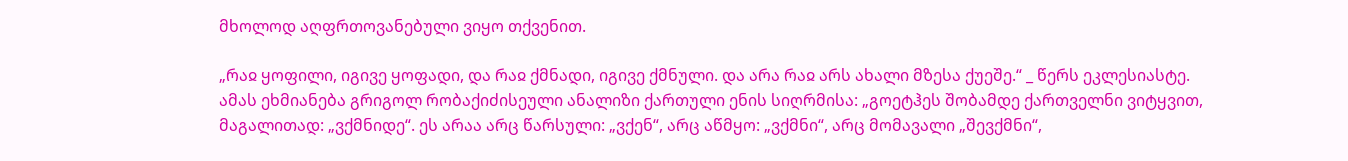მხოლოდ აღფრთოვანებული ვიყო თქვენით.

„რაჲ ყოფილი, იგივე ყოფადი, და რაჲ ქმნადი, იგივე ქმნული. და არა რაჲ არს ახალი მზესა ქუეშე.“ _ წერს ეკლესიასტე. ამას ეხმიანება გრიგოლ რობაქიძისეული ანალიზი ქართული ენის სიღრმისა: „გოეტჰეს შობამდე ქართველნი ვიტყვით, მაგალითად: „ვქმნიდე“. ეს არაა არც წარსული: „ვქენ“, არც აწმყო: „ვქმნი“, არც მომავალი „შევქმნი“,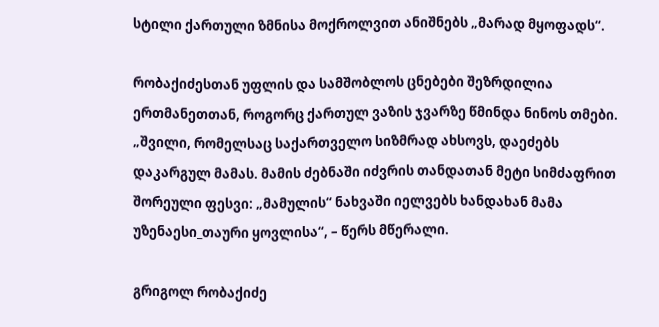სტილი ქართული ზმნისა მოქროლვით ანიშნებს „მარად მყოფადს“.

რობაქიძესთან უფლის და სამშობლოს ცნებები შეზრდილია ერთმანეთთან, როგორც ქართულ ვაზის ჯვარზე წმინდა ნინოს თმები. „შვილი, რომელსაც საქართველო სიზმრად ახსოვს, დაეძებს დაკარგულ მამას. მამის ძებნაში იძვრის თანდათან მეტი სიმძაფრით შორეული ფესვი: „მამულის“ ნახვაში იელვებს ხანდახან მამა უზენაესი_თაური ყოვლისა“, – წერს მწერალი.

გრიგოლ რობაქიძე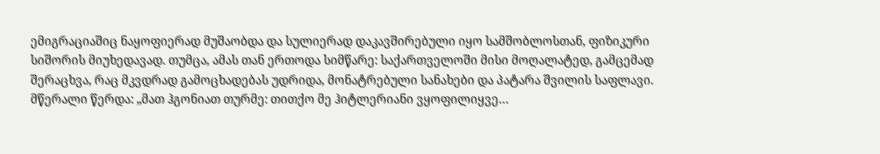ემიგრაციაშიც ნაყოფიერად მუშაობდა და სულიერად დაკავშირებული იყო სამშობლოსთან, ფიზიკური სიშორის მიუხედავად. თუმცა, ამას თან ერთოდა სიმწარე: საქართველოში მისი მოღალატედ, გამცემად შერაცხვა, რაც მკვდრად გამოცხადებას უდრიდა, მონატრებული სანახები და პატარა შვილის საფლავი. მწერალი წერდა: „მათ ჰგონიათ თურმე: თითქო მე ჰიტლერიანი ვყოფილიყვე…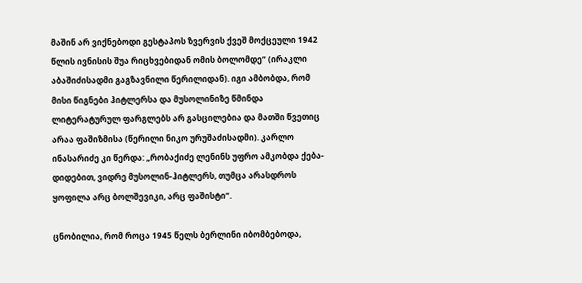მაშინ არ ვიქნებოდი გესტაპოს ზვერვის ქვეშ მოქცეული 1942 წლის ივნისის შუა რიცხვებიდან ომის ბოლომდე“ (ირაკლი აბაშიძისადმი გაგზავნილი წერილიდან). იგი ამბობდა, რომ მისი წიგნები ჰიტლერსა და მუსოლინიზე წმინდა ლიტერატურულ ფარგლებს არ გასცილებია და მათში წვეთიც არაა ფაშიზმისა (წერილი ნიკო ურუშაძისადმი). კარლო ინასარიძე კი წერდა: „რობაქიძე ლენინს უფრო ამკობდა ქება-დიდებით, ვიდრე მუსოლინ-ჰიტლერს, თუმცა არასდროს ყოფილა არც ბოლშევიკი, არც ფაშისტი“.

ცნობილია, რომ როცა 1945 წელს ბერლინი იბომბებოდა,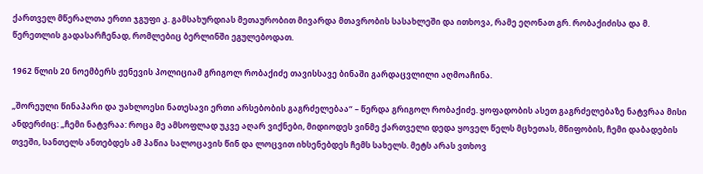ქართველ მწერალთა ერთი ჯგუფი კ. გამსახურდიას მეთაურობით მივარდა მთავრობის სასახლეში და ითხოვა, რამე ეღონათ გრ. რობაქიძისა და მ. წერეთლის გადასარჩენად, რომლებიც ბერლინში ეგულებოდათ.

1962 წლის 20 ნოემბერს ჟენევის პოლიციამ გრიგოლ რობაქიძე თავისსავე ბინაში გარდაცვლილი აღმოაჩინა.

„შორეული წინაპარი და უახლოესი ნათესავი ერთი არსებობის გაგრძელებაა“ – წერდა გრიგოლ რობაქიძე. ყოფადობის ასეთ გაგრძელებაზე ნატვრაა მისი ანდერძიც: „ჩემი ნატვრაა: როცა მე ამსოფლად უკვე აღარ ვიქნები, მიდიოდეს ვინმე ქართველი დედა ყოველ წელს მცხეთას, მწიფობის, ჩემი დაბადების თვეში, სანთელს ანთებდეს ამ პაწია სალოცავის წინ და ლოცვით იხსენებდეს ჩემს სახელს. მეტს არას ვთხოვ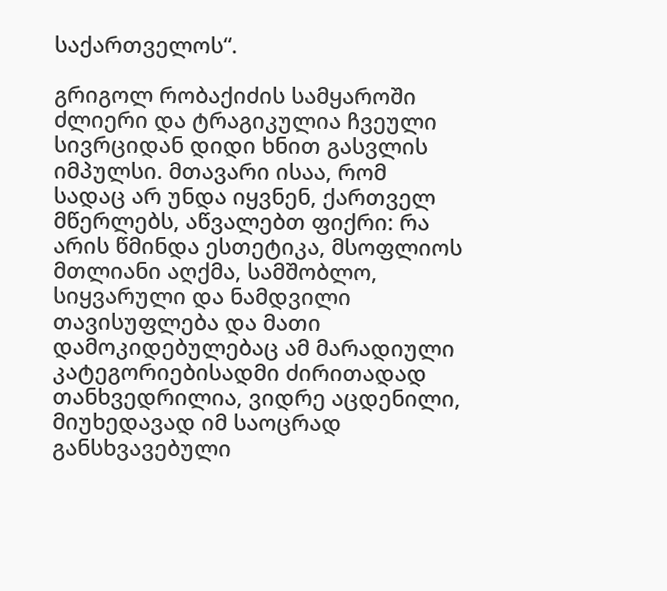საქართველოს“.

გრიგოლ რობაქიძის სამყაროში ძლიერი და ტრაგიკულია ჩვეული სივრციდან დიდი ხნით გასვლის იმპულსი. მთავარი ისაა, რომ სადაც არ უნდა იყვნენ, ქართველ მწერლებს, აწვალებთ ფიქრი: რა არის წმინდა ესთეტიკა, მსოფლიოს მთლიანი აღქმა, სამშობლო, სიყვარული და ნამდვილი თავისუფლება და მათი დამოკიდებულებაც ამ მარადიული კატეგორიებისადმი ძირითადად თანხვედრილია, ვიდრე აცდენილი, მიუხედავად იმ საოცრად განსხვავებული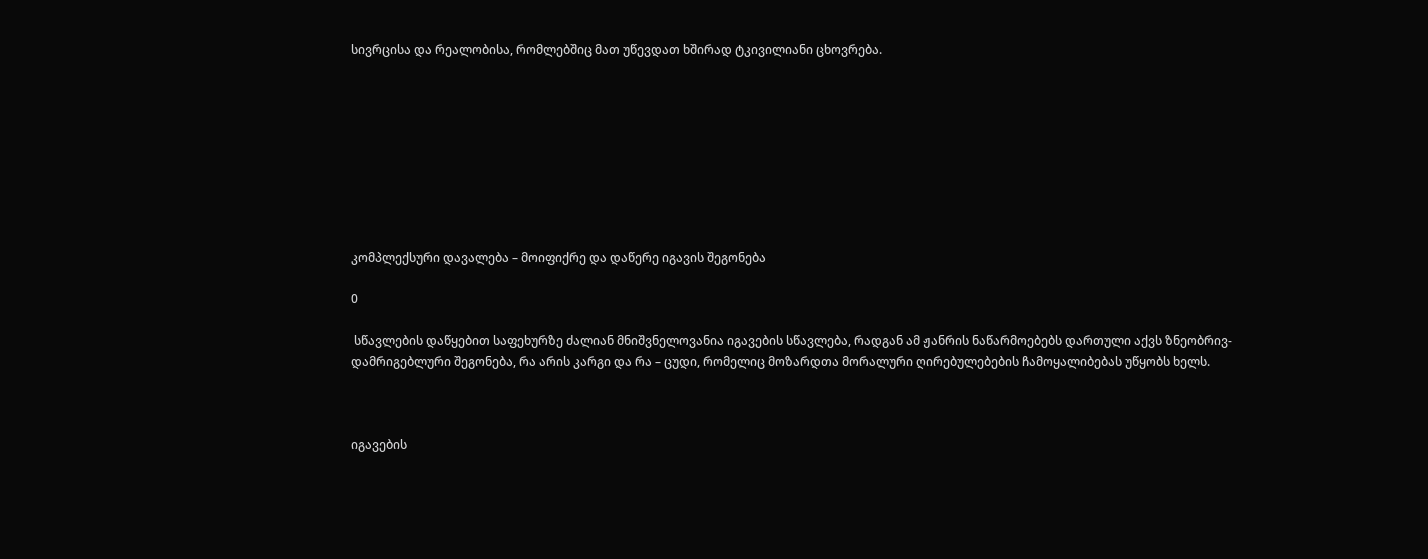სივრცისა და რეალობისა, რომლებშიც მათ უწევდათ ხშირად ტკივილიანი ცხოვრება.









კომპლექსური დავალება – მოიფიქრე და დაწერე იგავის შეგონება

0

 სწავლების დაწყებით საფეხურზე ძალიან მნიშვნელოვანია იგავების სწავლება, რადგან ამ ჟანრის ნაწარმოებებს დართული აქვს ზნეობრივ-დამრიგებლური შეგონება, რა არის კარგი და რა – ცუდი, რომელიც მოზარდთა მორალური ღირებულებების ჩამოყალიბებას უწყობს ხელს.



იგავების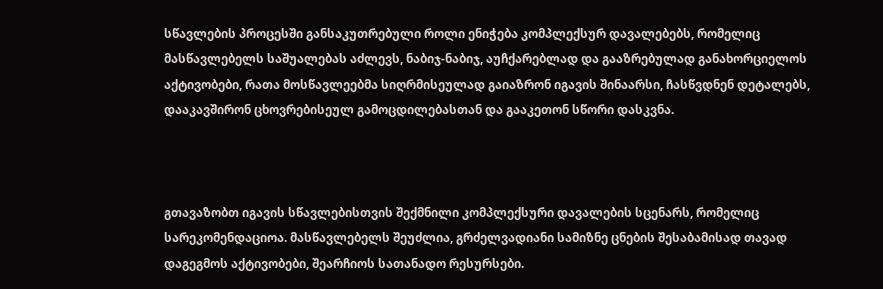სწავლების პროცესში განსაკუთრებული როლი ენიჭება კომპლექსურ დავალებებს, რომელიც მასწავლებელს საშუალებას აძლევს, ნაბიჯ-ნაბიჯ, აუჩქარებლად და გააზრებულად განახორციელოს აქტივობები, რათა მოსწავლეებმა სიღრმისეულად გაიაზრონ იგავის შინაარსი, ჩასწვდნენ დეტალებს, დააკავშირონ ცხოვრებისეულ გამოცდილებასთან და გააკეთონ სწორი დასკვნა.



გთავაზობთ იგავის სწავლებისთვის შექმნილი კომპლექსური დავალების სცენარს, რომელიც სარეკომენდაციოა. მასწავლებელს შეუძლია, გრძელვადიანი სამიზნე ცნების შესაბამისად თავად დაგეგმოს აქტივობები, შეარჩიოს სათანადო რესურსები.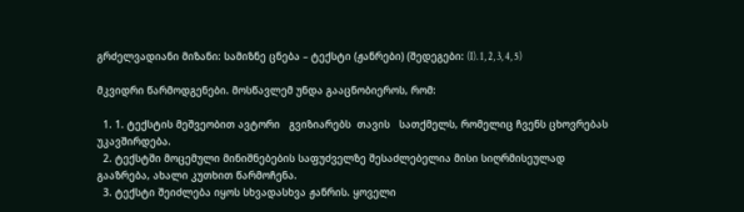გრძელვადიანი მიზანი: სამიზნე ცნება – ტექსტი (ჟანრები) (შედეგები: (I). 1, 2, 3, 4, 5)

მკვიდრი წარმოდგენები. მოსწავლემ უნდა გააცნობიეროს, რომ:

  1. 1. ტექსტის მეშვეობით ავტორი   გვიზიარებს  თავის   სათქმელს, რომელიც ჩვენს ცხოვრებას უკავშირდება.
  2. ტექსტში მოცემული მინიშნებების საფუძველზე შესაძლებელია მისი სიღრმისეულად გააზრება, ახალი კუთხით წარმოჩენა.
  3. ტექსტი შეიძლება იყოს სხვადასხვა ჟანრის. ყოველი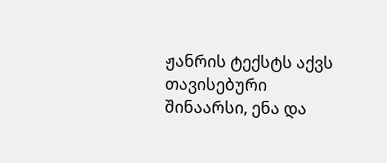ჟანრის ტექსტს აქვს თავისებური შინაარსი, ენა და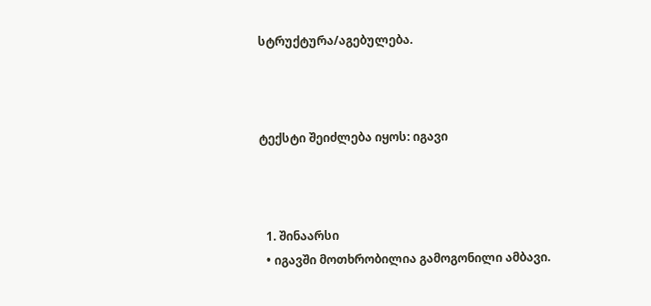სტრუქტურა/აგებულება.



ტექსტი შეიძლება იყოს: იგავი



  1. შინაარსი
  • იგავში მოთხრობილია გამოგონილი ამბავი.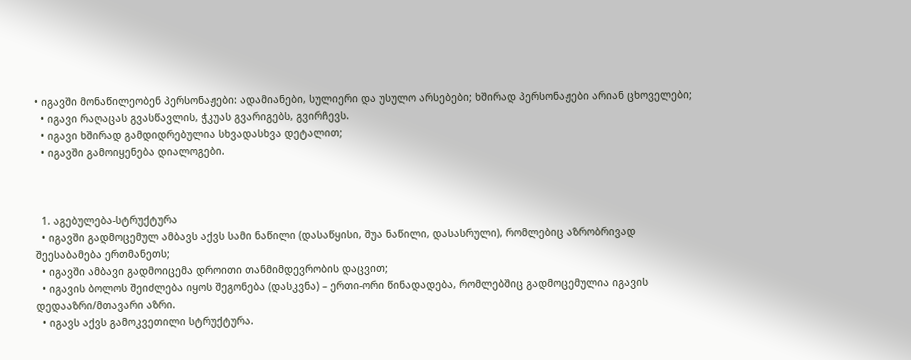• იგავში მონაწილეობენ პერსონაჟები: ადამიანები, სულიერი და უსულო არსებები; ხშირად პერსონაჟები არიან ცხოველები;
  • იგავი რაღაცას გვასწავლის, ჭკუას გვარიგებს, გვირჩევს.
  • იგავი ხშირად გამდიდრებულია სხვადასხვა დეტალით;
  • იგავში გამოიყენება დიალოგები.



  1. აგებულება-სტრუქტურა
  • იგავში გადმოცემულ ამბავს აქვს სამი ნაწილი (დასაწყისი, შუა ნაწილი, დასასრული), რომლებიც აზრობრივად შეესაბამება ერთმანეთს;
  • იგავში ამბავი გადმოიცემა დროითი თანმიმდევრობის დაცვით;
  • იგავის ბოლოს შეიძლება იყოს შეგონება (დასკვნა) – ერთი-ორი წინადადება, რომლებშიც გადმოცემულია იგავის დედააზრი/მთავარი აზრი.
  • იგავს აქვს გამოკვეთილი სტრუქტურა.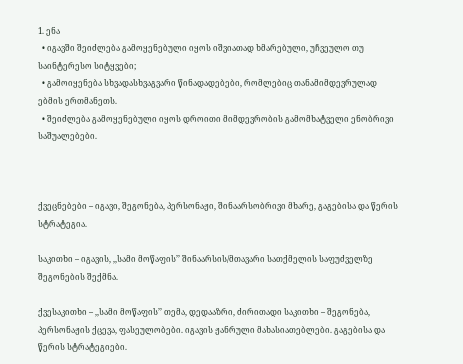1. ენა
  • იგავში შეიძლება გამოყენებული იყოს იშვიათად ხმარებული, უჩვეულო თუ საინტერესო სიტყვები;
  • გამოიყენება სხვადასხვაგვარი წინადადებები, რომლებიც თანამიმდევრულად ებმის ერთმანეთს.
  • შეიძლება გამოყენებული იყოს დროითი მიმდევრობის გამომხატველი ენობრივი საშუალებები.



ქვეცნებები – იგავი, შეგონება, პერსონაჟი, შინაარსობრივი მხარე, გაგებისა და წერის სტრატეგია.

საკითხი – იგავის, ,,სამი მოწაფის’’ შინაარსის/მთავარი სათქმელის საფუძველზე შეგონების შექმნა.

ქვესაკითხი – ,,სამი მოწაფის’’ თემა, დედააზრი, ძირითადი საკითხი – შეგონება, პერსონაჟის ქცევა, ფასეულობები. იგავის ჟანრული მახასიათებლები. გაგებისა და წერის სტრატეგიები.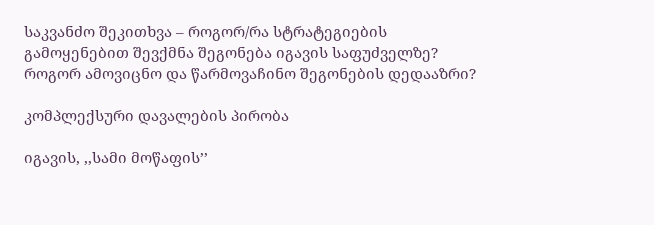საკვანძო შეკითხვა – როგორ/რა სტრატეგიების გამოყენებით შევქმნა შეგონება იგავის საფუძველზე? როგორ ამოვიცნო და წარმოვაჩინო შეგონების დედააზრი?

კომპლექსური დავალების პირობა

იგავის, ,,სამი მოწაფის’’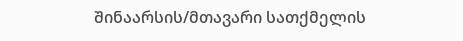შინაარსის/მთავარი სათქმელის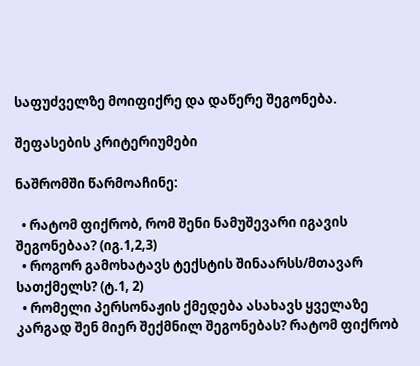საფუძველზე მოიფიქრე და დაწერე შეგონება.

შეფასების კრიტერიუმები

ნაშრომში წარმოაჩინე:

  • რატომ ფიქრობ, რომ შენი ნამუშევარი იგავის შეგონებაა? (იგ.1,2,3)
  • როგორ გამოხატავს ტექსტის შინაარსს/მთავარ სათქმელს? (ტ.1, 2)
  • რომელი პერსონაჟის ქმედება ასახავს ყველაზე კარგად შენ მიერ შექმნილ შეგონებას? რატომ ფიქრობ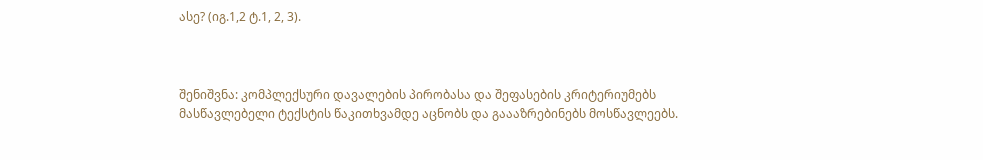ასე? (იგ.1,2 ტ.1, 2, 3).



შენიშვნა: კომპლექსური დავალების პირობასა და შეფასების კრიტერიუმებს მასწავლებელი ტექსტის წაკითხვამდე აცნობს და გაააზრებინებს მოსწავლეებს.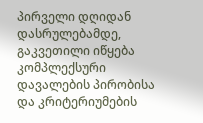პირველი დღიდან დასრულებამდე, გაკვეთილი იწყება კომპლექსური დავალების პირობისა და კრიტერიუმების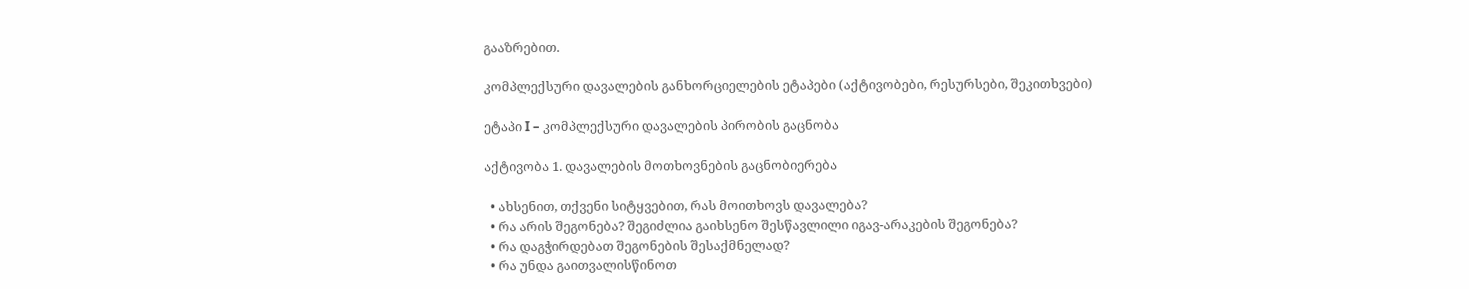გააზრებით.

კომპლექსური დავალების განხორციელების ეტაპები (აქტივობები, რესურსები, შეკითხვები)

ეტაპი I – კომპლექსური დავალების პირობის გაცნობა

აქტივობა 1. დავალების მოთხოვნების გაცნობიერება

  • ახსენით, თქვენი სიტყვებით, რას მოითხოვს დავალება?
  • რა არის შეგონება? შეგიძლია გაიხსენო შესწავლილი იგავ-არაკების შეგონება?
  • რა დაგჭირდებათ შეგონების შესაქმნელად?
  • რა უნდა გაითვალისწინოთ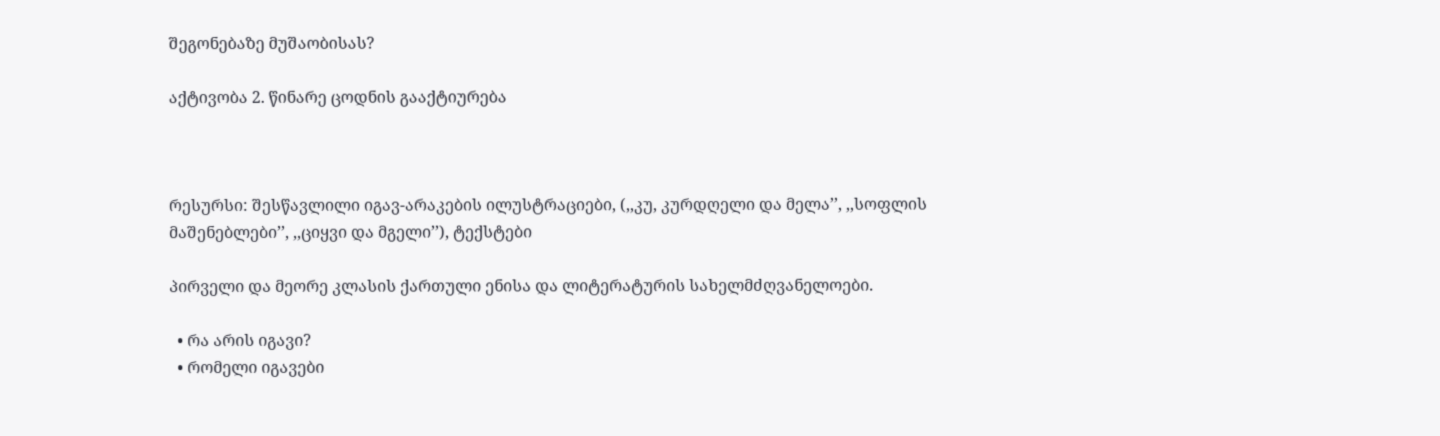შეგონებაზე მუშაობისას?

აქტივობა 2. წინარე ცოდნის გააქტიურება



რესურსი: შესწავლილი იგავ-არაკების ილუსტრაციები, (,,კუ, კურდღელი და მელა’’, ,,სოფლის მაშენებლები’’, ,,ციყვი და მგელი’’), ტექსტები

პირველი და მეორე კლასის ქართული ენისა და ლიტერატურის სახელმძღვანელოები.

  • რა არის იგავი?
  • რომელი იგავები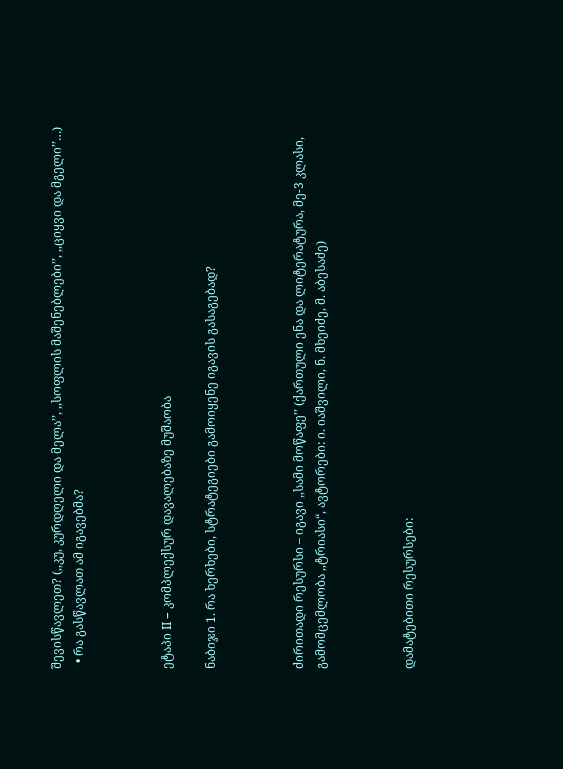შევისწავლეთ? (,,კუ, კურდღელი და მელა’’, ,,სოფლის მაშენებლები’’, ,,ციყვი და მგელი’’…)
  • რა გასწავლათ ამ იგავებმა?



ეტაპი II – კომპლექსურ დავალებაზე მუშაობა

ნაბიჯი 1. რა ხერხები, სტრატეგიები გამოიყენე იგავის გასაგებად?



ძირითადი რესურსი – იგავი ,,სამი მოწაფე’’ (ქართული ენა და ლიტერატურა, მე-3 კლასი, გამომცემლობა ,,ტრიასი“, ავტორები: ი. იაშვილი, ნ. მხეიძე, მ. აბესაძე)



დამატებითი რესურსები: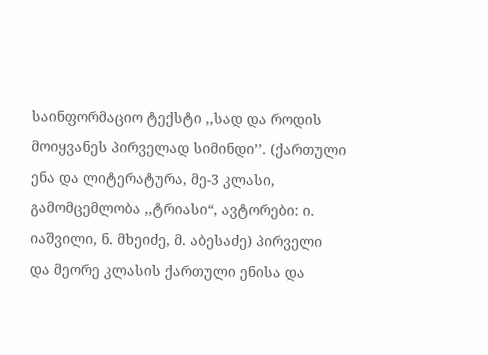საინფორმაციო ტექსტი ,,სად და როდის მოიყვანეს პირველად სიმინდი’’. (ქართული ენა და ლიტერატურა, მე-3 კლასი, გამომცემლობა ,,ტრიასი“, ავტორები: ი. იაშვილი, ნ. მხეიძე, მ. აბესაძე) პირველი და მეორე კლასის ქართული ენისა და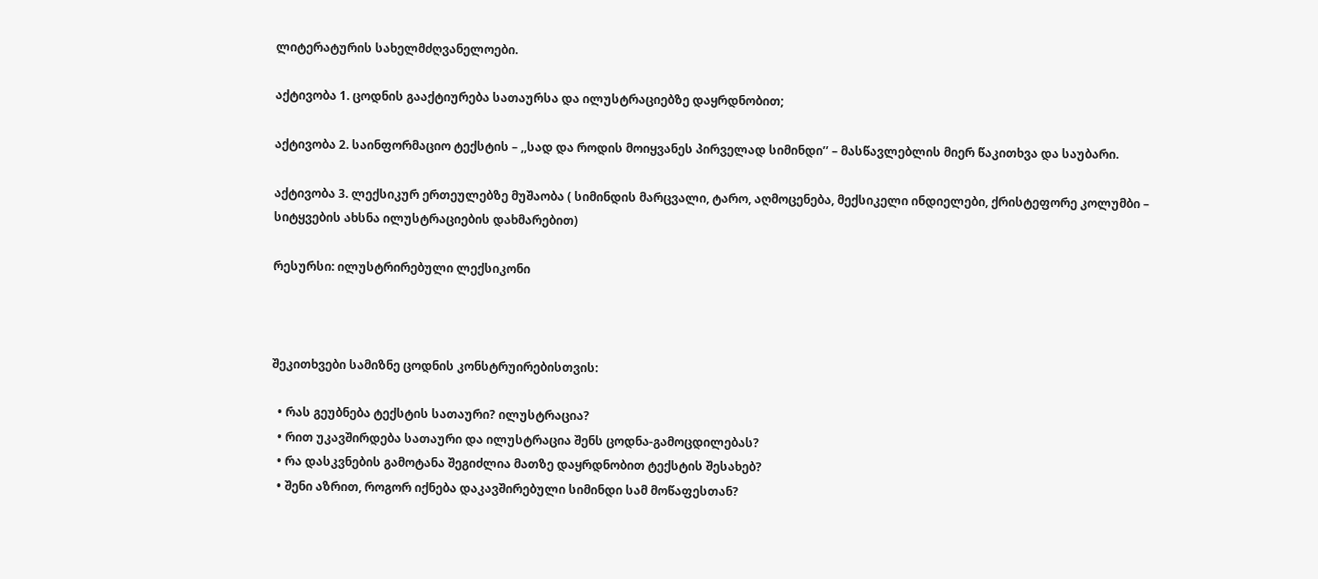ლიტერატურის სახელმძღვანელოები.

აქტივობა 1. ცოდნის გააქტიურება სათაურსა და ილუსტრაციებზე დაყრდნობით;

აქტივობა 2. საინფორმაციო ტექსტის – ,,სად და როდის მოიყვანეს პირველად სიმინდი’’ – მასწავლებლის მიერ წაკითხვა და საუბარი.

აქტივობა 3. ლექსიკურ ერთეულებზე მუშაობა ( სიმინდის მარცვალი, ტარო, აღმოცენება, მექსიკელი ინდიელები, ქრისტეფორე კოლუმბი – სიტყვების ახსნა ილუსტრაციების დახმარებით)

რესურსი: ილუსტრირებული ლექსიკონი



შეკითხვები სამიზნე ცოდნის კონსტრუირებისთვის:

  • რას გეუბნება ტექსტის სათაური? ილუსტრაცია?
  • რით უკავშირდება სათაური და ილუსტრაცია შენს ცოდნა-გამოცდილებას?
  • რა დასკვნების გამოტანა შეგიძლია მათზე დაყრდნობით ტექსტის შესახებ?
  • შენი აზრით, როგორ იქნება დაკავშირებული სიმინდი სამ მოწაფესთან?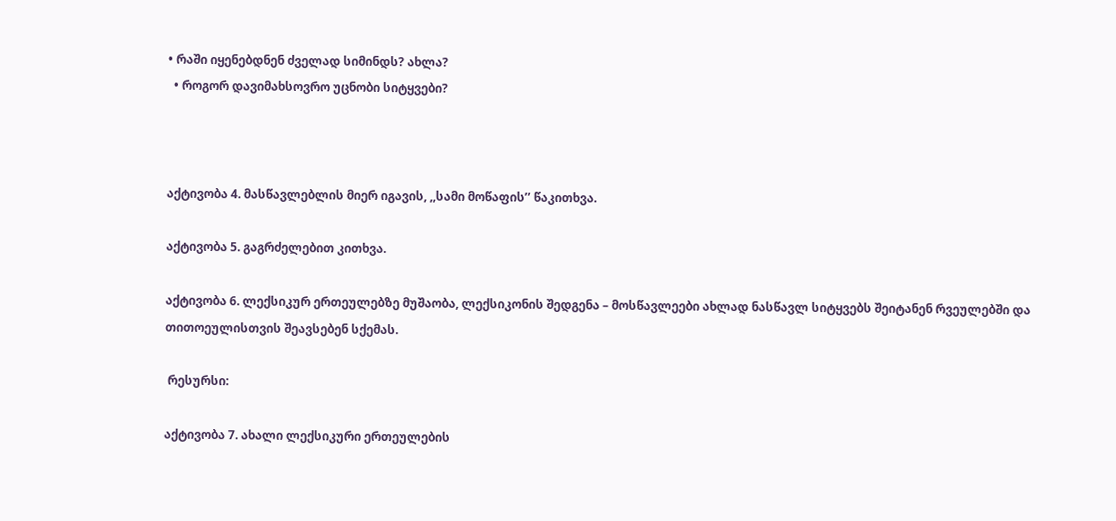• რაში იყენებდნენ ძველად სიმინდს? ახლა?
  • როგორ დავიმახსოვრო უცნობი სიტყვები?



აქტივობა 4. მასწავლებლის მიერ იგავის, ,,სამი მოწაფის’’ წაკითხვა.

აქტივობა 5. გაგრძელებით კითხვა.

აქტივობა 6. ლექსიკურ ერთეულებზე მუშაობა, ლექსიკონის შედგენა – მოსწავლეები ახლად ნასწავლ სიტყვებს შეიტანენ რვეულებში და თითოეულისთვის შეავსებენ სქემას.

 რესურსი:

აქტივობა 7. ახალი ლექსიკური ერთეულების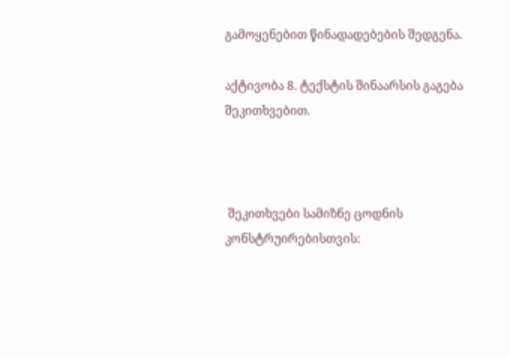გამოყენებით წინადადებების შედგენა.

აქტივობა 8. ტექსტის შინაარსის გაგება შეკითხვებით.



 შეკითხვები სამიზნე ცოდნის კონსტრუირებისთვის: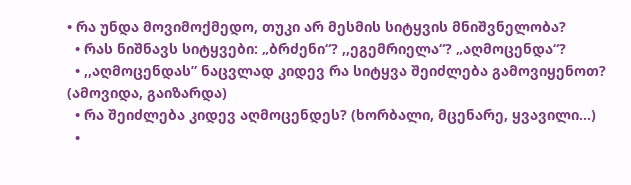• რა უნდა მოვიმოქმედო, თუკი არ მესმის სიტყვის მნიშვნელობა?
  • რას ნიშნავს სიტყვები: „ბრძენი“? ,,ეგემრიელა“? „აღმოცენდა“?
  • ,,აღმოცენდას” ნაცვლად კიდევ რა სიტყვა შეიძლება გამოვიყენოთ? (ამოვიდა, გაიზარდა)
  • რა შეიძლება კიდევ აღმოცენდეს? (ხორბალი, მცენარე, ყვავილი…)
  •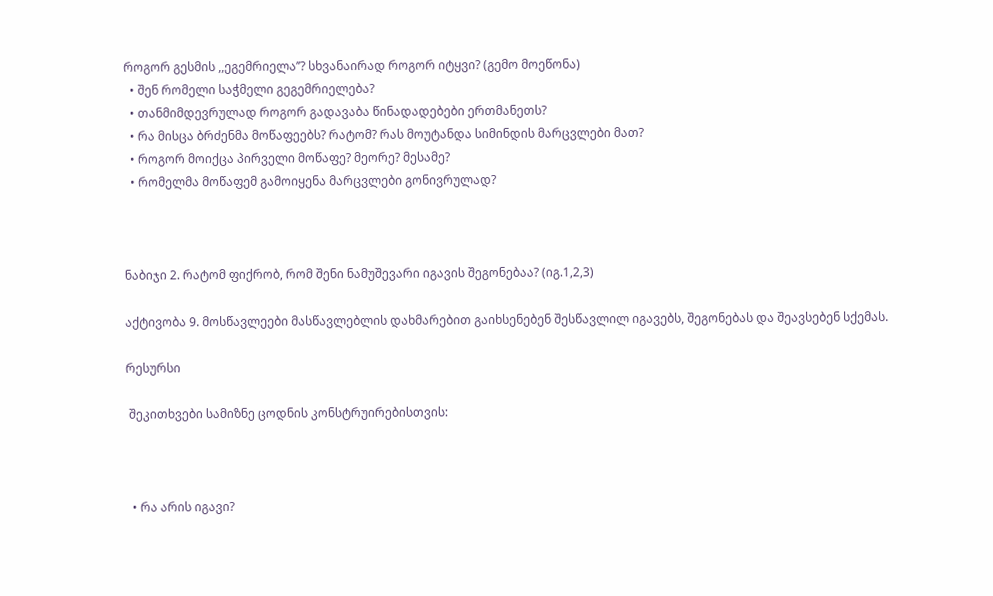როგორ გესმის ,,ეგემრიელა’’? სხვანაირად როგორ იტყვი? (გემო მოეწონა)
  • შენ რომელი საჭმელი გეგემრიელება?
  • თანმიმდევრულად როგორ გადავაბა წინადადებები ერთმანეთს?
  • რა მისცა ბრძენმა მოწაფეებს? რატომ? რას მოუტანდა სიმინდის მარცვლები მათ?
  • როგორ მოიქცა პირველი მოწაფე? მეორე? მესამე?
  • რომელმა მოწაფემ გამოიყენა მარცვლები გონივრულად?



ნაბიჯი 2. რატომ ფიქრობ, რომ შენი ნამუშევარი იგავის შეგონებაა? (იგ.1,2,3)

აქტივობა 9. მოსწავლეები მასწავლებლის დახმარებით გაიხსენებენ შესწავლილ იგავებს, შეგონებას და შეავსებენ სქემას.

რესურსი

 შეკითხვები სამიზნე ცოდნის კონსტრუირებისთვის:



  • რა არის იგავი?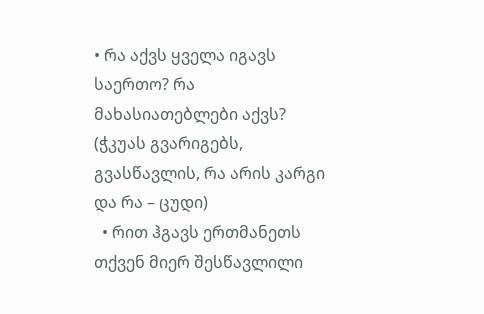• რა აქვს ყველა იგავს საერთო? რა მახასიათებლები აქვს? (ჭკუას გვარიგებს, გვასწავლის, რა არის კარგი და რა – ცუდი)
  • რით ჰგავს ერთმანეთს თქვენ მიერ შესწავლილი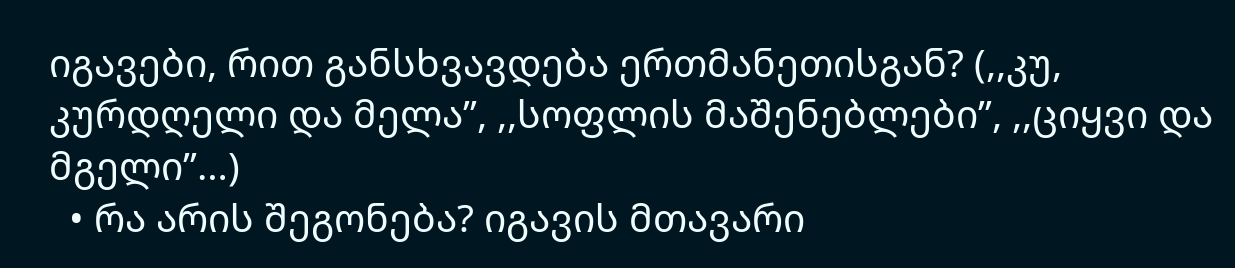იგავები, რით განსხვავდება ერთმანეთისგან? (,,კუ, კურდღელი და მელა’’, ,,სოფლის მაშენებლები’’, ,,ციყვი და მგელი’’…)
  • რა არის შეგონება? იგავის მთავარი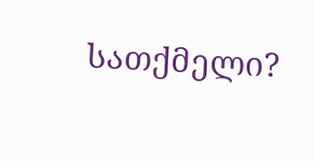სათქმელი?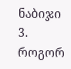ნაბიჯი 3. როგორ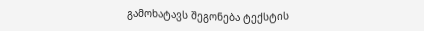გამოხატავს შეგონება ტექსტის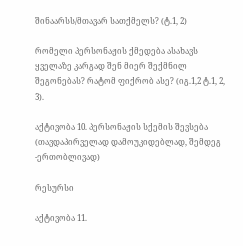შინაარსს/მთავარ სათქმელს? (ტ.1, 2)

რომელი პერსონაჟის ქმედება ასახავს ყველაზე კარგად შენ მიერ შექმნილ შეგონებას? რატომ ფიქრობ ასე? (იგ.1,2 ტ.1, 2, 3).

აქტივობა 10. პერსონაჟის სქემის შევსება (თავდაპირველად დამოუკიდებლად, შემდეგ -ერთობლივად)

რესურსი

აქტივობა 11.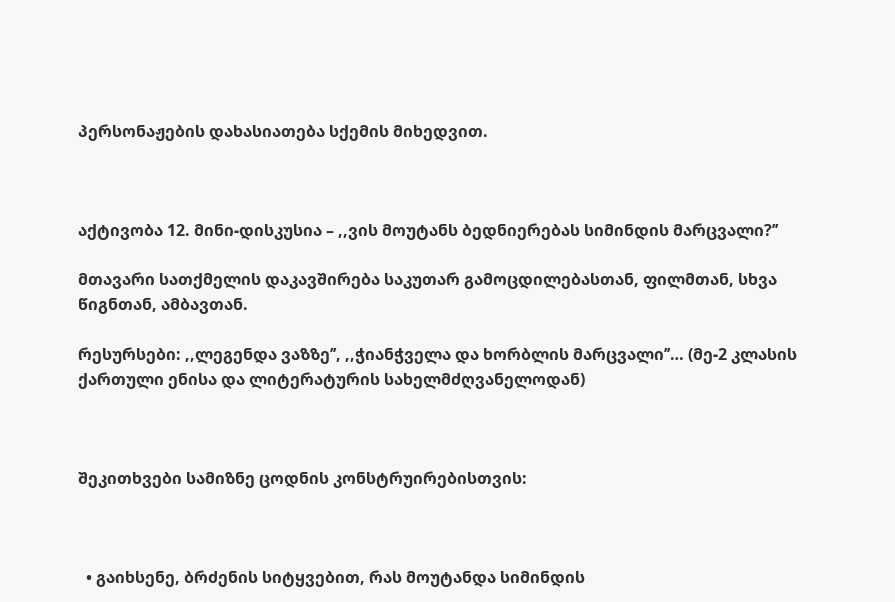პერსონაჟების დახასიათება სქემის მიხედვით.



აქტივობა 12. მინი-დისკუსია – ,,ვის მოუტანს ბედნიერებას სიმინდის მარცვალი?’’

მთავარი სათქმელის დაკავშირება საკუთარ გამოცდილებასთან, ფილმთან, სხვა წიგნთან, ამბავთან.

რესურსები: ,,ლეგენდა ვაზზე’’, ,,ჭიანჭველა და ხორბლის მარცვალი’’… (მე-2 კლასის ქართული ენისა და ლიტერატურის სახელმძღვანელოდან)



შეკითხვები სამიზნე ცოდნის კონსტრუირებისთვის:



  • გაიხსენე, ბრძენის სიტყვებით, რას მოუტანდა სიმინდის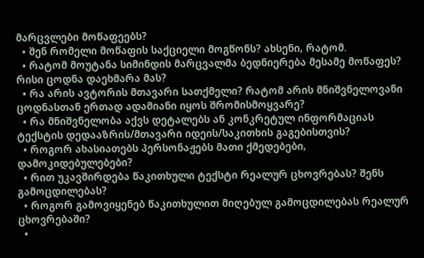მარცვლები მოწაფეებს?
  • შენ რომელი მოწაფის საქციელი მოგწონს? ახსენი, რატომ.
  • რატომ მოუტანა სიმინდის მარცვალმა ბედნიერება მესამე მოწაფეს? რისი ცოდნა დაეხმარა მას?
  • რა არის ავტორის მთავარი სათქმელი? რატომ არის მნიშვნელოვანი ცოდნასთან ერთად ადამიანი იყოს შრომისმოყვარე?
  • რა მნიშვნელობა აქვს დეტალებს ან კონკრეტულ ინფორმაციას ტექსტის დედააზრის/მთავარი იდეის/საკითხის გაგებისთვის?
  • როგორ ახასიათებს პერსონაჟებს მათი ქმედებები, დამოკიდებულებები?
  • რით უკავშირდება წაკითხული ტექსტი რეალურ ცხოვრებას? შენს გამოცდილებას?
  • როგორ გამოვიყენებ წაკითხულით მიღებულ გამოცდილებას რეალურ ცხოვრებაში?
  •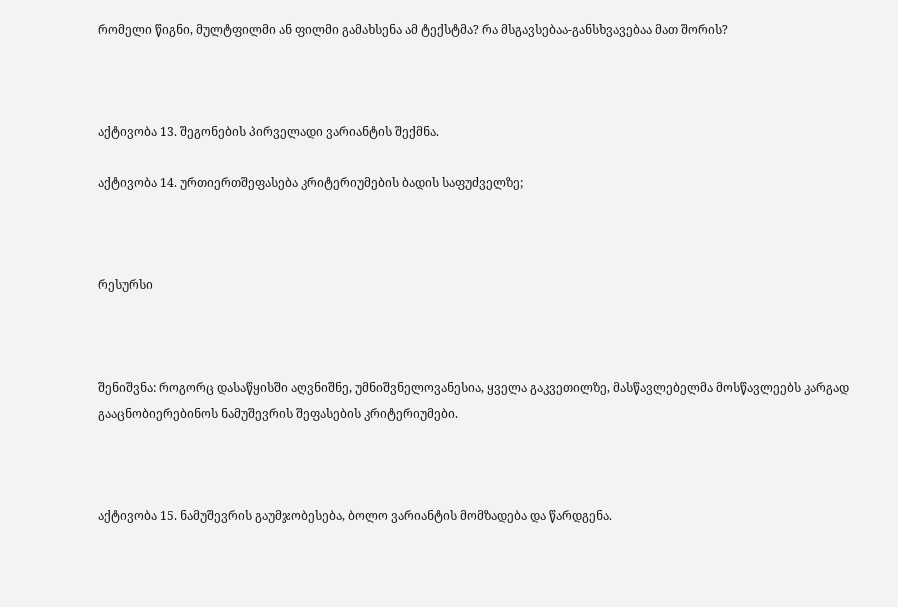რომელი წიგნი, მულტფილმი ან ფილმი გამახსენა ამ ტექსტმა? რა მსგავსებაა-განსხვავებაა მათ შორის?



აქტივობა 13. შეგონების პირველადი ვარიანტის შექმნა.

აქტივობა 14. ურთიერთშეფასება კრიტერიუმების ბადის საფუძველზე;



რესურსი



შენიშვნა: როგორც დასაწყისში აღვნიშნე, უმნიშვნელოვანესია, ყველა გაკვეთილზე, მასწავლებელმა მოსწავლეებს კარგად გააცნობიერებინოს ნამუშევრის შეფასების კრიტერიუმები.



აქტივობა 15. ნამუშევრის გაუმჯობესება, ბოლო ვარიანტის მომზადება და წარდგენა.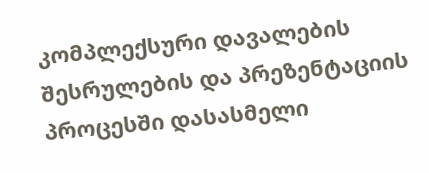კომპლექსური დავალების შესრულების და პრეზენტაციის პროცესში დასასმელი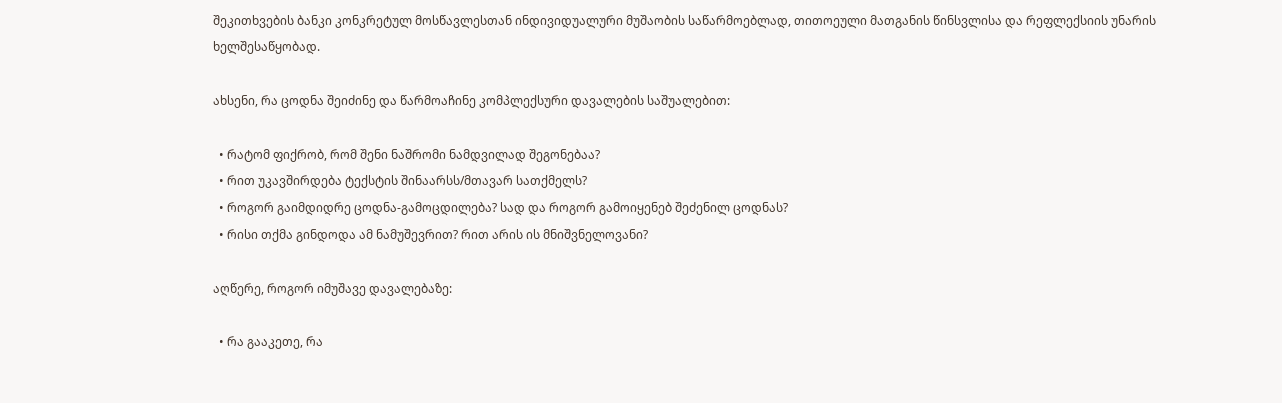შეკითხვების ბანკი კონკრეტულ მოსწავლესთან ინდივიდუალური მუშაობის საწარმოებლად, თითოეული მათგანის წინსვლისა და რეფლექსიის უნარის ხელშესაწყობად.

ახსენი, რა ცოდნა შეიძინე და წარმოაჩინე კომპლექსური დავალების საშუალებით:

  • რატომ ფიქრობ, რომ შენი ნაშრომი ნამდვილად შეგონებაა?
  • რით უკავშირდება ტექსტის შინაარსს/მთავარ სათქმელს?
  • როგორ გაიმდიდრე ცოდნა-გამოცდილება? სად და როგორ გამოიყენებ შეძენილ ცოდნას?
  • რისი თქმა გინდოდა ამ ნამუშევრით? რით არის ის მნიშვნელოვანი?

აღწერე, როგორ იმუშავე დავალებაზე:

  • რა გააკეთე, რა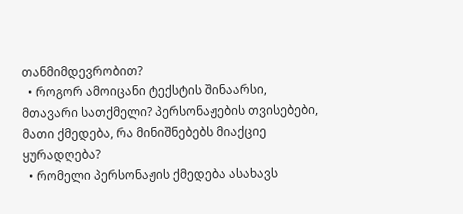თანმიმდევრობით?
  • როგორ ამოიცანი ტექსტის შინაარსი, მთავარი სათქმელი? პერსონაჟების თვისებები, მათი ქმედება, რა მინიშნებებს მიაქციე ყურადღება?
  • რომელი პერსონაჟის ქმედება ასახავს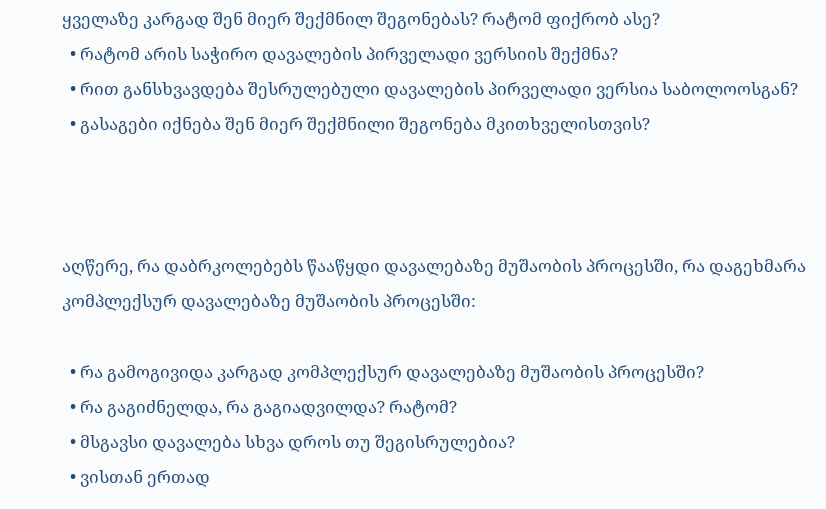ყველაზე კარგად შენ მიერ შექმნილ შეგონებას? რატომ ფიქრობ ასე?
  • რატომ არის საჭირო დავალების პირველადი ვერსიის შექმნა?
  • რით განსხვავდება შესრულებული დავალების პირველადი ვერსია საბოლოოსგან?
  • გასაგები იქნება შენ მიერ შექმნილი შეგონება მკითხველისთვის?



აღწერე, რა დაბრკოლებებს წააწყდი დავალებაზე მუშაობის პროცესში, რა დაგეხმარა კომპლექსურ დავალებაზე მუშაობის პროცესში:

  • რა გამოგივიდა კარგად კომპლექსურ დავალებაზე მუშაობის პროცესში?
  • რა გაგიძნელდა, რა გაგიადვილდა? რატომ?
  • მსგავსი დავალება სხვა დროს თუ შეგისრულებია?
  • ვისთან ერთად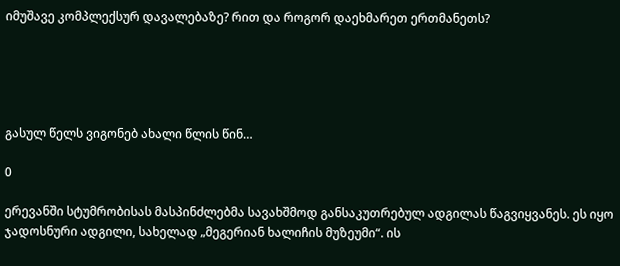იმუშავე კომპლექსურ დავალებაზე? რით და როგორ დაეხმარეთ ერთმანეთს?





გასულ წელს ვიგონებ ახალი წლის წინ…

0

ერევანში სტუმრობისას მასპინძლებმა სავახშმოდ განსაკუთრებულ ადგილას წაგვიყვანეს. ეს იყო ჯადოსნური ადგილი, სახელად „მეგერიან ხალიჩის მუზეუმი“. ის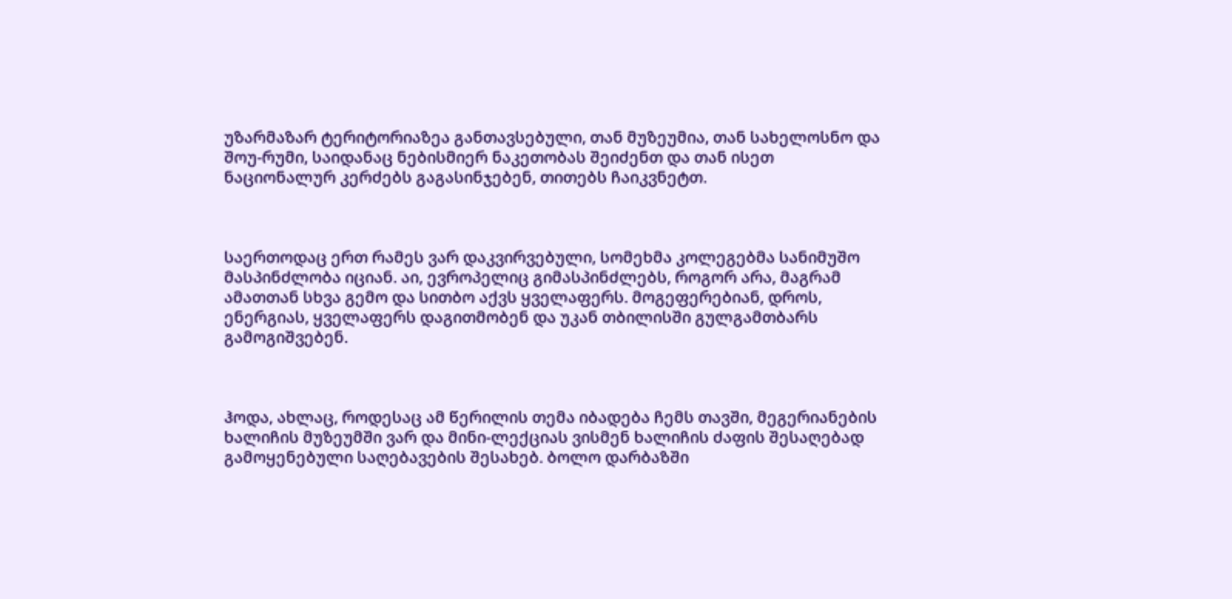უზარმაზარ ტერიტორიაზეა განთავსებული, თან მუზეუმია, თან სახელოსნო და შოუ-რუმი, საიდანაც ნებისმიერ ნაკეთობას შეიძენთ და თან ისეთ ნაციონალურ კერძებს გაგასინჯებენ, თითებს ჩაიკვნეტთ.



საერთოდაც ერთ რამეს ვარ დაკვირვებული, სომეხმა კოლეგებმა სანიმუშო მასპინძლობა იციან. აი, ევროპელიც გიმასპინძლებს, როგორ არა, მაგრამ ამათთან სხვა გემო და სითბო აქვს ყველაფერს. მოგეფერებიან, დროს, ენერგიას, ყველაფერს დაგითმობენ და უკან თბილისში გულგამთბარს გამოგიშვებენ.



ჰოდა, ახლაც, როდესაც ამ წერილის თემა იბადება ჩემს თავში, მეგერიანების ხალიჩის მუზეუმში ვარ და მინი-ლექციას ვისმენ ხალიჩის ძაფის შესაღებად გამოყენებული საღებავების შესახებ. ბოლო დარბაზში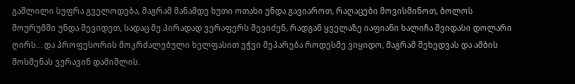გაშლილი სუფრა გველოდება, მაგრამ მანამდე ხუთი ოთახი უნდა გავიაროთ, რაღაცები მოვისმინოთ, ბოლოს შოურუმში უნდა შევიდეთ, სადაც მე პირადად ვერაფერს შევიძენ, რადგან ყველაზე იაფიანი ხალიჩა შვიდასი დოლარი ღირს… და პროფესორის მოკრძალებული ხელფასით ეჭვი მეპარება როდესმე ვიყიდო, მაგრამ შეხედვას და ამბის მოსმენას ვერავინ დამიშლის.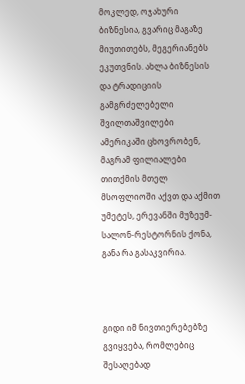მოკლედ, ოჯახური ბიზნესია, გვარიც მაგაზე მიუთითებს, მეგერიანებს ეკუთვნის. ახლა ბიზნესის და ტრადიციის გამგრძელებელი შვილთაშვილები ამერიკაში ცხოვრობენ, მაგრამ ფილიალები თითქმის მთელ მსოფლიოში აქვთ და აქმით უმეტეს, ერევანში მუზეუმ-სალონ-რესტორნის ქონა, განა რა გასაკვირია.



გიდი იმ ნივთიერებებზე გვიყვება, რომლებიც შესაღებად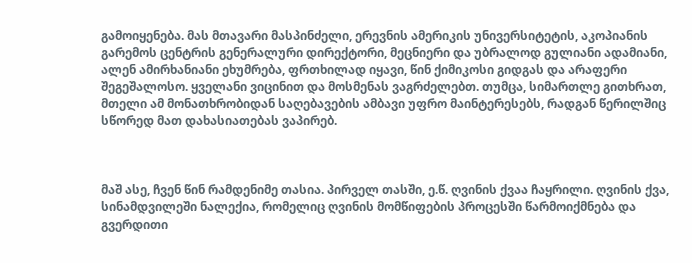გამოიყენება. მას მთავარი მასპინძელი, ერევნის ამერიკის უნივერსიტეტის, აკოპიანის გარემოს ცენტრის გენერალური დირექტორი, მეცნიერი და უბრალოდ გულიანი ადამიანი, ალენ ამირხანიანი ეხუმრება, ფრთხილად იყავი, წინ ქიმიკოსი გიდგას და არაფერი შეგეშალოსო. ყველანი ვიცინით და მოსმენას ვაგრძელებთ. თუმცა, სიმართლე გითხრათ, მთელი ამ მონათხრობიდან საღებავების ამბავი უფრო მაინტერესებს, რადგან წერილშიც სწორედ მათ დახასიათებას ვაპირებ.



მაშ ასე, ჩვენ წინ რამდენიმე თასია. პირველ თასში, ე.წ. ღვინის ქვაა ჩაყრილი. ღვინის ქვა, სინამდვილეში ნალექია, რომელიც ღვინის მომწიფების პროცესში წარმოიქმნება და გვერდითი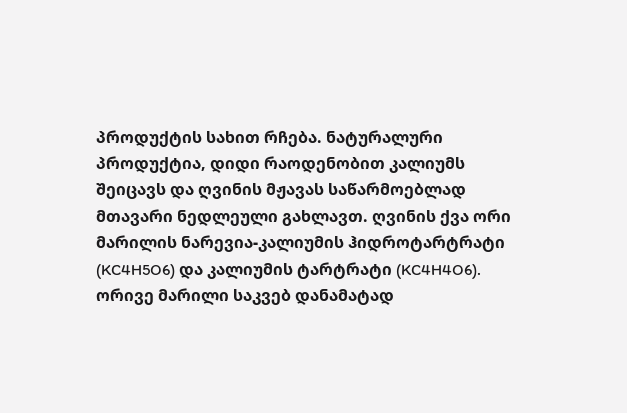პროდუქტის სახით რჩება. ნატურალური პროდუქტია, დიდი რაოდენობით კალიუმს შეიცავს და ღვინის მჟავას საწარმოებლად მთავარი ნედლეული გახლავთ. ღვინის ქვა ორი მარილის ნარევია-კალიუმის ჰიდროტარტრატი (KC4H5O6) და კალიუმის ტარტრატი (KC4H4O6). ორივე მარილი საკვებ დანამატად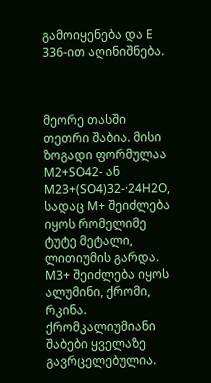გამოიყენება და E 336-ით აღინიშნება.



მეორე თასში თეთრი შაბია. მისი ზოგადი ფორმულაა M2+SO42- ან M23+(SO4)32-·24H2O, სადაც M+ შეიძლება იყოს რომელიმე ტუტე მეტალი, ლითიუმის გარდა. M3+ შეიძლება იყოს ალუმინი, ქრომი, რკინა. ქრომკალიუმიანი შაბები ყველაზე გავრცელებულია.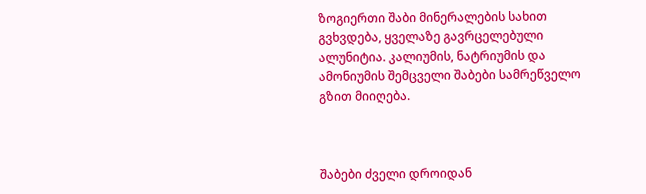ზოგიერთი შაბი მინერალების სახით გვხვდება, ყველაზე გავრცელებული ალუნიტია. კალიუმის, ნატრიუმის და ამონიუმის შემცველი შაბები სამრეწველო გზით მიიღება.



შაბები ძველი დროიდან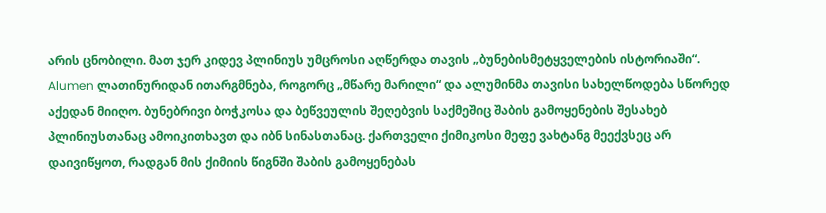არის ცნობილი. მათ ჯერ კიდევ პლინიუს უმცროსი აღწერდა თავის „ბუნებისმეტყველების ისტორიაში“. Alumen ლათინურიდან ითარგმნება, როგორც „მწარე მარილი“ და ალუმინმა თავისი სახელწოდება სწორედ აქედან მიიღო. ბუნებრივი ბოჭკოსა და ბეწვეულის შეღებვის საქმეშიც შაბის გამოყენების შესახებ პლინიუსთანაც ამოიკითხავთ და იბნ სინასთანაც. ქართველი ქიმიკოსი მეფე ვახტანგ მეექვსეც არ დაივიწყოთ, რადგან მის ქიმიის წიგნში შაბის გამოყენებას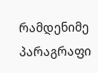რამდენიმე პარაგრაფი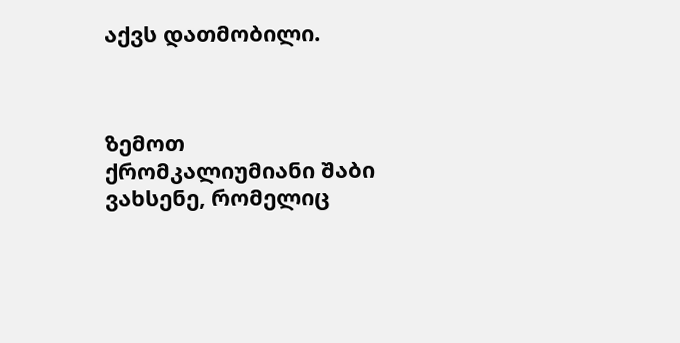აქვს დათმობილი.



ზემოთ ქრომკალიუმიანი შაბი ვახსენე, რომელიც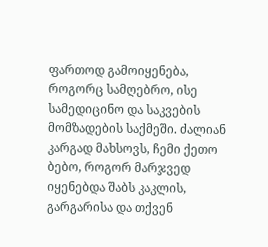ფართოდ გამოიყენება, როგორც სამღებრო, ისე სამედიცინო და საკვების მომზადების საქმეში. ძალიან კარგად მახსოვს, ჩემი ქეთო ბებო, როგორ მარჯვედ იყენებდა შაბს კაკლის, გარგარისა და თქვენ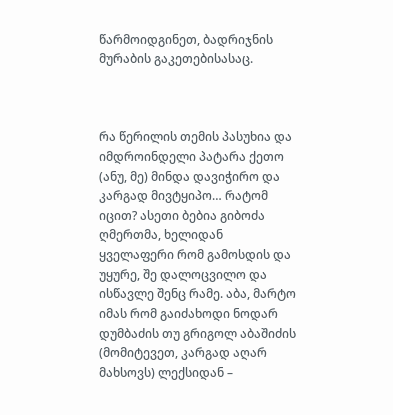წარმოიდგინეთ, ბადრიჯნის მურაბის გაკეთებისასაც.



რა წერილის თემის პასუხია და იმდროინდელი პატარა ქეთო (ანუ, მე) მინდა დავიჭირო და კარგად მივტყიპო… რატომ იცით? ასეთი ბებია გიბოძა ღმერთმა, ხელიდან ყველაფერი რომ გამოსდის და უყურე, შე დალოცვილო და ისწავლე შენც რამე. აბა, მარტო იმას რომ გაიძახოდი ნოდარ დუმბაძის თუ გრიგოლ აბაშიძის (მომიტევეთ, კარგად აღარ მახსოვს) ლექსიდან –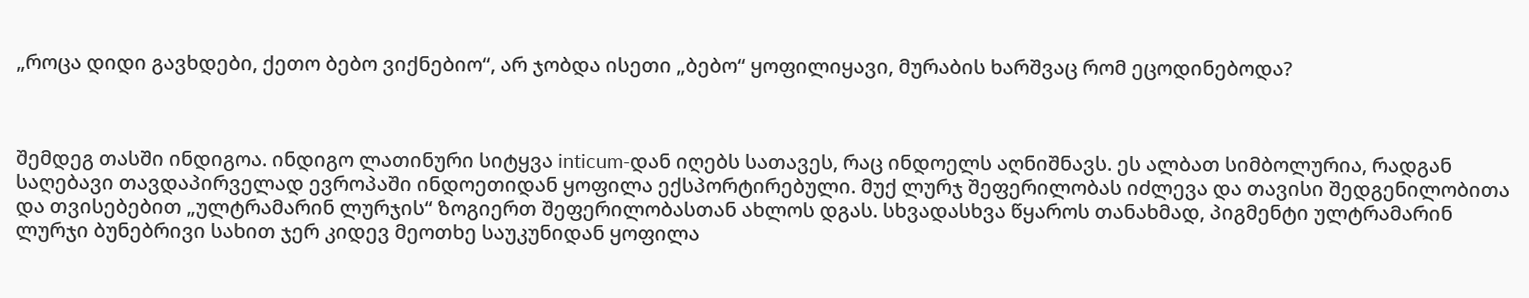„როცა დიდი გავხდები, ქეთო ბებო ვიქნებიო“, არ ჯობდა ისეთი „ბებო“ ყოფილიყავი, მურაბის ხარშვაც რომ ეცოდინებოდა?



შემდეგ თასში ინდიგოა. ინდიგო ლათინური სიტყვა inticum-დან იღებს სათავეს, რაც ინდოელს აღნიშნავს. ეს ალბათ სიმბოლურია, რადგან საღებავი თავდაპირველად ევროპაში ინდოეთიდან ყოფილა ექსპორტირებული. მუქ ლურჯ შეფერილობას იძლევა და თავისი შედგენილობითა და თვისებებით „ულტრამარინ ლურჯის“ ზოგიერთ შეფერილობასთან ახლოს დგას. სხვადასხვა წყაროს თანახმად, პიგმენტი ულტრამარინ ლურჯი ბუნებრივი სახით ჯერ კიდევ მეოთხე საუკუნიდან ყოფილა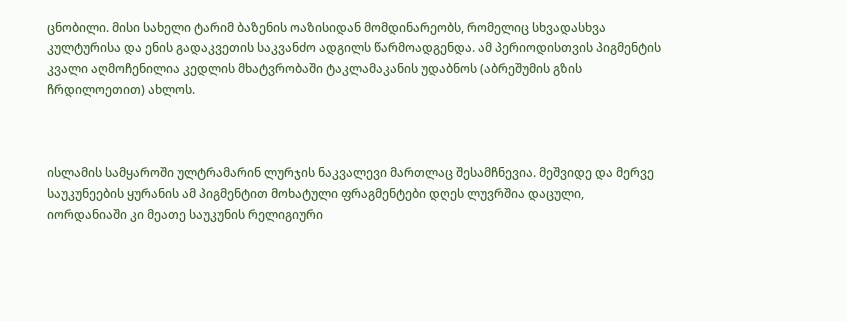ცნობილი. მისი სახელი ტარიმ ბაზენის ოაზისიდან მომდინარეობს, რომელიც სხვადასხვა კულტურისა და ენის გადაკვეთის საკვანძო ადგილს წარმოადგენდა. ამ პერიოდისთვის პიგმენტის კვალი აღმოჩენილია კედლის მხატვრობაში ტაკლამაკანის უდაბნოს (აბრეშუმის გზის ჩრდილოეთით) ახლოს.



ისლამის სამყაროში ულტრამარინ ლურჯის ნაკვალევი მართლაც შესამჩნევია. მეშვიდე და მერვე საუკუნეების ყურანის ამ პიგმენტით მოხატული ფრაგმენტები დღეს ლუვრშია დაცული, იორდანიაში კი მეათე საუკუნის რელიგიური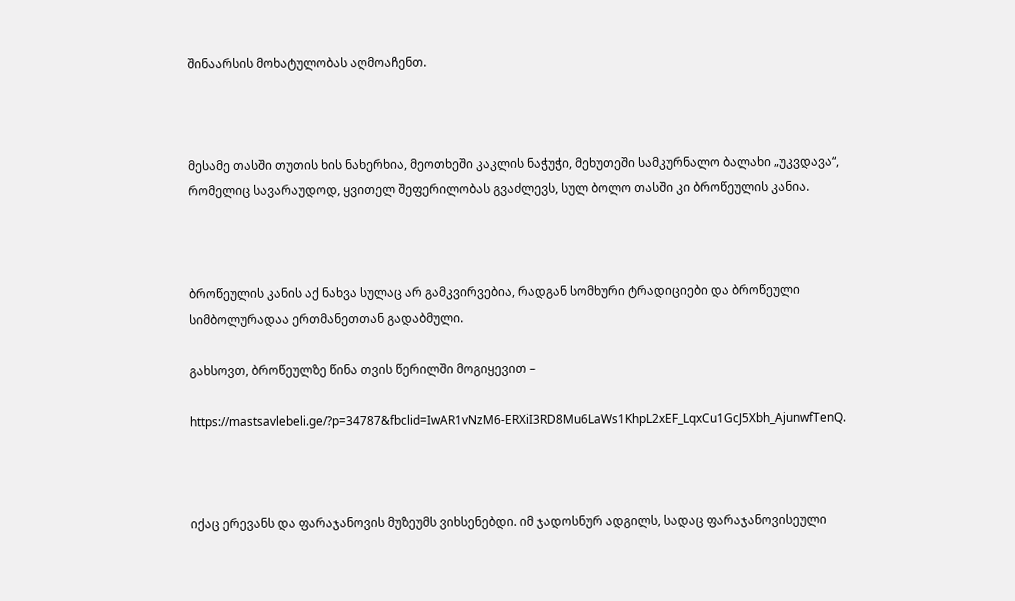შინაარსის მოხატულობას აღმოაჩენთ.



მესამე თასში თუთის ხის ნახერხია, მეოთხეში კაკლის ნაჭუჭი, მეხუთეში სამკურნალო ბალახი „უკვდავა“, რომელიც სავარაუდოდ, ყვითელ შეფერილობას გვაძლევს, სულ ბოლო თასში კი ბროწეულის კანია.



ბროწეულის კანის აქ ნახვა სულაც არ გამკვირვებია, რადგან სომხური ტრადიციები და ბროწეული სიმბოლურადაა ერთმანეთთან გადაბმული.

გახსოვთ, ბროწეულზე წინა თვის წერილში მოგიყევით –

https://mastsavlebeli.ge/?p=34787&fbclid=IwAR1vNzM6-ERXiI3RD8Mu6LaWs1KhpL2xEF_LqxCu1GcJ5Xbh_AjunwfTenQ.



იქაც ერევანს და ფარაჯანოვის მუზეუმს ვიხსენებდი. იმ ჯადოსნურ ადგილს, სადაც ფარაჯანოვისეული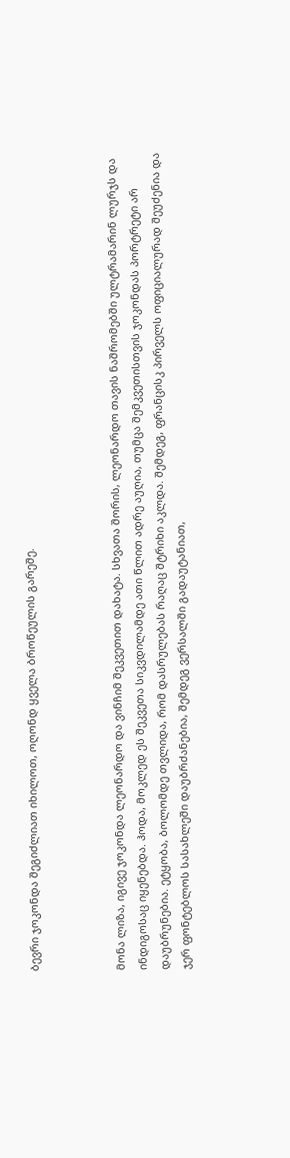ბევრი ჯოკონდა შეგიძლიათ იხილოთ, ოღონდ ყველა ბროწეულის გარეშე.



მონა ლიზა, იგივე ჯოკონდა ლეონარდო და ვინჩიმ შეკვეთით დახატა. სხვათა შორის, ლეონარდო თავის ნაშრომებში ულტრამარინ ლურჯს და ინდიგოსაც იყენებდა. ჰოდა, მოკლედ ეს შეკვეთა სიკვდილამდე ათი წლით ადრე აუღია, თუმცა შემკვეთისთვის ჯოკონდას პორტრეტი არ დაუბრუნებია. ეტყობა, ბოლომდე თვლიდა, რომ დასრულებას რაღაც შტრიხი აკლდა. შემდეგ, ფრანცისკ პირველს ოფიციალურად შეუძენია და ჯერ ფონტებლოს სასახლეში დაუბრძანებია, შემდეგ ვერსალში გადაუტანიათ,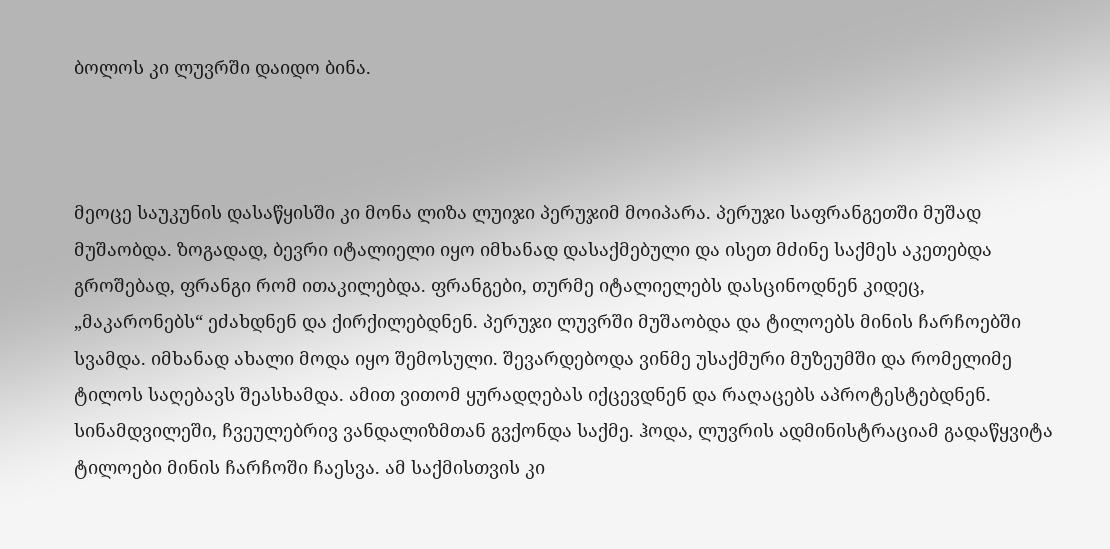ბოლოს კი ლუვრში დაიდო ბინა.



მეოცე საუკუნის დასაწყისში კი მონა ლიზა ლუიჯი პერუჯიმ მოიპარა. პერუჯი საფრანგეთში მუშად მუშაობდა. ზოგადად, ბევრი იტალიელი იყო იმხანად დასაქმებული და ისეთ მძინე საქმეს აკეთებდა გროშებად, ფრანგი რომ ითაკილებდა. ფრანგები, თურმე იტალიელებს დასცინოდნენ კიდეც, „მაკარონებს“ ეძახდნენ და ქირქილებდნენ. პერუჯი ლუვრში მუშაობდა და ტილოებს მინის ჩარჩოებში სვამდა. იმხანად ახალი მოდა იყო შემოსული. შევარდებოდა ვინმე უსაქმური მუზეუმში და რომელიმე ტილოს საღებავს შეასხამდა. ამით ვითომ ყურადღებას იქცევდნენ და რაღაცებს აპროტესტებდნენ. სინამდვილეში, ჩვეულებრივ ვანდალიზმთან გვქონდა საქმე. ჰოდა, ლუვრის ადმინისტრაციამ გადაწყვიტა ტილოები მინის ჩარჩოში ჩაესვა. ამ საქმისთვის კი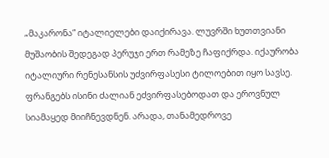„მაკარონა“ იტალიელები დაიქირავა. ლუვრში ხუთთვიანი მუშაობის შედეგად პერუჯი ერთ რამეზე ჩაფიქრდა. იქაურობა იტალიური რენესანსის უძვირფასესი ტილოებით იყო სავსე. ფრანგებს ისინი ძალიან ეძვირფასებოდათ და ეროვნულ სიამაყედ მიიჩნევდნენ. არადა, თანამედროვე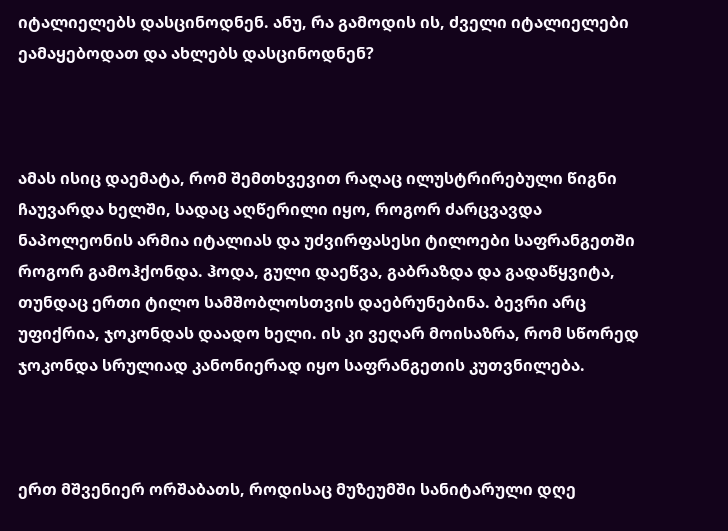იტალიელებს დასცინოდნენ. ანუ, რა გამოდის ის, ძველი იტალიელები ეამაყებოდათ და ახლებს დასცინოდნენ?



ამას ისიც დაემატა, რომ შემთხვევით რაღაც ილუსტრირებული წიგნი ჩაუვარდა ხელში, სადაც აღწერილი იყო, როგორ ძარცვავდა ნაპოლეონის არმია იტალიას და უძვირფასესი ტილოები საფრანგეთში როგორ გამოჰქონდა. ჰოდა, გული დაეწვა, გაბრაზდა და გადაწყვიტა, თუნდაც ერთი ტილო სამშობლოსთვის დაებრუნებინა. ბევრი არც უფიქრია, ჯოკონდას დაადო ხელი. ის კი ვეღარ მოისაზრა, რომ სწორედ ჯოკონდა სრულიად კანონიერად იყო საფრანგეთის კუთვნილება.



ერთ მშვენიერ ორშაბათს, როდისაც მუზეუმში სანიტარული დღე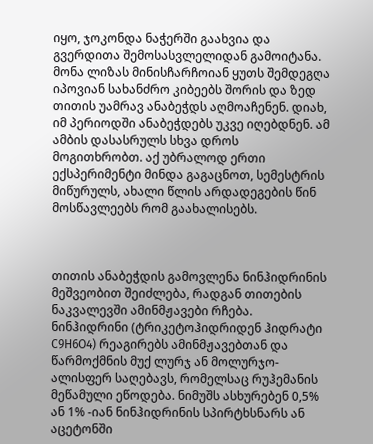იყო, ჯოკონდა ნაჭერში გაახვია და გვერდითა შემოსასვლელიდან გამოიტანა. მონა ლიზას მინისჩარჩოიან ყუთს შემდეგღა იპოვიან სახანძრო კიბეებს შორის და ზედ თითის უამრავ ანაბეჭდს აღმოაჩენენ. დიახ, იმ პერიოდში ანაბეჭდებს უკვე იღებდნენ. ამ ამბის დასასრულს სხვა დროს მოგითხრობთ. აქ უბრალოდ ერთი ექსპერიმენტი მინდა გაგაცნოთ, სემესტრის მიწურულს, ახალი წლის არდადეგების წინ მოსწავლეებს რომ გაახალისებს.



თითის ანაბეჭდის გამოვლენა ნინჰიდრინის მეშვეობით შეიძლება, რადგან თითების ნაკვალევში ამინმჟავები რჩება. ნინჰიდრინი (ტრიკეტოჰიდრიდენ ჰიდრატი C9H6O4) რეაგირებს ამინმჟავებთან და წარმოქმნის მუქ ლურჯ ან მოლურჯო-ალისფერ საღებავს, რომელსაც რუჰემანის მეწამული ეწოდება. ნიმუშს ასხურებენ 0,5% ან 1% -იან ნინჰიდრინის სპირტხსნარს ან აცეტონში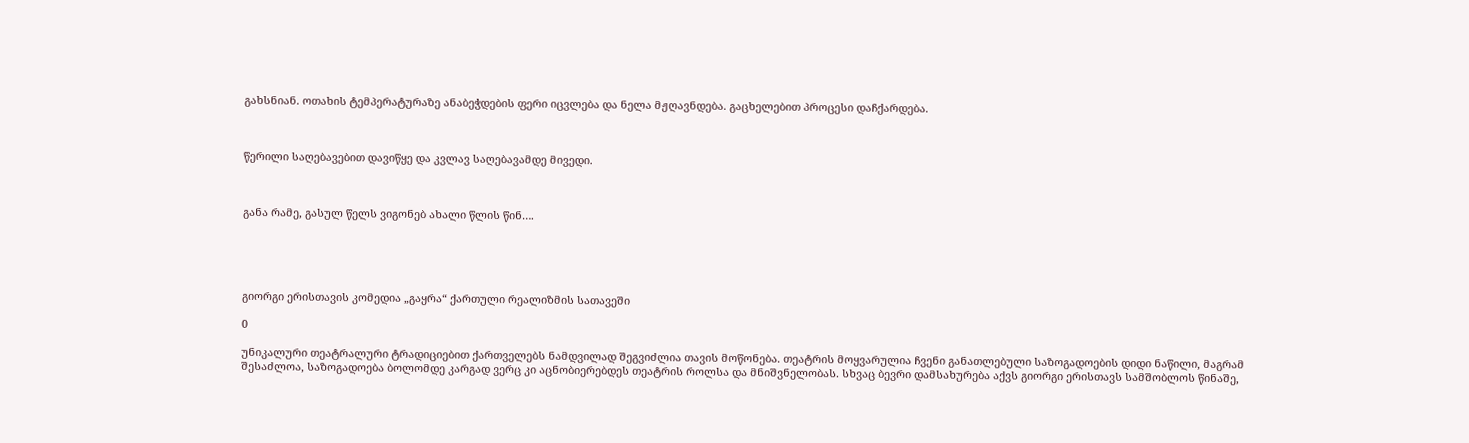გახსნიან. ოთახის ტემპერატურაზე ანაბეჭდების ფერი იცვლება და ნელა მჟღავნდება. გაცხელებით პროცესი დაჩქარდება.



წერილი საღებავებით დავიწყე და კვლავ საღებავამდე მივედი.



განა რამე, გასულ წელს ვიგონებ ახალი წლის წინ….





გიორგი ერისთავის კომედია „გაყრა“ ქართული რეალიზმის სათავეში

0

უნიკალური თეატრალური ტრადიციებით ქართველებს ნამდვილად შეგვიძლია თავის მოწონება. თეატრის მოყვარულია ჩვენი განათლებული საზოგადოების დიდი ნაწილი, მაგრამ შესაძლოა, საზოგადოება ბოლომდე კარგად ვერც კი აცნობიერებდეს თეატრის როლსა და მნიშვნელობას. სხვაც ბევრი დამსახურება აქვს გიორგი ერისთავს სამშობლოს წინაშე,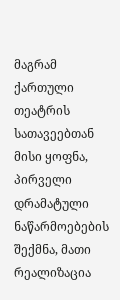მაგრამ ქართული თეატრის სათავეებთან მისი ყოფნა, პირველი დრამატული ნაწარმოებების შექმნა, მათი რეალიზაცია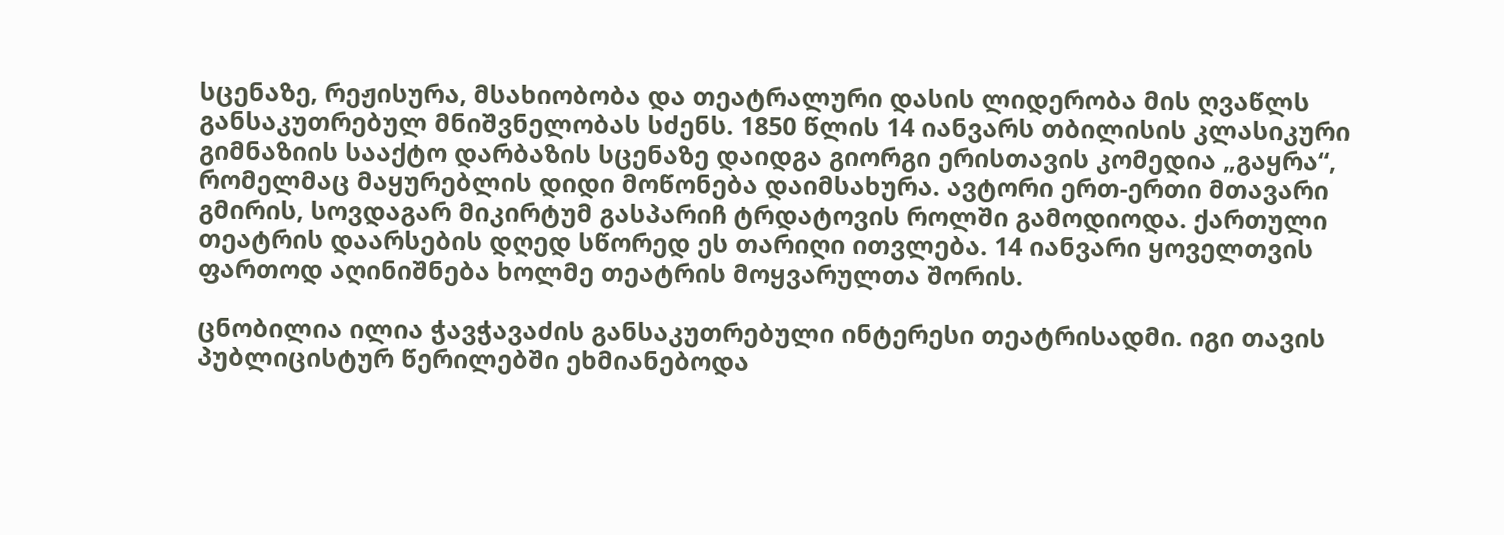სცენაზე, რეჟისურა, მსახიობობა და თეატრალური დასის ლიდერობა მის ღვაწლს განსაკუთრებულ მნიშვნელობას სძენს. 1850 წლის 14 იანვარს თბილისის კლასიკური გიმნაზიის სააქტო დარბაზის სცენაზე დაიდგა გიორგი ერისთავის კომედია „გაყრა“, რომელმაც მაყურებლის დიდი მოწონება დაიმსახურა. ავტორი ერთ-ერთი მთავარი გმირის, სოვდაგარ მიკირტუმ გასპარიჩ ტრდატოვის როლში გამოდიოდა. ქართული თეატრის დაარსების დღედ სწორედ ეს თარიღი ითვლება. 14 იანვარი ყოველთვის ფართოდ აღინიშნება ხოლმე თეატრის მოყვარულთა შორის.

ცნობილია ილია ჭავჭავაძის განსაკუთრებული ინტერესი თეატრისადმი. იგი თავის პუბლიცისტურ წერილებში ეხმიანებოდა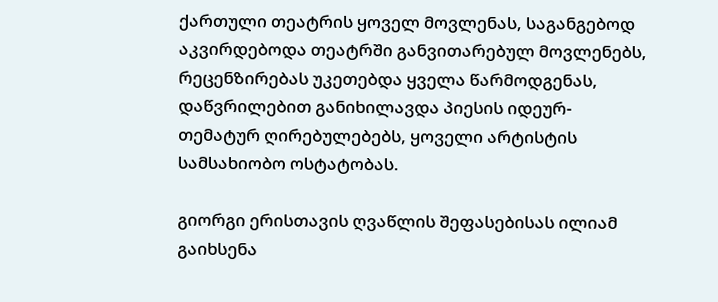ქართული თეატრის ყოველ მოვლენას, საგანგებოდ აკვირდებოდა თეატრში განვითარებულ მოვლენებს, რეცენზირებას უკეთებდა ყველა წარმოდგენას, დაწვრილებით განიხილავდა პიესის იდეურ-თემატურ ღირებულებებს, ყოველი არტისტის სამსახიობო ოსტატობას.

გიორგი ერისთავის ღვაწლის შეფასებისას ილიამ გაიხსენა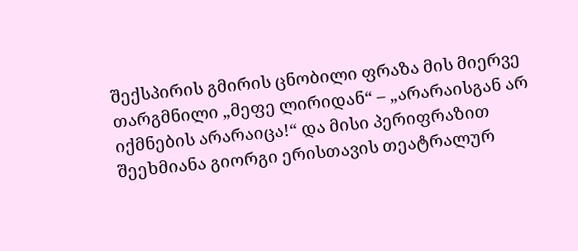შექსპირის გმირის ცნობილი ფრაზა მის მიერვე თარგმნილი „მეფე ლირიდან“ – „არარაისგან არ იქმნების არარაიცა!“ და მისი პერიფრაზით შეეხმიანა გიორგი ერისთავის თეატრალურ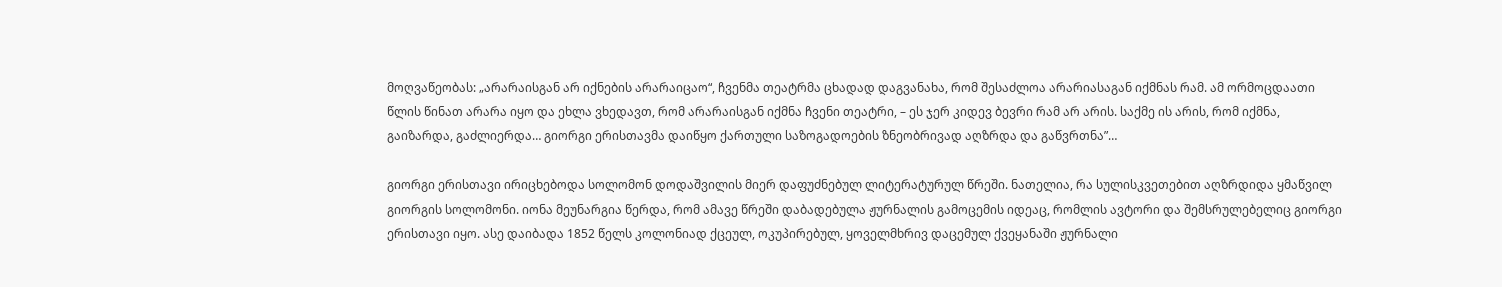მოღვაწეობას: „არარაისგან არ იქნების არარაიცაო“, ჩვენმა თეატრმა ცხადად დაგვანახა, რომ შესაძლოა არარიასაგან იქმნას რამ. ამ ორმოცდაათი წლის წინათ არარა იყო და ეხლა ვხედავთ, რომ არარაისგან იქმნა ჩვენი თეატრი, – ეს ჯერ კიდევ ბევრი რამ არ არის. საქმე ის არის, რომ იქმნა, გაიზარდა, გაძლიერდა… გიორგი ერისთავმა დაიწყო ქართული საზოგადოების ზნეობრივად აღზრდა და გაწვრთნა”…

გიორგი ერისთავი ირიცხებოდა სოლომონ დოდაშვილის მიერ დაფუძნებულ ლიტერატურულ წრეში. ნათელია, რა სულისკვეთებით აღზრდიდა ყმაწვილ გიორგის სოლომონი. იონა მეუნარგია წერდა, რომ ამავე წრეში დაბადებულა ჟურნალის გამოცემის იდეაც, რომლის ავტორი და შემსრულებელიც გიორგი ერისთავი იყო. ასე დაიბადა 1852 წელს კოლონიად ქცეულ, ოკუპირებულ, ყოველმხრივ დაცემულ ქვეყანაში ჟურნალი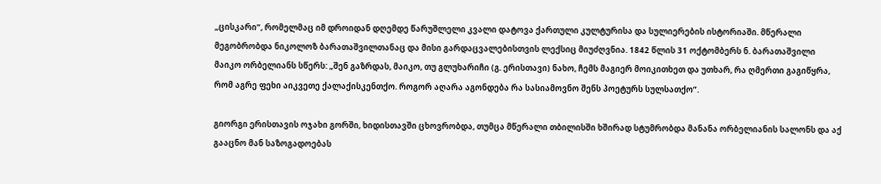„ცისკარი“, რომელმაც იმ დროიდან დღემდე წარუშლელი კვალი დატოვა ქართული კულტურისა და სულიერების ისტორიაში. მწერალი მეგობრობდა ნიკოლოზ ბარათაშვილთანაც და მისი გარდაცვალებისთვის ლექსიც მიუძღვნია. 1842 წლის 31 ოქტომბერს ნ. ბარათაშვილი მაიკო ორბელიანს სწერს: „შენ გაზრდას, მაიკო, თუ გლუხარიჩი (გ. ერისთავი) ნახო, ჩემს მაგიერ მოიკითხეთ და უთხარ, რა ღმერთი გაგიწყრა, რომ აგრე ფეხი აიკვეთე ქალაქისკენთქო. როგორ აღარა აგონდება რა სასიამოვნო შენს პოეტურს სულსათქო”.

გიორგი ერისთავის ოჯახი გორში, ხიდისთავში ცხოვრობდა, თუმცა მწერალი თბილისში ხშირად სტუმრობდა მანანა ორბელიანის სალონს და აქ გააცნო მან საზოგადოებას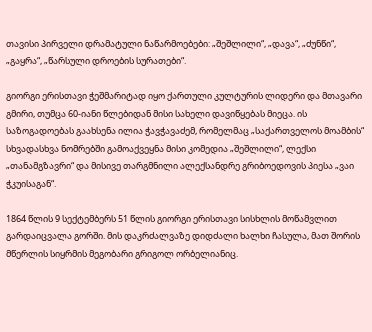თავისი პირველი დრამატული ნაწარმოებები: „შეშლილი“, „დავა“, „ძუნწი“, „გაყრა“, „წარსული დროების სურათები“.

გიორგი ერისთავი ჭეშმარიტად იყო ქართული კულტურის ლიდერი და მთავარი გმირი, თუმცა 60-იანი წლებიდან მისი სახელი დავიწყებას მიეცა. ის საზოგადოებას გაახსენა ილია ჭავჭავაძემ, რომელმაც „საქართველოს მოამბის“ სხვადასხვა ნომრებში გამოაქვეყნა მისი კომედია „შეშლილი“, ლექსი „თანამგზავრი“ და მისივე თარგმნილი ალექსანდრე გრიბოედოვის პიესა „ვაი ჭკუისაგან“.

1864 წლის 9 სექტემბერს 51 წლის გიორგი ერისთავი სისხლის მოწამვლით გარდაიცვალა გორში. მის დაკრძალვაზე დიდძალი ხალხი ჩასულა, მათ შორის მწერლის სიყრმის მეგობარი გრიგოლ ორბელიანიც.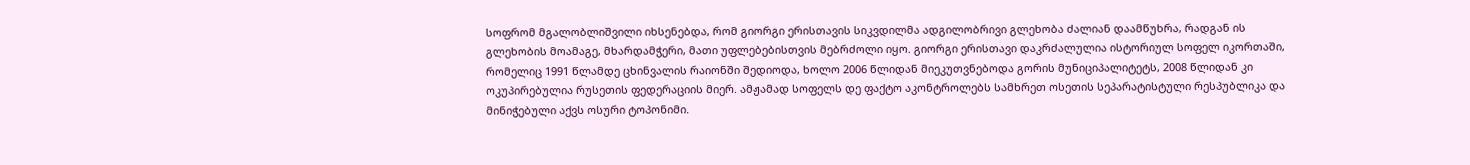სოფრომ მგალობლიშვილი იხსენებდა, რომ გიორგი ერისთავის სიკვდილმა ადგილობრივი გლეხობა ძალიან დაამწუხრა, რადგან ის გლეხობის მოამაგე, მხარდამჭერი, მათი უფლებებისთვის მებრძოლი იყო. გიორგი ერისთავი დაკრძალულია ისტორიულ სოფელ იკორთაში, რომელიც 1991 წლამდე ცხინვალის რაიონში შედიოდა, ხოლო 2006 წლიდან მიეკუთვნებოდა გორის მუნიციპალიტეტს, 2008 წლიდან კი ოკუპირებულია რუსეთის ფედერაციის მიერ. ამჟამად სოფელს დე ფაქტო აკონტროლებს სამხრეთ ოსეთის სეპარატისტული რესპუბლიკა და მინიჭებული აქვს ოსური ტოპონიმი.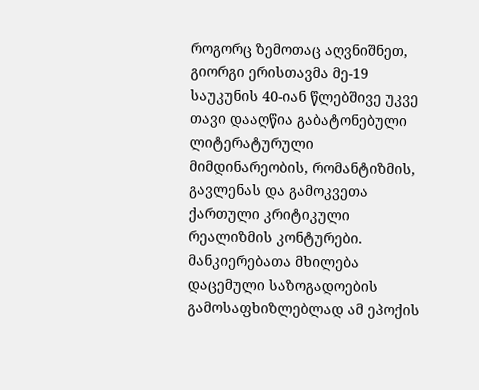როგორც ზემოთაც აღვნიშნეთ, გიორგი ერისთავმა მე-19 საუკუნის 40-იან წლებშივე უკვე თავი დააღწია გაბატონებული ლიტერატურული მიმდინარეობის, რომანტიზმის, გავლენას და გამოკვეთა ქართული კრიტიკული რეალიზმის კონტურები. მანკიერებათა მხილება დაცემული საზოგადოების გამოსაფხიზლებლად ამ ეპოქის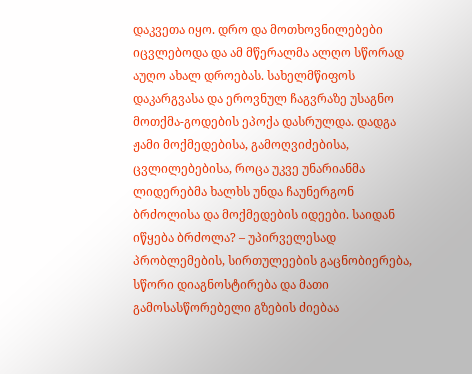დაკვეთა იყო. დრო და მოთხოვნილებები იცვლებოდა და ამ მწერალმა ალღო სწორად აუღო ახალ დროებას. სახელმწიფოს დაკარგვასა და ეროვნულ ჩაგვრაზე უსაგნო მოთქმა-გოდების ეპოქა დასრულდა. დადგა ჟამი მოქმედებისა, გამოღვიძებისა, ცვლილებებისა, როცა უკვე უნარიანმა ლიდერებმა ხალხს უნდა ჩაუნერგონ ბრძოლისა და მოქმედების იდეები. საიდან იწყება ბრძოლა? – უპირველესად პრობლემების, სირთულეების გაცნობიერება, სწორი დიაგნოსტირება და მათი გამოსასწორებელი გზების ძიებაა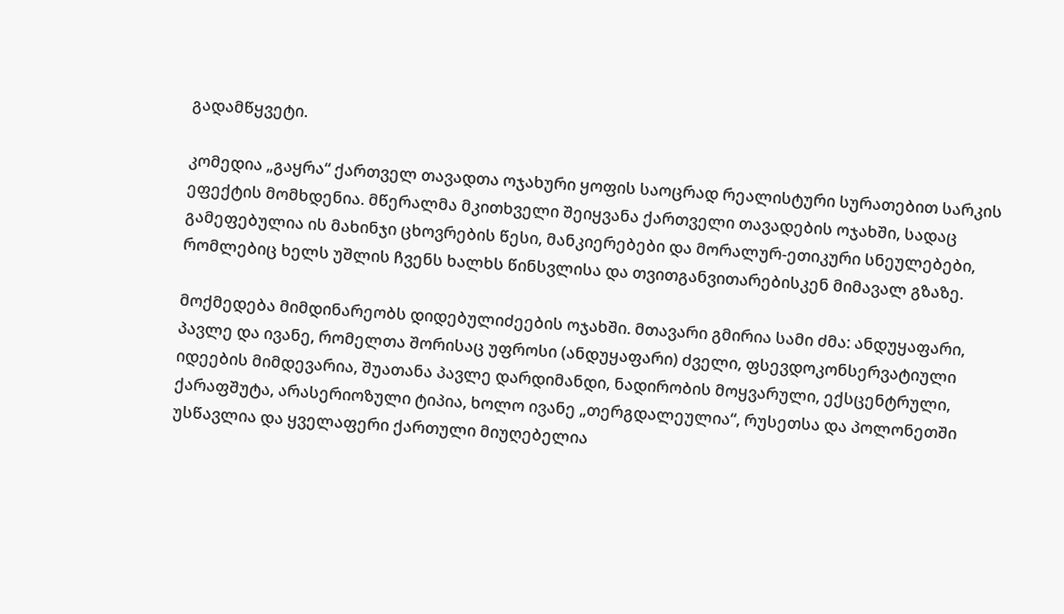გადამწყვეტი.

კომედია „გაყრა“ ქართველ თავადთა ოჯახური ყოფის საოცრად რეალისტური სურათებით სარკის ეფექტის მომხდენია. მწერალმა მკითხველი შეიყვანა ქართველი თავადების ოჯახში, სადაც გამეფებულია ის მახინჯი ცხოვრების წესი, მანკიერებები და მორალურ-ეთიკური სნეულებები, რომლებიც ხელს უშლის ჩვენს ხალხს წინსვლისა და თვითგანვითარებისკენ მიმავალ გზაზე.

მოქმედება მიმდინარეობს დიდებულიძეების ოჯახში. მთავარი გმირია სამი ძმა: ანდუყაფარი, პავლე და ივანე, რომელთა შორისაც უფროსი (ანდუყაფარი) ძველი, ფსევდოკონსერვატიული იდეების მიმდევარია, შუათანა პავლე დარდიმანდი, ნადირობის მოყვარული, ექსცენტრული, ქარაფშუტა, არასერიოზული ტიპია, ხოლო ივანე „თერგდალეულია“, რუსეთსა და პოლონეთში უსწავლია და ყველაფერი ქართული მიუღებელია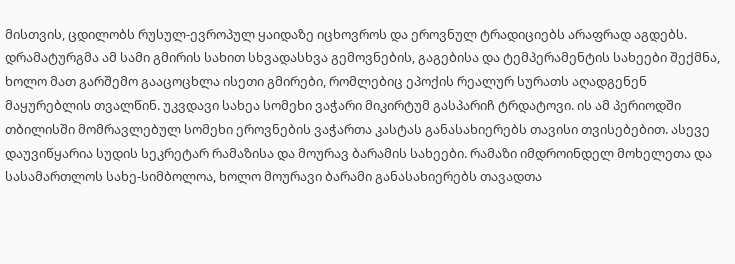მისთვის, ცდილობს რუსულ-ევროპულ ყაიდაზე იცხოვროს და ეროვნულ ტრადიციებს არაფრად აგდებს. დრამატურგმა ამ სამი გმირის სახით სხვადასხვა გემოვნების, გაგებისა და ტემპერამენტის სახეები შექმნა, ხოლო მათ გარშემო გააცოცხლა ისეთი გმირები, რომლებიც ეპოქის რეალურ სურათს აღადგენენ მაყურებლის თვალწინ. უკვდავი სახეა სომეხი ვაჭარი მიკირტუმ გასპარიჩ ტრდატოვი. ის ამ პერიოდში თბილისში მომრავლებულ სომეხი ეროვნების ვაჭართა კასტას განასახიერებს თავისი თვისებებით. ასევე დაუვიწყარია სუდის სეკრეტარ რამაზისა და მოურავ ბარამის სახეები. რამაზი იმდროინდელ მოხელეთა და სასამართლოს სახე-სიმბოლოა, ხოლო მოურავი ბარამი განასახიერებს თავადთა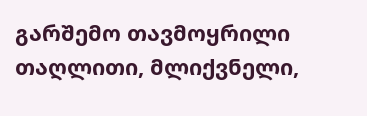გარშემო თავმოყრილი თაღლითი, მლიქვნელი,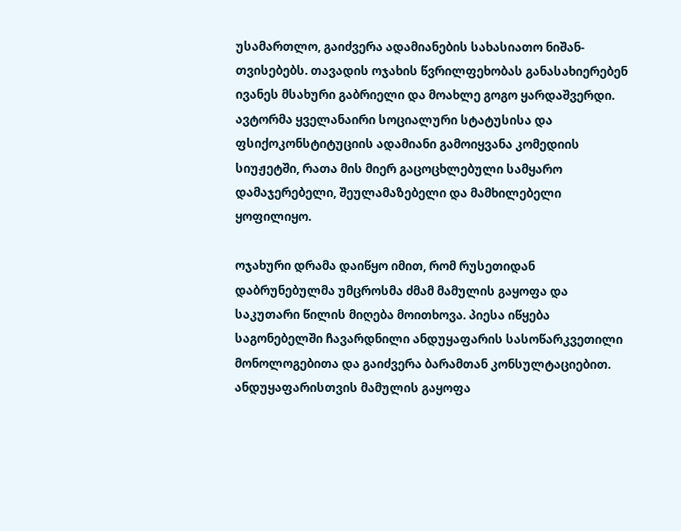უსამართლო, გაიძვერა ადამიანების სახასიათო ნიშან-თვისებებს. თავადის ოჯახის წვრილფეხობას განასახიერებენ ივანეს მსახური გაბრიელი და მოახლე გოგო ყარდაშვერდი. ავტორმა ყველანაირი სოციალური სტატუსისა და ფსიქოკონსტიტუციის ადამიანი გამოიყვანა კომედიის სიუჟეტში, რათა მის მიერ გაცოცხლებული სამყარო დამაჯერებელი, შეულამაზებელი და მამხილებელი ყოფილიყო.

ოჯახური დრამა დაიწყო იმით, რომ რუსეთიდან დაბრუნებულმა უმცროსმა ძმამ მამულის გაყოფა და საკუთარი წილის მიღება მოითხოვა. პიესა იწყება საგონებელში ჩავარდნილი ანდუყაფარის სასოწარკვეთილი მონოლოგებითა და გაიძვერა ბარამთან კონსულტაციებით. ანდუყაფარისთვის მამულის გაყოფა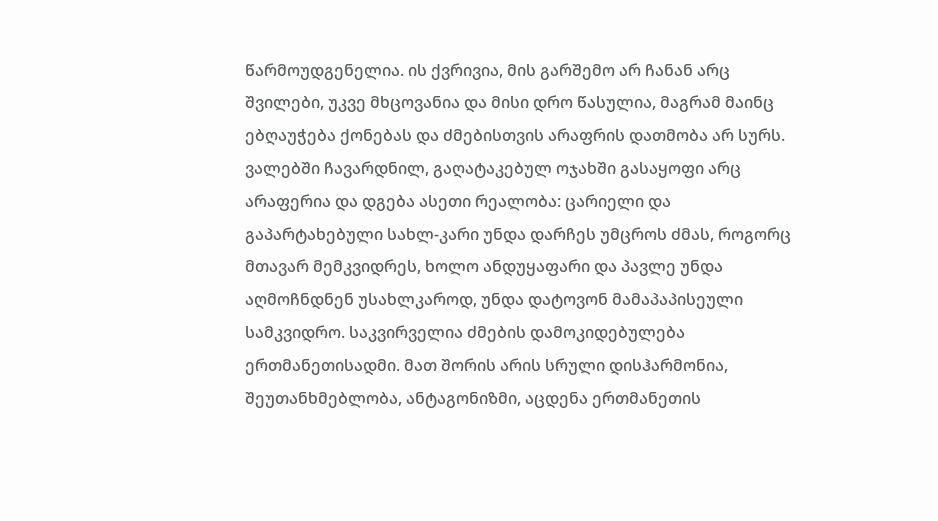წარმოუდგენელია. ის ქვრივია, მის გარშემო არ ჩანან არც შვილები, უკვე მხცოვანია და მისი დრო წასულია, მაგრამ მაინც ებღაუჭება ქონებას და ძმებისთვის არაფრის დათმობა არ სურს. ვალებში ჩავარდნილ, გაღატაკებულ ოჯახში გასაყოფი არც არაფერია და დგება ასეთი რეალობა: ცარიელი და გაპარტახებული სახლ-კარი უნდა დარჩეს უმცროს ძმას, როგორც მთავარ მემკვიდრეს, ხოლო ანდუყაფარი და პავლე უნდა აღმოჩნდნენ უსახლკაროდ, უნდა დატოვონ მამაპაპისეული სამკვიდრო. საკვირველია ძმების დამოკიდებულება ერთმანეთისადმი. მათ შორის არის სრული დისჰარმონია, შეუთანხმებლობა, ანტაგონიზმი, აცდენა ერთმანეთის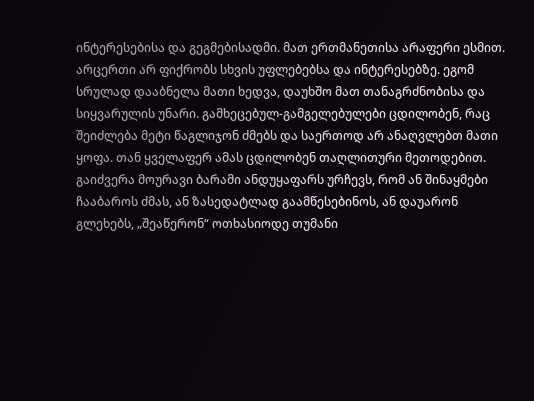ინტერესებისა და გეგმებისადმი. მათ ერთმანეთისა არაფერი ესმით. არცერთი არ ფიქრობს სხვის უფლებებსა და ინტერესებზე. ეგომ სრულად დააბნელა მათი ხედვა, დაუხშო მათ თანაგრძნობისა და სიყვარულის უნარი. გამხეცებულ-გამგელებულები ცდილობენ, რაც შეიძლება მეტი წაგლიჯონ ძმებს და საერთოდ არ ანაღვლებთ მათი ყოფა. თან ყველაფერ ამას ცდილობენ თაღლითური მეთოდებით. გაიძვერა მოურავი ბარამი ანდუყაფარს ურჩევს, რომ ან შინაყმები ჩააბაროს ძმას, ან ზასედატლად გაამწესებინოს, ან დაუარონ გლეხებს, „შეაწერონ“ ოთხასიოდე თუმანი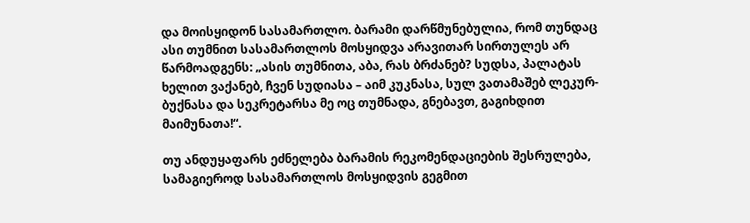და მოისყიდონ სასამართლო. ბარამი დარწმუნებულია, რომ თუნდაც ასი თუმნით სასამართლოს მოსყიდვა არავითარ სირთულეს არ წარმოადგენს: „ასის თუმნითა, აბა, რას ბრძანებ? სუდსა, პალატას ხელით ვაქანებ, ჩვენ სუდიასა – აიმ კუკნასა, სულ ვათამაშებ ლეკურ-ბუქნასა და სეკრეტარსა მე ოც თუმნადა, გნებავთ, გაგიხდით მაიმუნათა!“.

თუ ანდუყაფარს ეძნელება ბარამის რეკომენდაციების შესრულება, სამაგიეროდ სასამართლოს მოსყიდვის გეგმით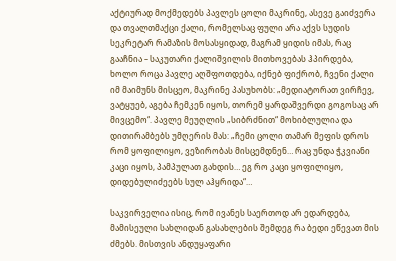აქტიურად მოქმედებს პავლეს ცოლი მაკრინე, ასევე გაიძვერა და თვალთმაქცი ქალი, რომელსაც ფული არა აქვს სუდის სეკრეტარ რამაზის მოსასყიდად, მაგრამ ყიდის იმას, რაც გააჩნია – საკუთარი ქალიშვილის მითხოვებას ჰპირდება, ხოლო როცა პავლე აღშფოთდება, იქნებ ფიქრობ, ჩვენი ქალი იმ მაიმუნს მისცეო, მაკრინე პასუხობს: „მედიატორათ ვირჩევ, ვატყუებ, აგება ჩემკენ იყოს, თორემ ყარდაშვერდი გოგოსაც არ მივცემო“. პავლე მეუღლის „სიბრძნით“ მოხიბლულია და დითირამბებს უმღერის მას: „ჩემი ცოლი თამარ მეფის დროს რომ ყოფილიყო, ვეზირობას მისცემდნენ… რაც უნდა ჭკვიანი კაცი იყოს, პამპულათ გახდის… ეგ რო კაცი ყოფილიყო, დიდებულიძეებს სულ აჰყრიდა“…

საკვირველია ისიც, რომ ივანეს საერთოდ არ ედარდება, მამისეული სახლიდან გასახლების შემდეგ რა ბედი ეწევათ მის ძმებს. მისთვის ანდუყაფარი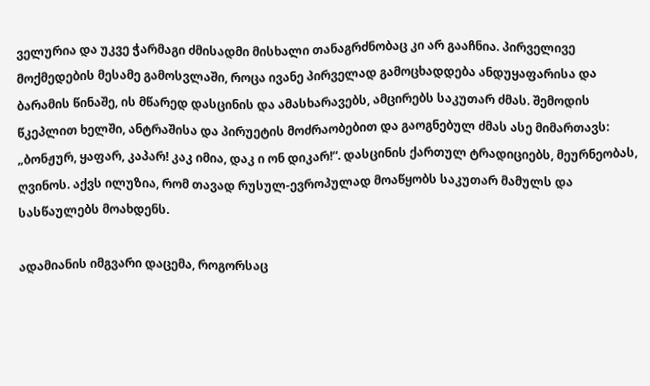ველურია და უკვე ჭარმაგი ძმისადმი მისხალი თანაგრძნობაც კი არ გააჩნია. პირველივე მოქმედების მესამე გამოსვლაში, როცა ივანე პირველად გამოცხადდება ანდუყაფარისა და ბარამის წინაშე, ის მწარედ დასცინის და ამასხარავებს, ამცირებს საკუთარ ძმას. შემოდის წკეპლით ხელში, ანტრაშისა და პირუეტის მოძრაობებით და გაოგნებულ ძმას ასე მიმართავს: „ბონჟურ, ყაფარ, კაპარ! კაკ იმია, დაკ ი ონ დიკარ!“. დასცინის ქართულ ტრადიციებს, მეურნეობას, ღვინოს. აქვს ილუზია, რომ თავად რუსულ-ევროპულად მოაწყობს საკუთარ მამულს და სასწაულებს მოახდენს.

ადამიანის იმგვარი დაცემა, როგორსაც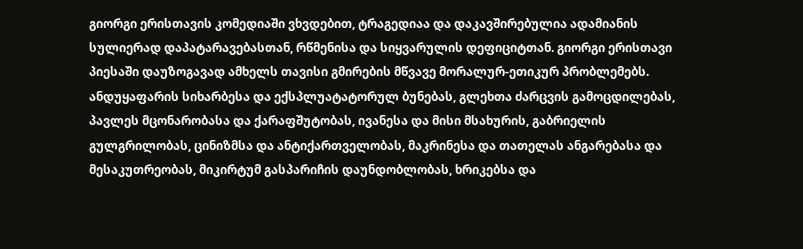გიორგი ერისთავის კომედიაში ვხვდებით, ტრაგედიაა და დაკავშირებულია ადამიანის სულიერად დაპატარავებასთან, რწმენისა და სიყვარულის დეფიციტთან. გიორგი ერისთავი პიესაში დაუზოგავად ამხელს თავისი გმირების მწვავე მორალურ-ეთიკურ პრობლემებს. ანდუყაფარის სიხარბესა და ექსპლუატატორულ ბუნებას, გლეხთა ძარცვის გამოცდილებას, პავლეს მცონარობასა და ქარაფშუტობას, ივანესა და მისი მსახურის, გაბრიელის გულგრილობას, ცინიზმსა და ანტიქართველობას, მაკრინესა და თათელას ანგარებასა და მესაკუთრეობას, მიკირტუმ გასპარიჩის დაუნდობლობას, ხრიკებსა და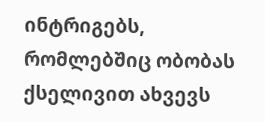ინტრიგებს, რომლებშიც ობობას ქსელივით ახვევს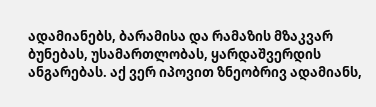ადამიანებს, ბარამისა და რამაზის მზაკვარ ბუნებას, უსამართლობას, ყარდაშვერდის ანგარებას. აქ ვერ იპოვით ზნეობრივ ადამიანს,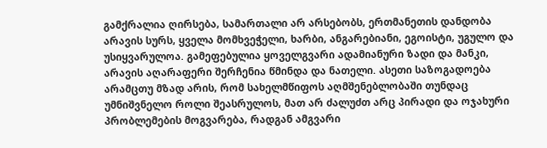გამქრალია ღირსება, სამართალი არ არსებობს, ერთმანეთის დანდობა არავის სურს, ყველა მომხვეჭელი, ხარბი, ანგარებიანი, ეგოისტი, უგულო და უსიყვარულოა. გამეფებულია ყოველგვარი ადამიანური ზადი და მანკი, არავის აღარაფერი შერჩენია წმინდა და ნათელი. ასეთი საზოგადოება არამცთუ მზად არის, რომ სახელმწიფოს აღმშენებლობაში თუნდაც უმნიშვნელო როლი შეასრულოს, მათ არ ძალუძთ არც პირადი და ოჯახური პრობლემების მოგვარება, რადგან ამგვარი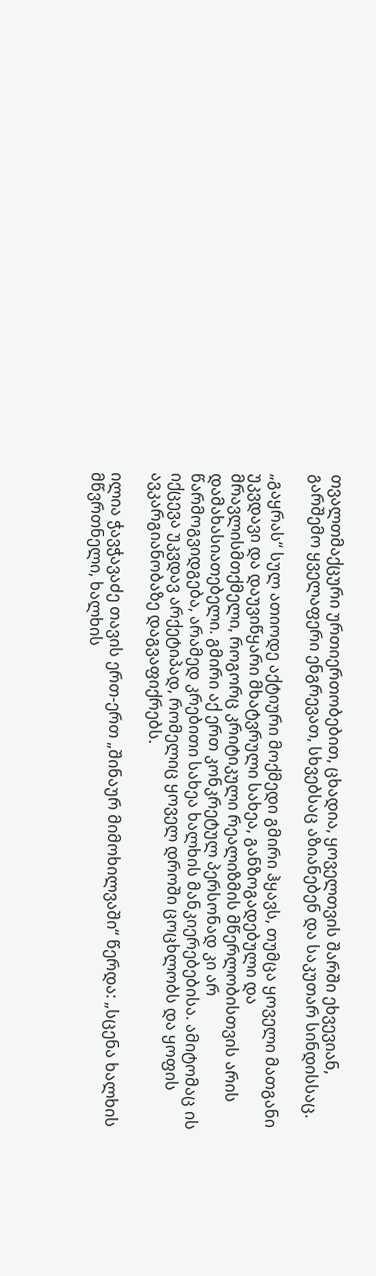თვალთმაქცური ურთიერთობებით, ცხადია, ყოველთვის შარში ეხვევიან, გარშემო ყველაფერი ენგრევათ, სხვებსაც აზიანებენ და საკუთარ სინდისსაც.

„გაყრას“ სულ ათიოდე აქტიური მოქმედი გმირი ჰყავს, თუმცა ყოველი მათგანი უკვდავი და დაუვიწყარი მხატვრული სახეა, განზოგადებული და მრავლისმთქმელი, როგორც კრიტიკული რეალიზმის მწერლობისთვის არის დამახასიათებელი. გმირი აქ ერთ კონკრეტულ პერსონად კი არ წარმოგვიდგება, არამედ კრებითი სახეა ხალხის მანკიერებებისა. ამიტომაც ის იქცევა უკვდავ არქეტიპად, რომელიც ყოველ დროში ცოცხლობს და ყოფის ავკარგიანობაზე დაგვაფიქრებს.

ილია ჭავჭავაძე თავის ერთ-ერთ „შინაურ მიმოხილვაში“ წერდა: „სცენა ხალხის მწვრთნელი, ხალხის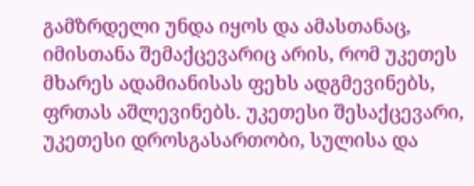გამზრდელი უნდა იყოს და ამასთანაც, იმისთანა შემაქცევარიც არის, რომ უკეთეს მხარეს ადამიანისას ფეხს ადგმევინებს, ფრთას აშლევინებს. უკეთესი შესაქცევარი, უკეთესი დროსგასართობი, სულისა და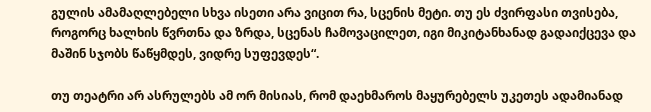გულის ამამაღლებელი სხვა ისეთი არა ვიცით რა, სცენის მეტი. თუ ეს ძვირფასი თვისება, როგორც ხალხის წვრთნა და ზრდა, სცენას ჩამოვაცილეთ, იგი მიკიტანხანად გადაიქცევა და მაშინ სჯობს წაწყმდეს, ვიდრე სუფევდეს“.

თუ თეატრი არ ასრულებს ამ ორ მისიას, რომ დაეხმაროს მაყურებელს უკეთეს ადამიანად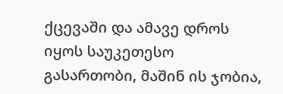ქცევაში და ამავე დროს იყოს საუკეთესო გასართობი, მაშინ ის ჯობია,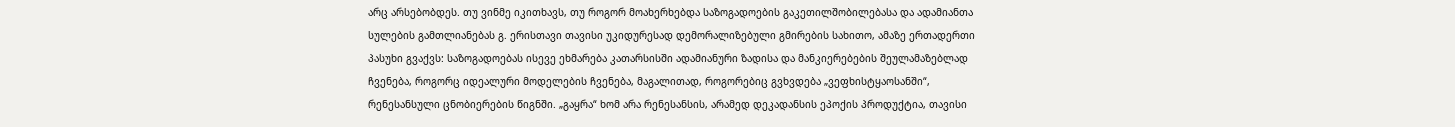არც არსებობდეს. თუ ვინმე იკითხავს, თუ როგორ მოახერხებდა საზოგადოების გაკეთილშობილებასა და ადამიანთა სულების გამთლიანებას გ. ერისთავი თავისი უკიდურესად დემორალიზებული გმირების სახითო, ამაზე ერთადერთი პასუხი გვაქვს: საზოგადოებას ისევე ეხმარება კათარსისში ადამიანური ზადისა და მანკიერებების შეულამაზებლად ჩვენება, როგორც იდეალური მოდელების ჩვენება, მაგალითად, როგორებიც გვხვდება „ვეფხისტყაოსანში“, რენესანსული ცნობიერების წიგნში. „გაყრა“ ხომ არა რენესანსის, არამედ დეკადანსის ეპოქის პროდუქტია, თავისი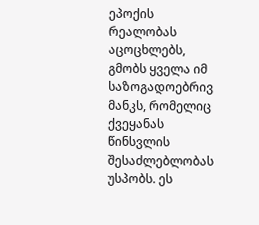ეპოქის რეალობას აცოცხლებს, გმობს ყველა იმ საზოგადოებრივ მანკს, რომელიც ქვეყანას წინსვლის შესაძლებლობას უსპობს. ეს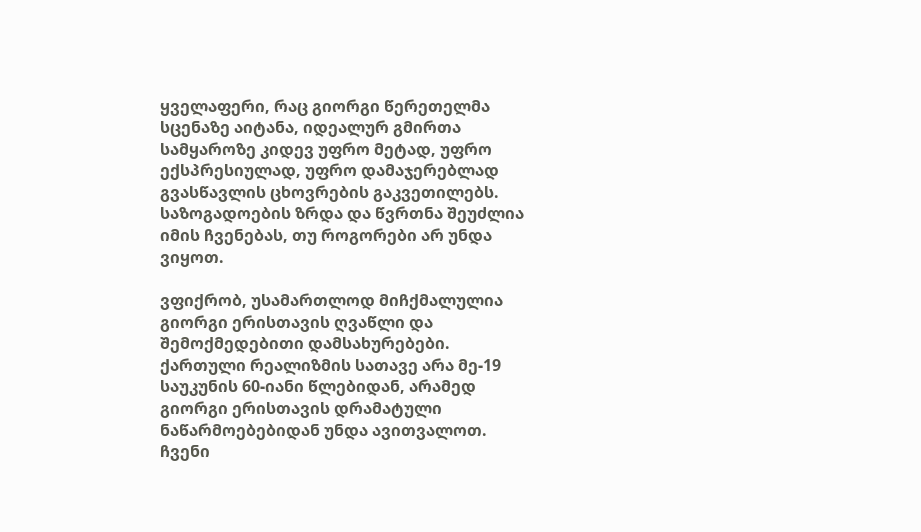ყველაფერი, რაც გიორგი წერეთელმა სცენაზე აიტანა, იდეალურ გმირთა სამყაროზე კიდევ უფრო მეტად, უფრო ექსპრესიულად, უფრო დამაჯერებლად გვასწავლის ცხოვრების გაკვეთილებს. საზოგადოების ზრდა და წვრთნა შეუძლია იმის ჩვენებას, თუ როგორები არ უნდა ვიყოთ.

ვფიქრობ, უსამართლოდ მიჩქმალულია გიორგი ერისთავის ღვაწლი და შემოქმედებითი დამსახურებები. ქართული რეალიზმის სათავე არა მე-19 საუკუნის 60-იანი წლებიდან, არამედ გიორგი ერისთავის დრამატული ნაწარმოებებიდან უნდა ავითვალოთ. ჩვენი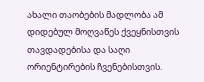ახალი თაობების მადლობა ამ დიდებულ მოღვაწეს ქვეყნისთვის თავდადებისა და საღი ორიენტირების ჩვენებისთვის.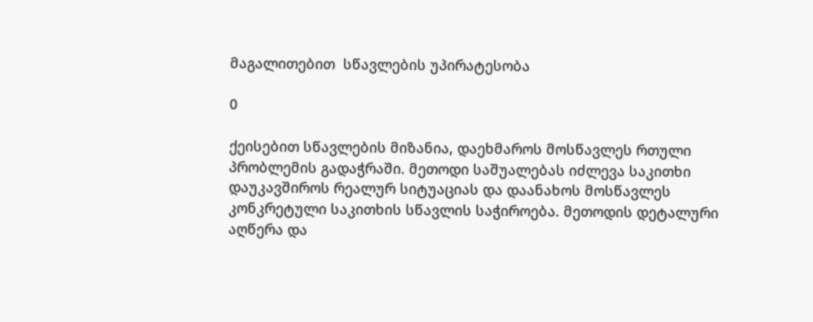მაგალითებით  სწავლების უპირატესობა

0

ქეისებით სწავლების მიზანია, დაეხმაროს მოსწავლეს რთული პრობლემის გადაჭრაში. მეთოდი საშუალებას იძლევა საკითხი დაუკავშიროს რეალურ სიტუაციას და დაანახოს მოსწავლეს კონკრეტული საკითხის სწავლის საჭიროება. მეთოდის დეტალური აღწერა და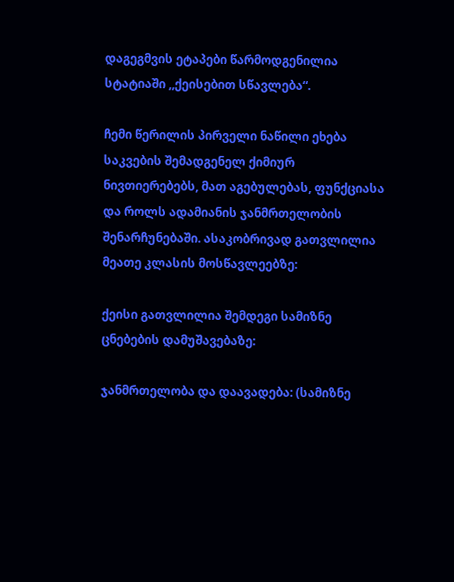დაგეგმვის ეტაპები წარმოდგენილია სტატიაში ,,ქეისებით სწავლება“.

ჩემი წერილის პირველი ნაწილი ეხება საკვების შემადგენელ ქიმიურ ნივთიერებებს, მათ აგებულებას, ფუნქციასა და როლს ადამიანის ჯანმრთელობის შენარჩუნებაში. ასაკობრივად გათვლილია მეათე კლასის მოსწავლეებზე:

ქეისი გათვლილია შემდეგი სამიზნე ცნებების დამუშავებაზე:

ჯანმრთელობა და დაავადება: (სამიზნე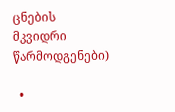ცნების მკვიდრი წარმოდგენები)

  •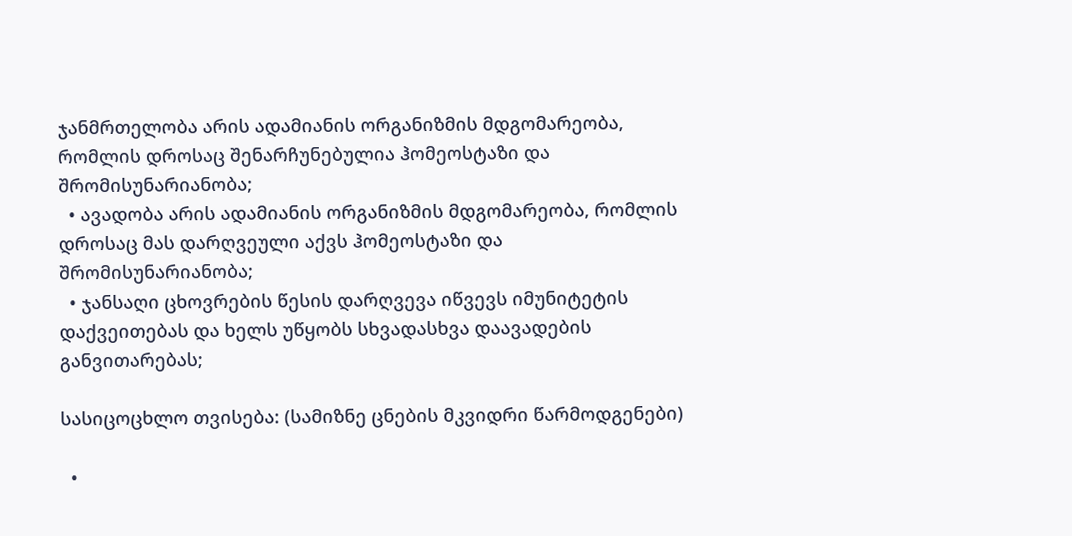ჯანმრთელობა არის ადამიანის ორგანიზმის მდგომარეობა, რომლის დროსაც შენარჩუნებულია ჰომეოსტაზი და შრომისუნარიანობა;
  • ავადობა არის ადამიანის ორგანიზმის მდგომარეობა, რომლის დროსაც მას დარღვეული აქვს ჰომეოსტაზი და შრომისუნარიანობა;
  • ჯანსაღი ცხოვრების წესის დარღვევა იწვევს იმუნიტეტის დაქვეითებას და ხელს უწყობს სხვადასხვა დაავადების განვითარებას;

სასიცოცხლო თვისება: (სამიზნე ცნების მკვიდრი წარმოდგენები)

  •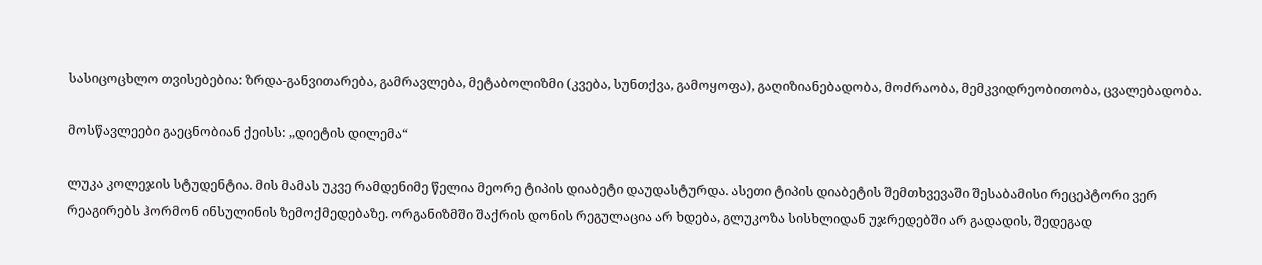სასიცოცხლო თვისებებია: ზრდა-განვითარება, გამრავლება, მეტაბოლიზმი (კვება, სუნთქვა, გამოყოფა), გაღიზიანებადობა, მოძრაობა, მემკვიდრეობითობა, ცვალებადობა.

მოსწავლეები გაეცნობიან ქეისს: ,,დიეტის დილემა“

ლუკა კოლეჯის სტუდენტია. მის მამას უკვე რამდენიმე წელია მეორე ტიპის დიაბეტი დაუდასტურდა. ასეთი ტიპის დიაბეტის შემთხვევაში შესაბამისი რეცეპტორი ვერ რეაგირებს ჰორმონ ინსულინის ზემოქმედებაზე. ორგანიზმში შაქრის დონის რეგულაცია არ ხდება, გლუკოზა სისხლიდან უჯრედებში არ გადადის, შედეგად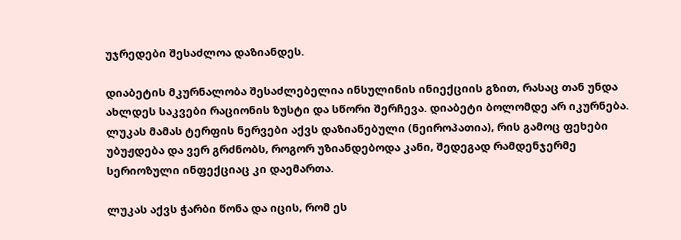უჯრედები შესაძლოა დაზიანდეს.

დიაბეტის მკურნალობა შესაძლებელია ინსულინის ინიექციის გზით, რასაც თან უნდა ახლდეს საკვები რაციონის ზუსტი და სწორი შერჩევა. დიაბეტი ბოლომდე არ იკურნება. ლუკას მამას ტერფის ნერვები აქვს დაზიანებული (ნეიროპათია), რის გამოც ფეხები უბუჟდება და ვერ გრძნობს, როგორ უზიანდებოდა კანი, შედეგად რამდენჯერმე სერიოზული ინფექციაც კი დაემართა.

ლუკას აქვს ჭარბი წონა და იცის, რომ ეს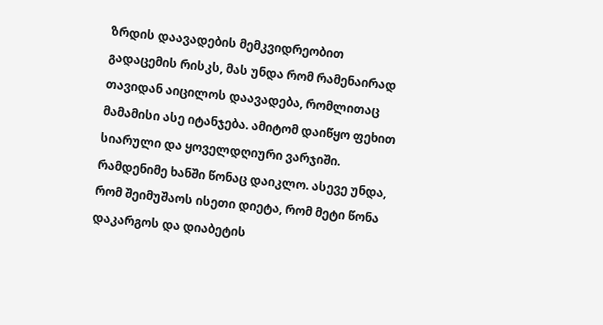ზრდის დაავადების მემკვიდრეობით გადაცემის რისკს, მას უნდა რომ რამენაირად თავიდან აიცილოს დაავადება, რომლითაც მამამისი ასე იტანჯება. ამიტომ დაიწყო ფეხით სიარული და ყოველდღიური ვარჯიში. რამდენიმე ხანში წონაც დაიკლო. ასევე უნდა, რომ შეიმუშაოს ისეთი დიეტა, რომ მეტი წონა დაკარგოს და დიაბეტის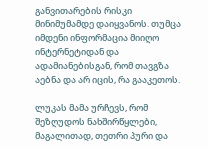განვითარების რისკი მინიმუმამდე დაიყვანოს. თუმცა იმდენი ინფორმაცია მიიღო ინტერნეტიდან და ადამიანებისგან, რომ თავგზა აებნა და არ იცის, რა გააკეთოს.

ლუკას მამა ურჩევს, რომ შეზღუდოს ნახშირწყლები, მაგალითად, თეთრი პური და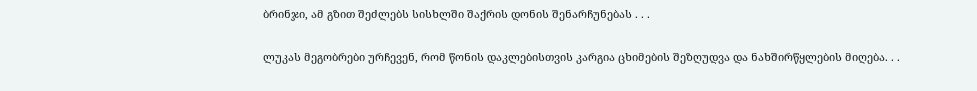ბრინჯი, ამ გზით შეძლებს სისხლში შაქრის დონის შენარჩუნებას . . .

ლუკას მეგობრები ურჩევენ, რომ წონის დაკლებისთვის კარგია ცხიმების შეზღუდვა და ნახშირწყლების მიღება. . .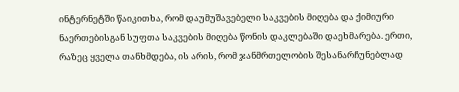ინტერნეტში წაიკითხა, რომ დაუმუშავებელი საკვების მიღება და ქიმიური ნაერთებისგან სუფთა საკვების მიღება წონის დაკლებაში დაეხმარება. ერთი, რაზეც ყველა თანხმდება, ის არის, რომ ჯანმრთელობის შესანარჩუნებლად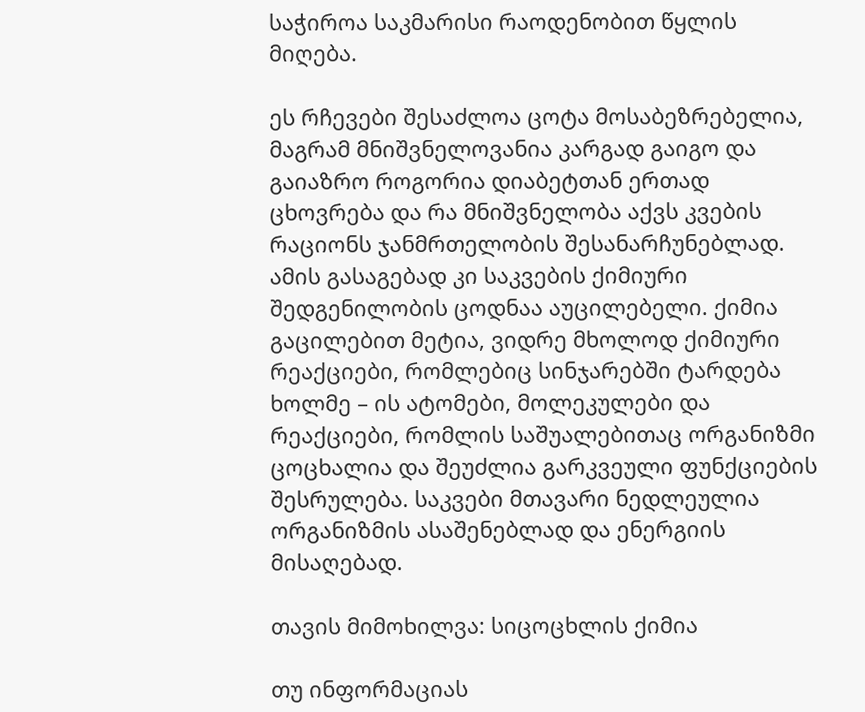საჭიროა საკმარისი რაოდენობით წყლის მიღება.

ეს რჩევები შესაძლოა ცოტა მოსაბეზრებელია, მაგრამ მნიშვნელოვანია კარგად გაიგო და გაიაზრო როგორია დიაბეტთან ერთად ცხოვრება და რა მნიშვნელობა აქვს კვების რაციონს ჯანმრთელობის შესანარჩუნებლად. ამის გასაგებად კი საკვების ქიმიური შედგენილობის ცოდნაა აუცილებელი. ქიმია გაცილებით მეტია, ვიდრე მხოლოდ ქიმიური რეაქციები, რომლებიც სინჯარებში ტარდება ხოლმე – ის ატომები, მოლეკულები და რეაქციები, რომლის საშუალებითაც ორგანიზმი ცოცხალია და შეუძლია გარკვეული ფუნქციების შესრულება. საკვები მთავარი ნედლეულია ორგანიზმის ასაშენებლად და ენერგიის მისაღებად.

თავის მიმოხილვა: სიცოცხლის ქიმია

თუ ინფორმაციას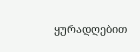ყურადღებით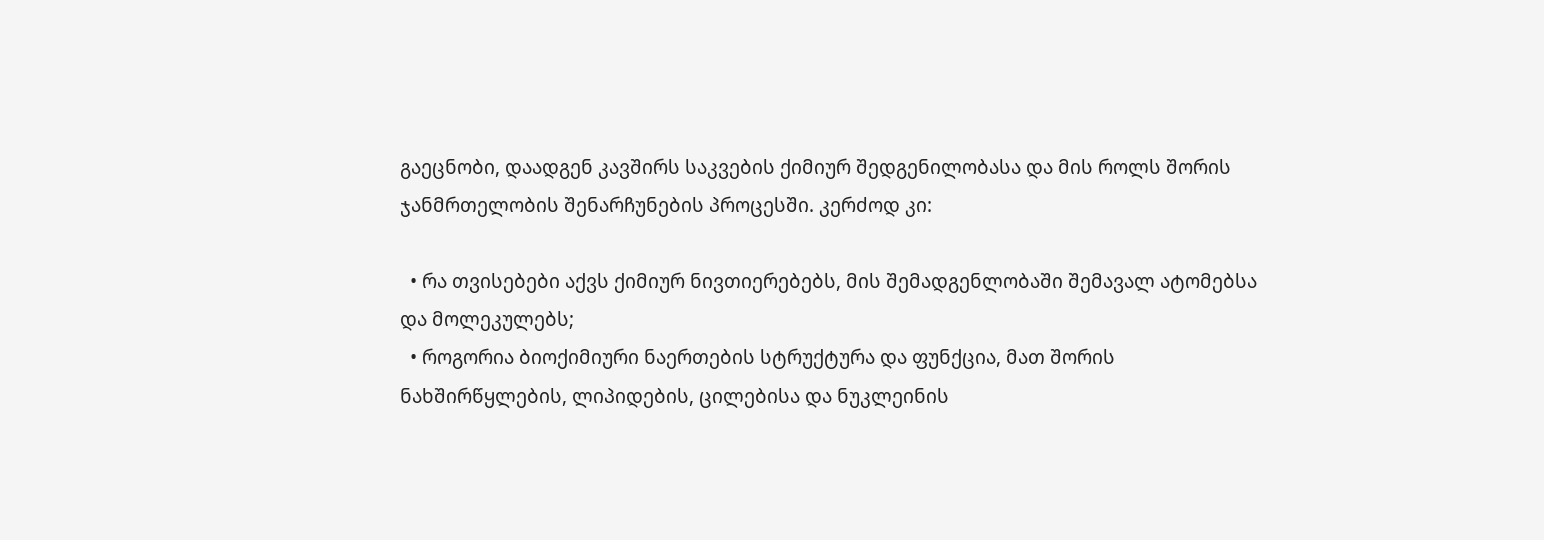გაეცნობი, დაადგენ კავშირს საკვების ქიმიურ შედგენილობასა და მის როლს შორის ჯანმრთელობის შენარჩუნების პროცესში. კერძოდ კი:

  • რა თვისებები აქვს ქიმიურ ნივთიერებებს, მის შემადგენლობაში შემავალ ატომებსა და მოლეკულებს;
  • როგორია ბიოქიმიური ნაერთების სტრუქტურა და ფუნქცია, მათ შორის ნახშირწყლების, ლიპიდების, ცილებისა და ნუკლეინის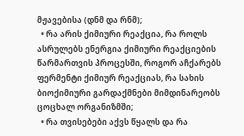მჟავებისა (დნმ და რნმ);
  • რა არის ქიმიური რეაქცია, რა როლს ასრულებს ენერგია ქიმიური რეაქციების წარმართვის პროცესში, როგორ აჩქარებს ფერმენტი ქიმიურ რეაქციას, რა სახის ბიოქიმიური გარდაქმნები მიმდინარეობს ცოცხალ ორგანიზმში;
  • რა თვისებები აქვს წყალს და რა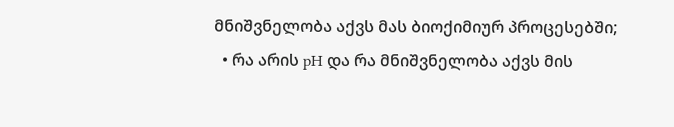მნიშვნელობა აქვს მას ბიოქიმიურ პროცესებში;
  • რა არის pH და რა მნიშვნელობა აქვს მის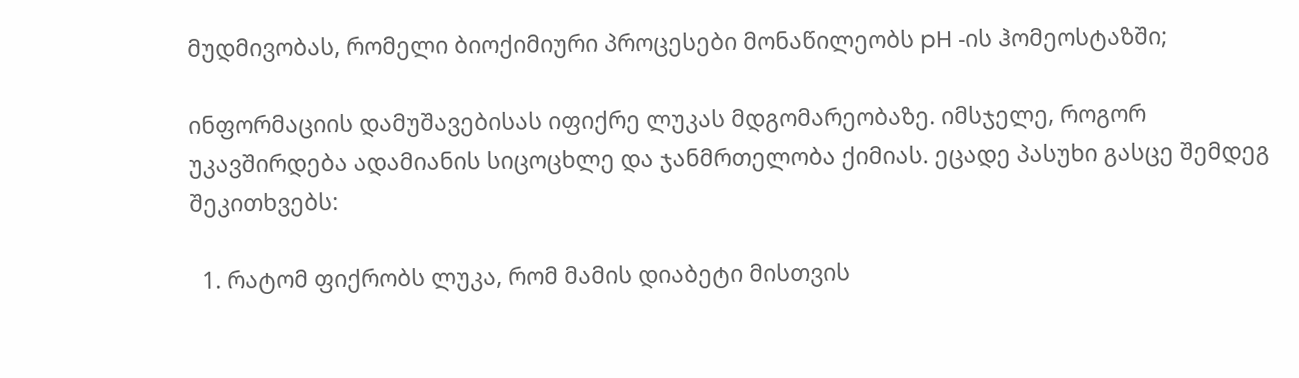მუდმივობას, რომელი ბიოქიმიური პროცესები მონაწილეობს pH -ის ჰომეოსტაზში;

ინფორმაციის დამუშავებისას იფიქრე ლუკას მდგომარეობაზე. იმსჯელე, როგორ უკავშირდება ადამიანის სიცოცხლე და ჯანმრთელობა ქიმიას. ეცადე პასუხი გასცე შემდეგ შეკითხვებს:

  1. რატომ ფიქრობს ლუკა, რომ მამის დიაბეტი მისთვის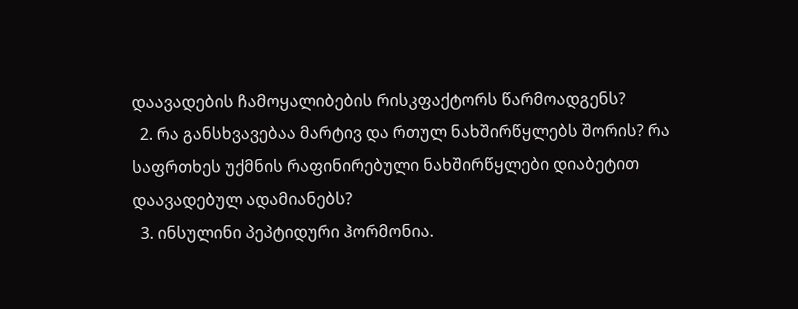დაავადების ჩამოყალიბების რისკფაქტორს წარმოადგენს?
  2. რა განსხვავებაა მარტივ და რთულ ნახშირწყლებს შორის? რა საფრთხეს უქმნის რაფინირებული ნახშირწყლები დიაბეტით დაავადებულ ადამიანებს?
  3. ინსულინი პეპტიდური ჰორმონია.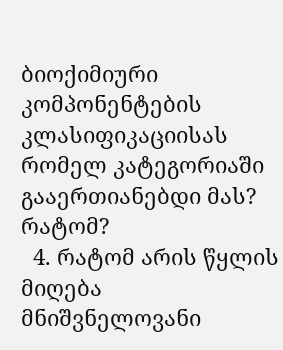ბიოქიმიური კომპონენტების კლასიფიკაციისას რომელ კატეგორიაში გააერთიანებდი მას? რატომ?
  4. რატომ არის წყლის მიღება მნიშვნელოვანი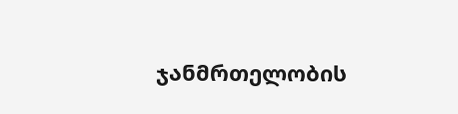ჯანმრთელობის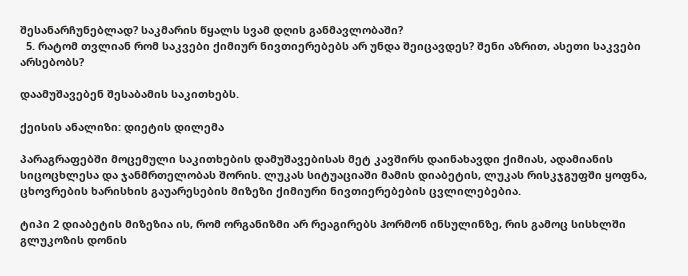შესანარჩუნებლად? საკმარის წყალს სვამ დღის განმავლობაში?
  5. რატომ თვლიან რომ საკვები ქიმიურ ნივთიერებებს არ უნდა შეიცავდეს? შენი აზრით, ასეთი საკვები არსებობს?

დაამუშავებენ შესაბამის საკითხებს.

ქეისის ანალიზი: დიეტის დილემა

პარაგრაფებში მოცემული საკითხების დამუშავებისას მეტ კავშირს დაინახავდი ქიმიას, ადამიანის სიცოცხლესა და ჯანმრთელობას შორის. ლუკას სიტუაციაში მამის დიაბეტის, ლუკას რისკჯგუფში ყოფნა, ცხოვრების ხარისხის გაუარესების მიზეზი ქიმიური ნივთიერებების ცვლილებებია.

ტიპი 2 დიაბეტის მიზეზია ის, რომ ორგანიზმი არ რეაგირებს ჰორმონ ინსულინზე, რის გამოც სისხლში გლუკოზის დონის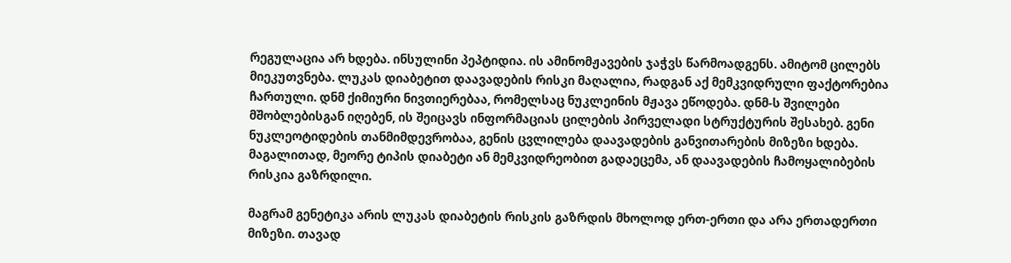რეგულაცია არ ხდება. ინსულინი პეპტიდია. ის ამინომჟავების ჯაჭვს წარმოადგენს. ამიტომ ცილებს მიეკუთვნება. ლუკას დიაბეტით დაავადების რისკი მაღალია, რადგან აქ მემკვიდრული ფაქტორებია ჩართული. დნმ ქიმიური ნივთიერებაა, რომელსაც ნუკლეინის მჟავა ეწოდება. დნმ-ს შვილები მშობლებისგან იღებენ, ის შეიცავს ინფორმაციას ცილების პირველადი სტრუქტურის შესახებ. გენი ნუკლეოტიდების თანმიმდევრობაა, გენის ცვლილება დაავადების განვითარების მიზეზი ხდება. მაგალითად, მეორე ტიპის დიაბეტი ან მემკვიდრეობით გადაეცემა, ან დაავადების ჩამოყალიბების რისკია გაზრდილი.

მაგრამ გენეტიკა არის ლუკას დიაბეტის რისკის გაზრდის მხოლოდ ერთ-ერთი და არა ერთადერთი მიზეზი. თავად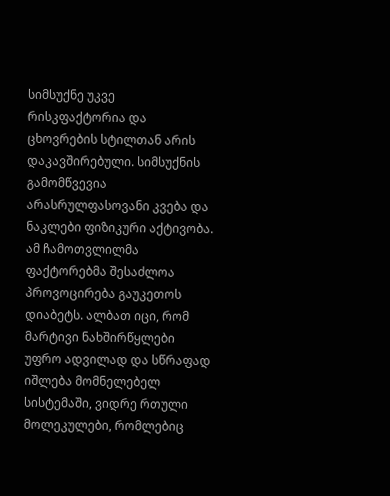სიმსუქნე უკვე რისკფაქტორია და ცხოვრების სტილთან არის დაკავშირებული. სიმსუქნის გამომწვევია არასრულფასოვანი კვება და ნაკლები ფიზიკური აქტივობა. ამ ჩამოთვლილმა ფაქტორებმა შესაძლოა პროვოცირება გაუკეთოს დიაბეტს. ალბათ იცი, რომ მარტივი ნახშირწყლები უფრო ადვილად და სწრაფად იშლება მომნელებელ სისტემაში, ვიდრე რთული მოლეკულები, რომლებიც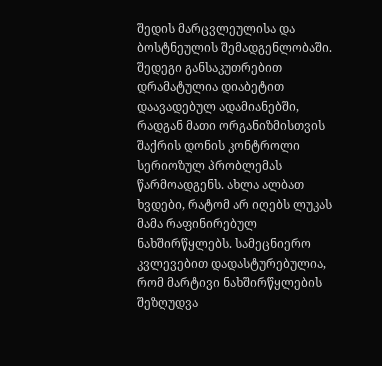შედის მარცვლეულისა და ბოსტნეულის შემადგენლობაში. შედეგი განსაკუთრებით დრამატულია დიაბეტით დაავადებულ ადამიანებში, რადგან მათი ორგანიზმისთვის შაქრის დონის კონტროლი სერიოზულ პრობლემას წარმოადგენს. ახლა ალბათ ხვდები, რატომ არ იღებს ლუკას მამა რაფინირებულ ნახშირწყლებს. სამეცნიერო კვლევებით დადასტურებულია, რომ მარტივი ნახშირწყლების შეზღუდვა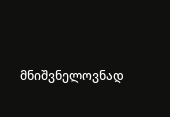მნიშვნელოვნად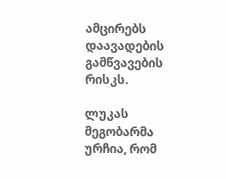ამცირებს დაავადების გამწვავების რისკს.

ლუკას მეგობარმა ურჩია, რომ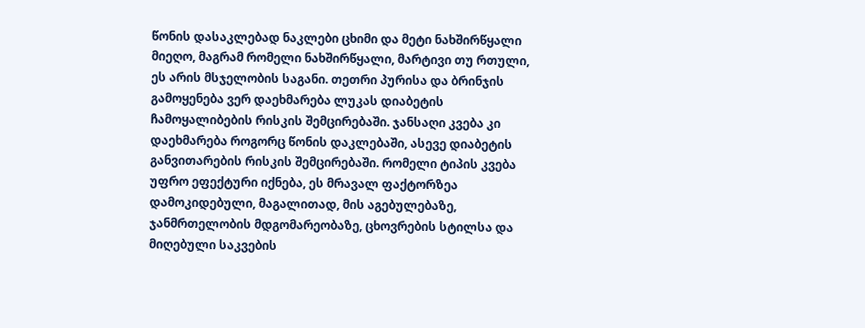წონის დასაკლებად ნაკლები ცხიმი და მეტი ნახშირწყალი მიეღო, მაგრამ რომელი ნახშირწყალი, მარტივი თუ რთული, ეს არის მსჯელობის საგანი. თეთრი პურისა და ბრინჯის გამოყენება ვერ დაეხმარება ლუკას დიაბეტის ჩამოყალიბების რისკის შემცირებაში. ჯანსაღი კვება კი დაეხმარება როგორც წონის დაკლებაში, ასევე დიაბეტის განვითარების რისკის შემცირებაში. რომელი ტიპის კვება უფრო ეფექტური იქნება, ეს მრავალ ფაქტორზეა დამოკიდებული, მაგალითად, მის აგებულებაზე, ჯანმრთელობის მდგომარეობაზე, ცხოვრების სტილსა და მიღებული საკვების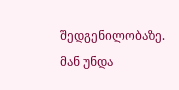შედგენილობაზე. მან უნდა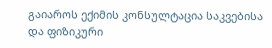გაიაროს ექიმის კონსულტაცია საკვებისა და ფიზიკური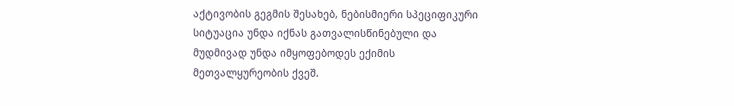აქტივობის გეგმის შესახებ, ნებისმიერი სპეციფიკური სიტუაცია უნდა იქნას გათვალისწინებული და მუდმივად უნდა იმყოფებოდეს ექიმის მეთვალყურეობის ქვეშ.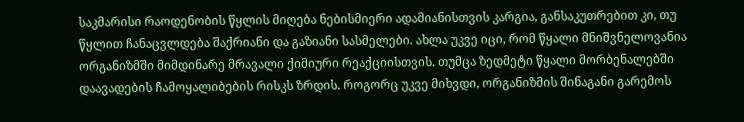საკმარისი რაოდენობის წყლის მიღება ნებისმიერი ადამიანისთვის კარგია, განსაკუთრებით კი, თუ წყლით ჩანაცვლდება შაქრიანი და გაზიანი სასმელები. ახლა უკვე იცი, რომ წყალი მნიშვნელოვანია ორგანიზმში მიმდინარე მრავალი ქიმიური რეაქციისთვის. თუმცა ზედმეტი წყალი მორბენალებში დაავადების ჩამოყალიბების რისკს ზრდის. როგორც უკვე მიხვდი, ორგანიზმის შინაგანი გარემოს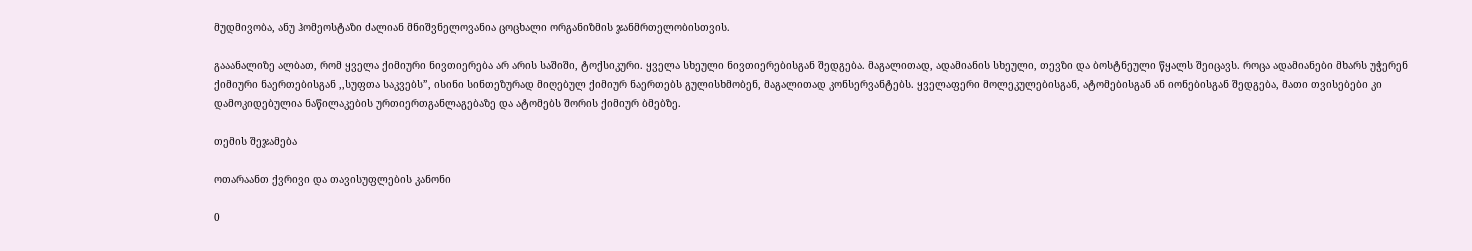მუდმივობა, ანუ ჰომეოსტაზი ძალიან მნიშვნელოვანია ცოცხალი ორგანიზმის ჯანმრთელობისთვის.

გააანალიზე ალბათ, რომ ყველა ქიმიური ნივთიერება არ არის საშიში, ტოქსიკური. ყველა სხეული ნივთიერებისგან შედგება. მაგალითად, ადამიანის სხეული, თევზი და ბოსტნეული წყალს შეიცავს. როცა ადამიანები მხარს უჭერენ ქიმიური ნაერთებისგან ,,სუფთა საკვებს”, ისინი სინთეზურად მიღებულ ქიმიურ ნაერთებს გულისხმობენ, მაგალითად კონსერვანტებს. ყველაფერი მოლეკულებისგან, ატომებისგან ან იონებისგან შედგება, მათი თვისებები კი დამოკიდებულია ნაწილაკების ურთიერთგანლაგებაზე და ატომებს შორის ქიმიურ ბმებზე.

თემის შეჯამება

ოთარაანთ ქვრივი და თავისუფლების კანონი

0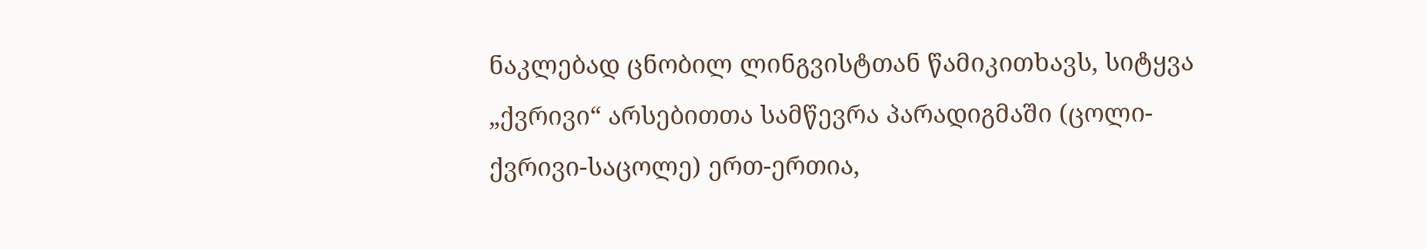ნაკლებად ცნობილ ლინგვისტთან წამიკითხავს, სიტყვა „ქვრივი“ არსებითთა სამწევრა პარადიგმაში (ცოლი-ქვრივი-საცოლე) ერთ-ერთია,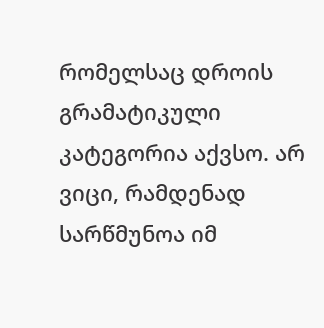რომელსაც დროის გრამატიკული კატეგორია აქვსო. არ ვიცი, რამდენად სარწმუნოა იმ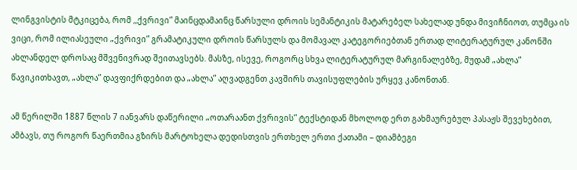ლინგვისტის მტკიცება, რომ ,,ქვრივი“ მაინცდამაინც წარსული დროის სემანტიკის მატარებელ სახელად უნდა მივიჩნიოთ, თუმცა ის ვიცი, რომ ილიასეული „ქვრივი“ გრამატიკული დროის წარსულს და მომავალ კატეგორიებთან ერთად ლიტერატურულ კანონში ახლანდელ დროსაც მშვენივრად შეითავსებს. მასზე, ისევე, როგორც სხვა ლიტერატურულ მარგინალებზე, მუდამ „ახლა“ წავიკითხავთ, „ახლა“ დავფიქრდებით და „ახლა“ აღვადგენთ კავშირს თავისუფლების ურყევ კანონთან.

ამ წერილში 1887 წლის 7 იანვარს დაწერილი „ოთარაანთ ქვრივის“ ტექსტიდან მხოლოდ ერთ გახმაურებულ პასაჟს შევეხებით, ამბავს, თუ როგორ წაერთმია გზირს მარტოხელა დედისთვის ერთხელ ერთი ქათამი – დიამბეგი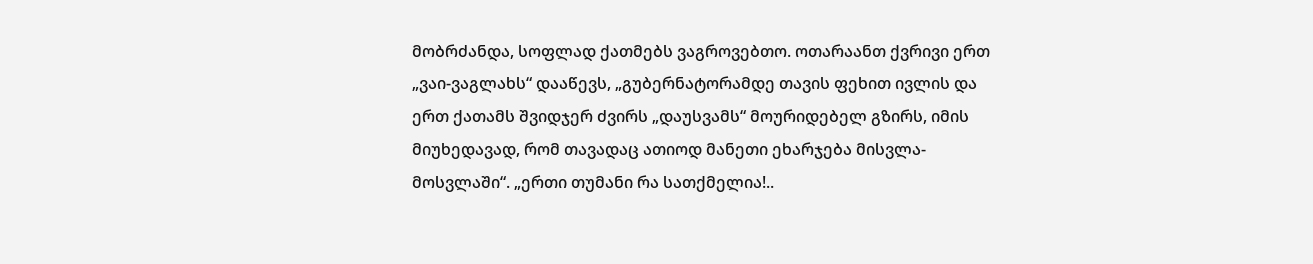მობრძანდა, სოფლად ქათმებს ვაგროვებთო. ოთარაანთ ქვრივი ერთ „ვაი-ვაგლახს“ დააწევს, „გუბერნატორამდე თავის ფეხით ივლის და ერთ ქათამს შვიდჯერ ძვირს „დაუსვამს“ მოურიდებელ გზირს, იმის მიუხედავად, რომ თავადაც ათიოდ მანეთი ეხარჯება მისვლა-მოსვლაში“. „ერთი თუმანი რა სათქმელია!..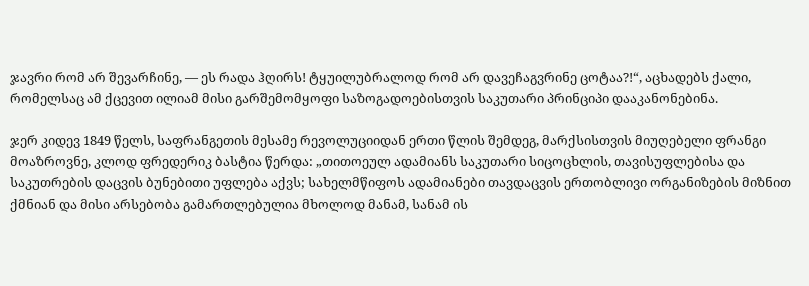ჯავრი რომ არ შევარჩინე, — ეს რადა ჰღირს! ტყუილუბრალოდ რომ არ დავეჩაგვრინე ცოტაა?!“, აცხადებს ქალი, რომელსაც ამ ქცევით ილიამ მისი გარშემომყოფი საზოგადოებისთვის საკუთარი პრინციპი დააკანონებინა.

ჯერ კიდევ 1849 წელს, საფრანგეთის მესამე რევოლუციიდან ერთი წლის შემდეგ, მარქსისთვის მიუღებელი ფრანგი მოაზროვნე, კლოდ ფრედერიკ ბასტია წერდა: „თითოეულ ადამიანს საკუთარი სიცოცხლის, თავისუფლებისა და საკუთრების დაცვის ბუნებითი უფლება აქვს; სახელმწიფოს ადამიანები თავდაცვის ერთობლივი ორგანიზების მიზნით ქმნიან და მისი არსებობა გამართლებულია მხოლოდ მანამ, სანამ ის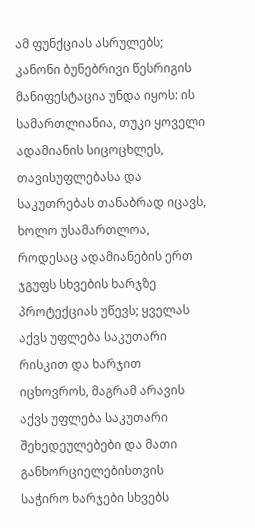ამ ფუნქციას ასრულებს; კანონი ბუნებრივი წესრიგის მანიფესტაცია უნდა იყოს: ის სამართლიანია, თუკი ყოველი ადამიანის სიცოცხლეს, თავისუფლებასა და საკუთრებას თანაბრად იცავს, ხოლო უსამართლოა, როდესაც ადამიანების ერთ ჯგუფს სხვების ხარჯზე პროტექციას უწევს; ყველას აქვს უფლება საკუთარი რისკით და ხარჯით იცხოვროს, მაგრამ არავის აქვს უფლება საკუთარი შეხედეულებები და მათი განხორციელებისთვის საჭირო ხარჯები სხვებს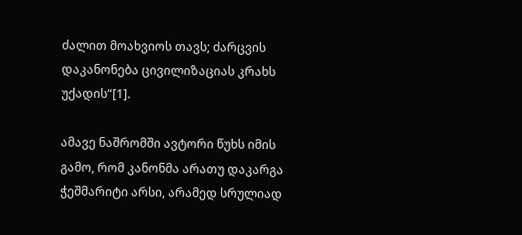ძალით მოახვიოს თავს; ძარცვის დაკანონება ცივილიზაციას კრახს უქადის“[1].

ამავე ნაშრომში ავტორი წუხს იმის გამო, რომ კანონმა არათუ დაკარგა ჭეშმარიტი არსი, არამედ სრულიად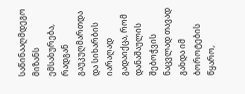საწინააღმდეგო მიზანს ემსახურება, რადგან გაუკუღმართდა და სიხარბის იარაღად გადაიქცა, რომ დანაშაულის შებოჭვის ნაცვლად თავად გახდა იმ ბოროტების წყარო,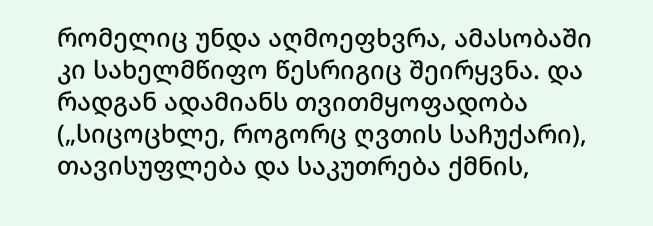რომელიც უნდა აღმოეფხვრა, ამასობაში კი სახელმწიფო წესრიგიც შეირყვნა. და რადგან ადამიანს თვითმყოფადობა („სიცოცხლე, როგორც ღვთის საჩუქარი), თავისუფლება და საკუთრება ქმნის,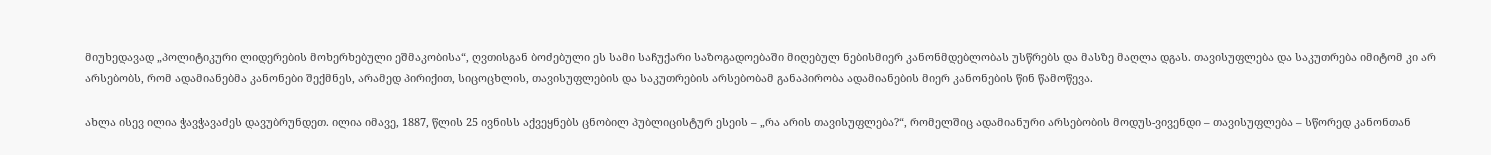მიუხედავად „პოლიტიკური ლიდერების მოხერხებული ეშმაკობისა“, ღვთისგან ბოძებული ეს სამი საჩუქარი საზოგადოებაში მიღებულ ნებისმიერ კანონმდებლობას უსწრებს და მასზე მაღლა დგას. თავისუფლება და საკუთრება იმიტომ კი არ არსებობს, რომ ადამიანებმა კანონები შექმნეს, არამედ პირიქით, სიცოცხლის, თავისუფლების და საკუთრების არსებობამ განაპირობა ადამიანების მიერ კანონების წინ წამოწევა.

ახლა ისევ ილია ჭავჭავაძეს დავუბრუნდეთ. ილია იმავე, 1887, წლის 25 ივნისს აქვეყნებს ცნობილ პუბლიცისტურ ესეის – „რა არის თავისუფლება?“, რომელშიც ადამიანური არსებობის მოდუს-ვივენდი – თავისუფლება – სწორედ კანონთან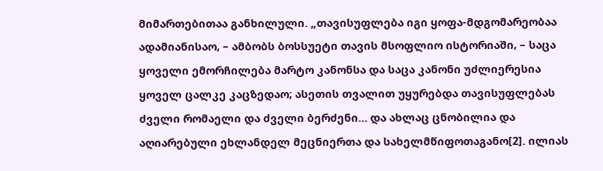მიმართებითაა განხილული. „თავისუფლება იგი ყოფა-მდგომარეობაა ადამიანისაო, – ამბობს ბოსსუეტი თავის მსოფლიო ისტორიაში, – საცა ყოველი ემორჩილება მარტო კანონსა და საცა კანონი უძლიერესია ყოველ ცალკე კაცზედაო; ასეთის თვალით უყურებდა თავისუფლებას ძველი რომაელი და ძველი ბერძენი… და ახლაც ცნობილია და აღიარებული ეხლანდელ მეცნიერთა და სახელმწიფოთაგანო[2]. ილიას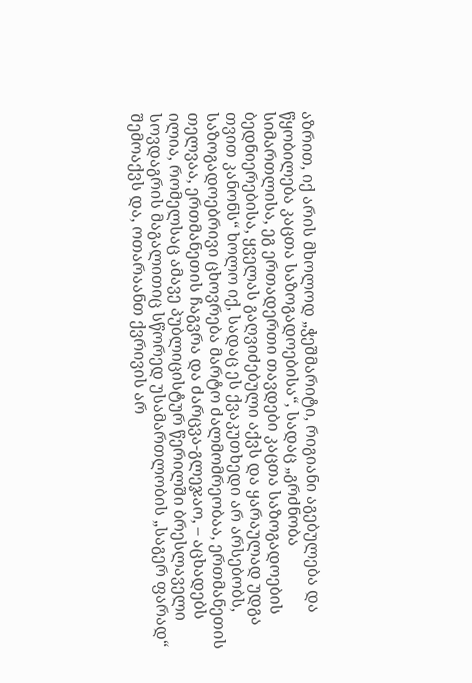აზრით, იქ არის მხოლოდ „ჭეშმარიტი, რიგიანი აგებულება და წყობილება კაცთა საზოგადოებისა“, სადაც „გრძნობა სიმართლისა, ეგ ერთადერთი თავდები კაცთა საზოგადოების ბედნიერებისა, ყველას გაღვიძებული აქვს და ყარაულად უდგა თვით კანონს“ ხოლო იქ, სადაც ეს ქვაკუთხედი არ არსებობს, საზოგადოებრივი ცხოვრება მარტო ძალმომრეობაა, ერთმანეთის თელვაა, ერთმანეთის ჩაგვრა და ძარცვა-გლეჯაო, – აცხადებს ილია, რომელსაც ამავე პუბლიცისტურ წერილში ბრესლაველი სოვდაგრის მაგალითიც სწორედ უსამართლობის „საგერ ფარად“ შემოაქვს და, ოთარაანთ ქვრივის არ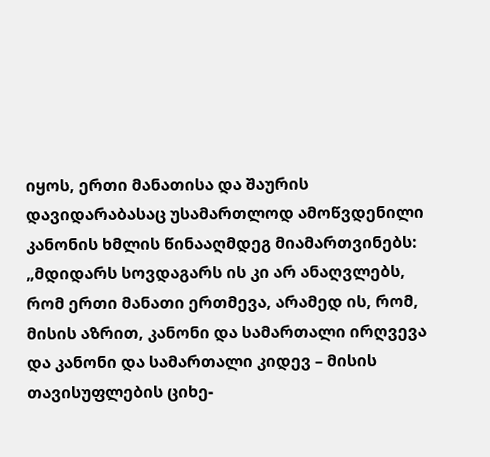იყოს, ერთი მანათისა და შაურის დავიდარაბასაც უსამართლოდ ამოწვდენილი კანონის ხმლის წინააღმდეგ მიამართვინებს: „მდიდარს სოვდაგარს ის კი არ ანაღვლებს, რომ ერთი მანათი ერთმევა, არამედ ის, რომ, მისის აზრით, კანონი და სამართალი ირღვევა და კანონი და სამართალი კიდევ – მისის თავისუფლების ციხე-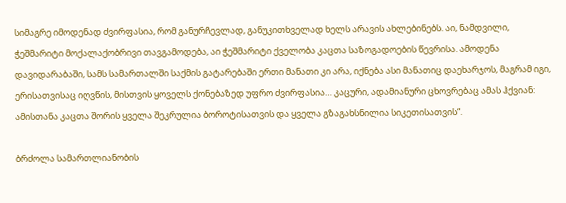სიმაგრე იმოდენად ძვირფასია, რომ განურჩევლად, განუკითხველად ხელს არავის ახლებინებს. აი, ნამდვილი, ჭეშმარიტი მოქალაქობრივი თავგამოდება, აი ჭეშმარიტი ქველობა კაცთა საზოგადოების წევრისა. ამოდენა დავიდარაბაში, სამს სამართალში საქმის გატარებაში ერთი მანათი კი არა, იქნება ასი მანათიც დაეხარჯოს, მაგრამ იგი, ერისათვისაც იღვწის, მისთვის ყოველს ქონებაზედ უფრო ძვირფასია… კაცური, ადამიანური ცხოვრებაც ამას ჰქვიან: ამისთანა კაცთა შორის ყველა შეკრულია ბოროტისათვის და ყველა გზაგახსნილია სიკეთისათვის“.

ბრძოლა სამართლიანობის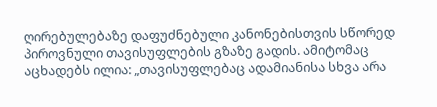ღირებულებაზე დაფუძნებული კანონებისთვის სწორედ პიროვნული თავისუფლების გზაზე გადის. ამიტომაც აცხადებს ილია: „თავისუფლებაც ადამიანისა სხვა არა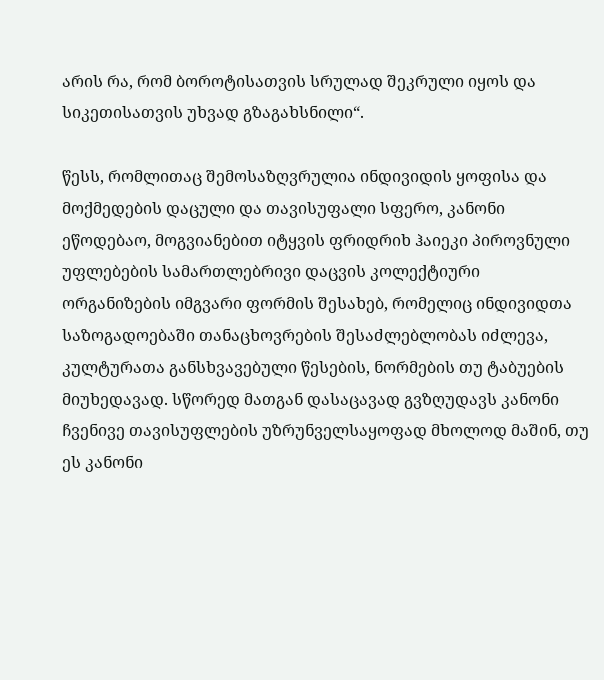არის რა, რომ ბოროტისათვის სრულად შეკრული იყოს და სიკეთისათვის უხვად გზაგახსნილი“.

წესს, რომლითაც შემოსაზღვრულია ინდივიდის ყოფისა და მოქმედების დაცული და თავისუფალი სფერო, კანონი ეწოდებაო, მოგვიანებით იტყვის ფრიდრიხ ჰაიეკი პიროვნული უფლებების სამართლებრივი დაცვის კოლექტიური ორგანიზების იმგვარი ფორმის შესახებ, რომელიც ინდივიდთა საზოგადოებაში თანაცხოვრების შესაძლებლობას იძლევა, კულტურათა განსხვავებული წესების, ნორმების თუ ტაბუების მიუხედავად. სწორედ მათგან დასაცავად გვზღუდავს კანონი ჩვენივე თავისუფლების უზრუნველსაყოფად მხოლოდ მაშინ, თუ ეს კანონი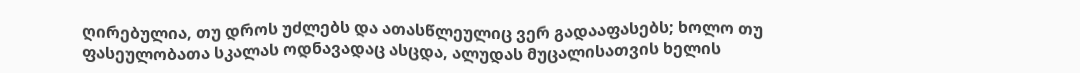ღირებულია, თუ დროს უძლებს და ათასწლეულიც ვერ გადააფასებს; ხოლო თუ ფასეულობათა სკალას ოდნავადაც ასცდა, ალუდას მუცალისათვის ხელის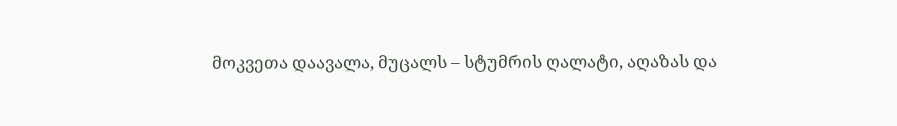მოკვეთა დაავალა, მუცალს – სტუმრის ღალატი, აღაზას და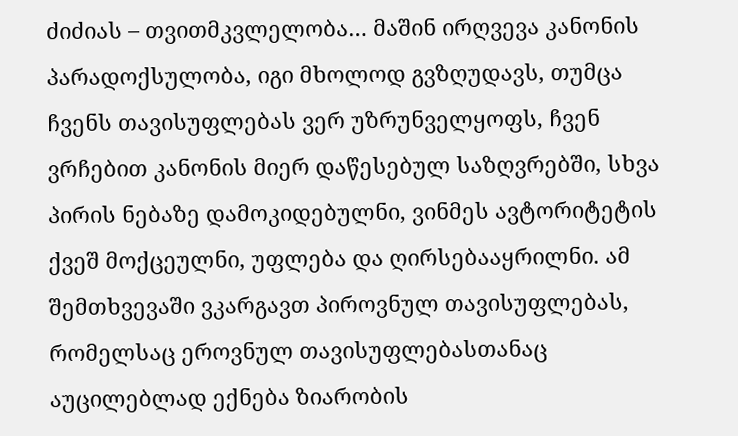ძიძიას – თვითმკვლელობა… მაშინ ირღვევა კანონის პარადოქსულობა, იგი მხოლოდ გვზღუდავს, თუმცა ჩვენს თავისუფლებას ვერ უზრუნველყოფს, ჩვენ ვრჩებით კანონის მიერ დაწესებულ საზღვრებში, სხვა პირის ნებაზე დამოკიდებულნი, ვინმეს ავტორიტეტის ქვეშ მოქცეულნი, უფლება და ღირსებააყრილნი. ამ შემთხვევაში ვკარგავთ პიროვნულ თავისუფლებას, რომელსაც ეროვნულ თავისუფლებასთანაც აუცილებლად ექნება ზიარობის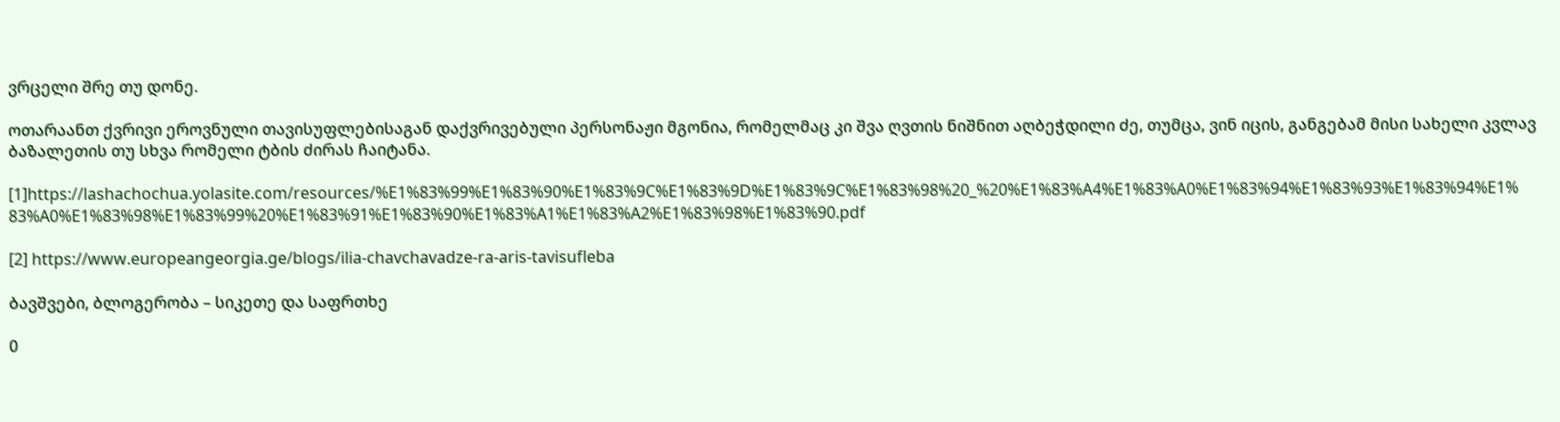ვრცელი შრე თუ დონე.

ოთარაანთ ქვრივი ეროვნული თავისუფლებისაგან დაქვრივებული პერსონაჟი მგონია, რომელმაც კი შვა ღვთის ნიშნით აღბეჭდილი ძე, თუმცა, ვინ იცის, განგებამ მისი სახელი კვლავ ბაზალეთის თუ სხვა რომელი ტბის ძირას ჩაიტანა.

[1]https://lashachochua.yolasite.com/resources/%E1%83%99%E1%83%90%E1%83%9C%E1%83%9D%E1%83%9C%E1%83%98%20_%20%E1%83%A4%E1%83%A0%E1%83%94%E1%83%93%E1%83%94%E1%83%A0%E1%83%98%E1%83%99%20%E1%83%91%E1%83%90%E1%83%A1%E1%83%A2%E1%83%98%E1%83%90.pdf

[2] https://www.europeangeorgia.ge/blogs/ilia-chavchavadze-ra-aris-tavisufleba

ბავშვები, ბლოგერობა – სიკეთე და საფრთხე

0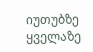იუთუბზე ყველაზე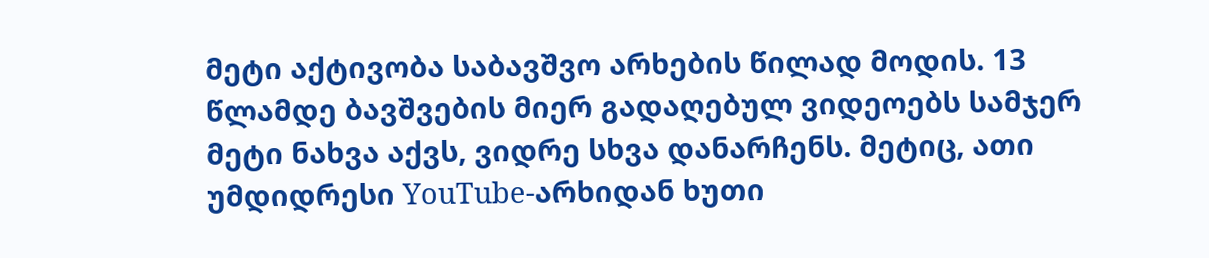მეტი აქტივობა საბავშვო არხების წილად მოდის. 13 წლამდე ბავშვების მიერ გადაღებულ ვიდეოებს სამჯერ მეტი ნახვა აქვს, ვიდრე სხვა დანარჩენს. მეტიც, ათი უმდიდრესი YouTube-არხიდან ხუთი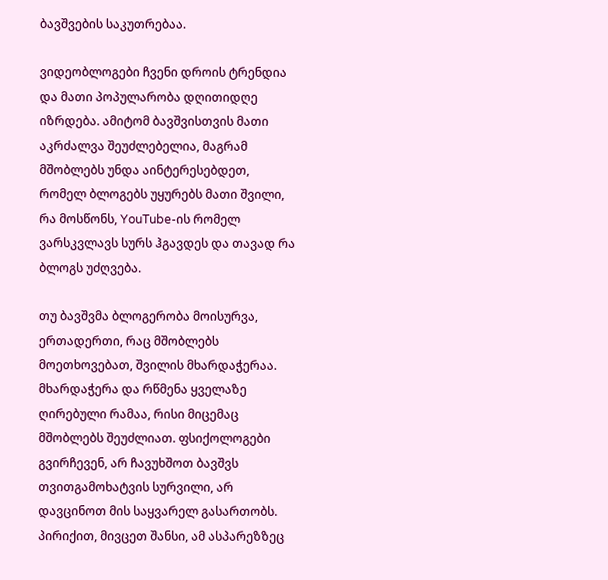ბავშვების საკუთრებაა.

ვიდეობლოგები ჩვენი დროის ტრენდია და მათი პოპულარობა დღითიდღე იზრდება. ამიტომ ბავშვისთვის მათი აკრძალვა შეუძლებელია, მაგრამ მშობლებს უნდა აინტერესებდეთ, რომელ ბლოგებს უყურებს მათი შვილი, რა მოსწონს, YouTube-ის რომელ ვარსკვლავს სურს ჰგავდეს და თავად რა ბლოგს უძღვება.

თუ ბავშვმა ბლოგერობა მოისურვა, ერთადერთი, რაც მშობლებს მოეთხოვებათ, შვილის მხარდაჭერაა. მხარდაჭერა და რწმენა ყველაზე ღირებული რამაა, რისი მიცემაც მშობლებს შეუძლიათ. ფსიქოლოგები გვირჩევენ, არ ჩავუხშოთ ბავშვს თვითგამოხატვის სურვილი, არ დავცინოთ მის საყვარელ გასართობს. პირიქით, მივცეთ შანსი, ამ ასპარეზზეც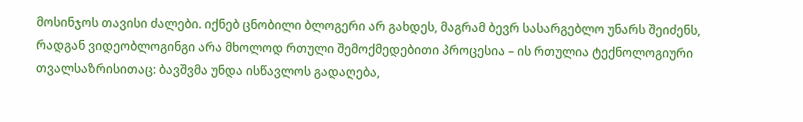მოსინჯოს თავისი ძალები. იქნებ ცნობილი ბლოგერი არ გახდეს, მაგრამ ბევრ სასარგებლო უნარს შეიძენს, რადგან ვიდეობლოგინგი არა მხოლოდ რთული შემოქმედებითი პროცესია – ის რთულია ტექნოლოგიური თვალსაზრისითაც: ბავშვმა უნდა ისწავლოს გადაღება,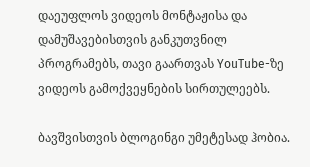დაეუფლოს ვიდეოს მონტაჟისა და დამუშავებისთვის განკუთვნილ პროგრამებს, თავი გაართვას YouTube-ზე ვიდეოს გამოქვეყნების სირთულეებს.

ბავშვისთვის ბლოგინგი უმეტესად ჰობია.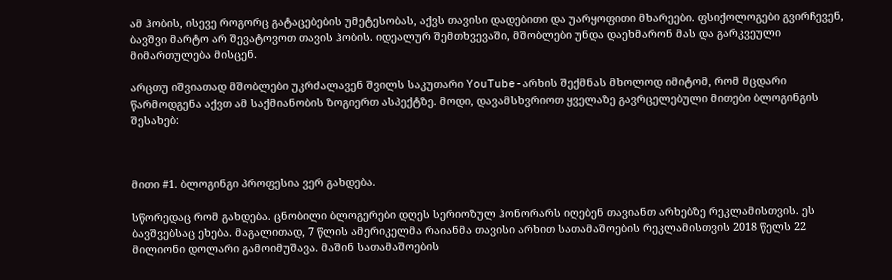ამ ჰობის, ისევე როგორც გატაცებების უმეტესობას, აქვს თავისი დადებითი და უარყოფითი მხარეები. ფსიქოლოგები გვირჩევენ, ბავშვი მარტო არ შევატოვოთ თავის ჰობის. იდეალურ შემთხვევაში, მშობლები უნდა დაეხმარონ მას და გარკვეული მიმართულება მისცენ.

არცთუ იშვიათად მშობლები უკრძალავენ შვილს საკუთარი YouTube-არხის შექმნას მხოლოდ იმიტომ, რომ მცდარი წარმოდგენა აქვთ ამ საქმიანობის ზოგიერთ ასპექტზე. მოდი, დავამსხვრიოთ ყველაზე გავრცელებული მითები ბლოგინგის შესახებ:



მითი #1. ბლოგინგი პროფესია ვერ გახდება.

სწორედაც რომ გახდება. ცნობილი ბლოგერები დღეს სერიოზულ ჰონორარს იღებენ თავიანთ არხებზე რეკლამისთვის. ეს ბავშვებსაც ეხება. მაგალითად, 7 წლის ამერიკელმა რაიანმა თავისი არხით სათამაშოების რეკლამისთვის 2018 წელს 22 მილიონი დოლარი გამოიმუშავა. მაშინ სათამაშოების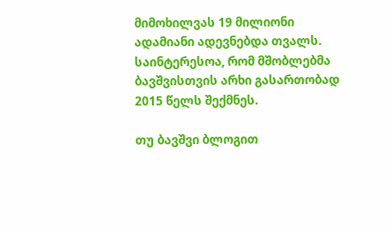მიმოხილვას 19 მილიონი ადამიანი ადევნებდა თვალს. საინტერესოა, რომ მშობლებმა ბავშვისთვის არხი გასართობად 2015 წელს შექმნეს.

თუ ბავშვი ბლოგით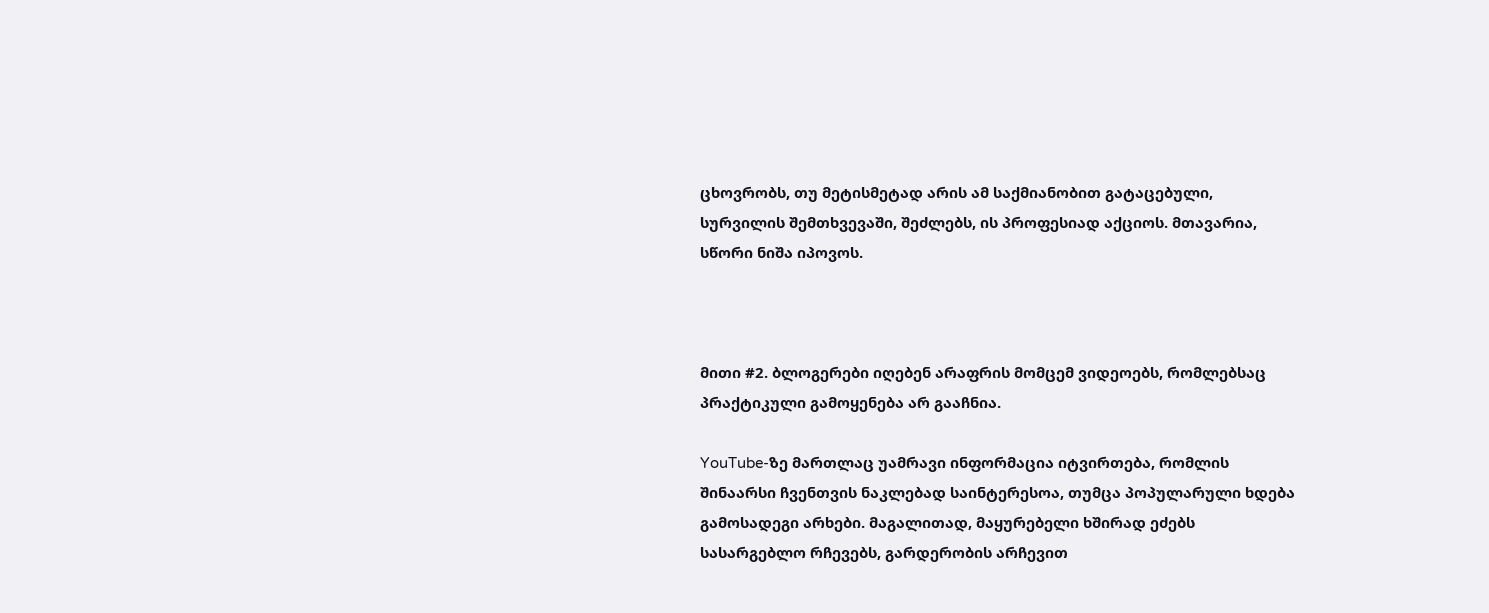ცხოვრობს, თუ მეტისმეტად არის ამ საქმიანობით გატაცებული, სურვილის შემთხვევაში, შეძლებს, ის პროფესიად აქციოს. მთავარია, სწორი ნიშა იპოვოს.



მითი #2. ბლოგერები იღებენ არაფრის მომცემ ვიდეოებს, რომლებსაც პრაქტიკული გამოყენება არ გააჩნია.

YouTube-ზე მართლაც უამრავი ინფორმაცია იტვირთება, რომლის შინაარსი ჩვენთვის ნაკლებად საინტერესოა, თუმცა პოპულარული ხდება გამოსადეგი არხები. მაგალითად, მაყურებელი ხშირად ეძებს სასარგებლო რჩევებს, გარდერობის არჩევით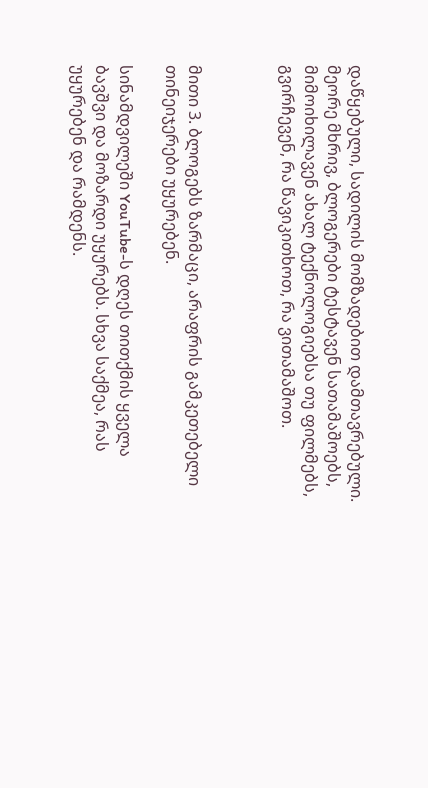დაწყებული, სადილის მომზადებით დამთავრებული. მეორე მხრივ, ბლოგერები ტესტავენ სათამაშოებს, მიმოიხილავენ ახალ ტექნოლოგიებსა თუ ფილმებს, გვირჩევენ, რა წავიკითხოთ, რა ვითამაშოთ.



მითი 3. ბლოგებს ზარმაცი, არაფრის გამკეთებელი თინეიჯერები უყურებენ.

სინამდვილეში YouTube-ს დღეს თითქმის ყველა ბავშვი და მოზარდი უყურებს. სხვა საქმეა, რას უყურებენ და რამდენს.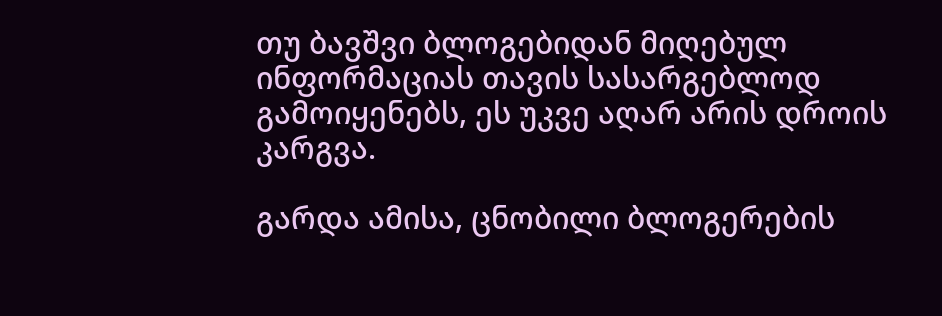თუ ბავშვი ბლოგებიდან მიღებულ ინფორმაციას თავის სასარგებლოდ გამოიყენებს, ეს უკვე აღარ არის დროის კარგვა.

გარდა ამისა, ცნობილი ბლოგერების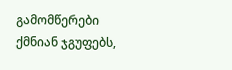გამომწერები ქმნიან ჯგუფებს,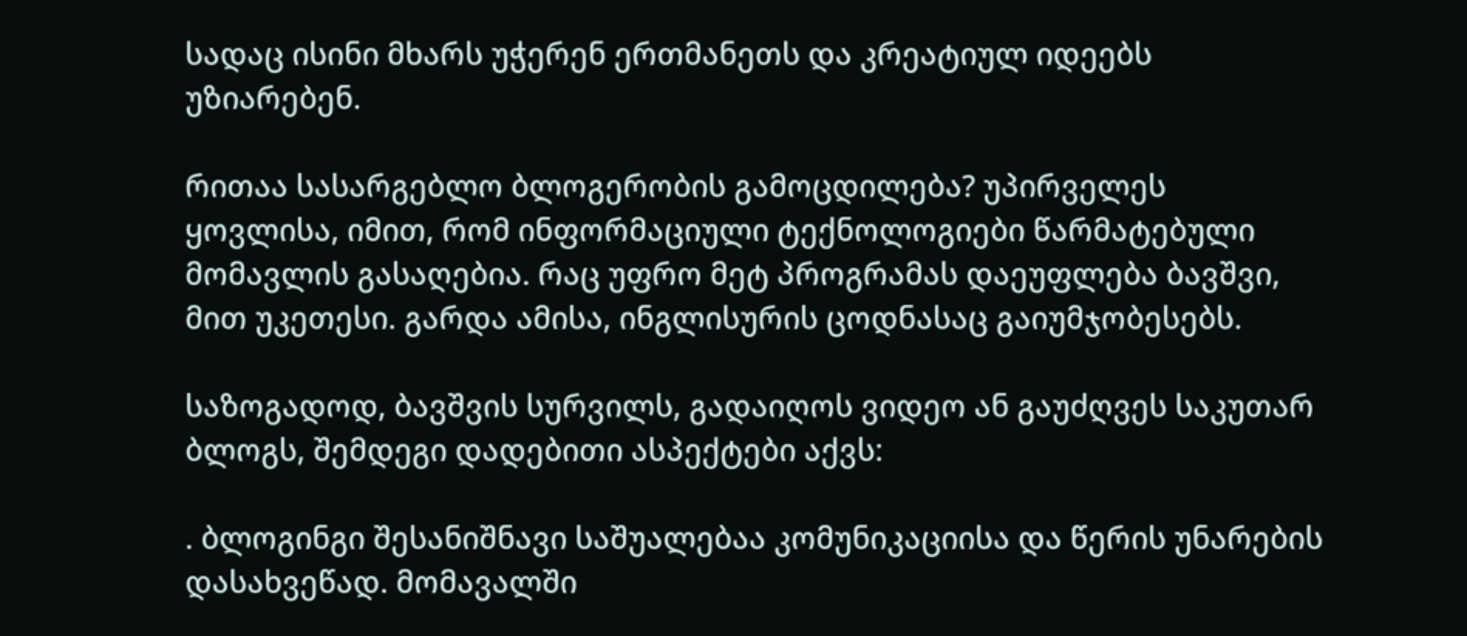სადაც ისინი მხარს უჭერენ ერთმანეთს და კრეატიულ იდეებს უზიარებენ.

რითაა სასარგებლო ბლოგერობის გამოცდილება? უპირველეს ყოვლისა, იმით, რომ ინფორმაციული ტექნოლოგიები წარმატებული მომავლის გასაღებია. რაც უფრო მეტ პროგრამას დაეუფლება ბავშვი, მით უკეთესი. გარდა ამისა, ინგლისურის ცოდნასაც გაიუმჯობესებს.

საზოგადოდ, ბავშვის სურვილს, გადაიღოს ვიდეო ან გაუძღვეს საკუთარ ბლოგს, შემდეგი დადებითი ასპექტები აქვს:

. ბლოგინგი შესანიშნავი საშუალებაა კომუნიკაციისა და წერის უნარების დასახვეწად. მომავალში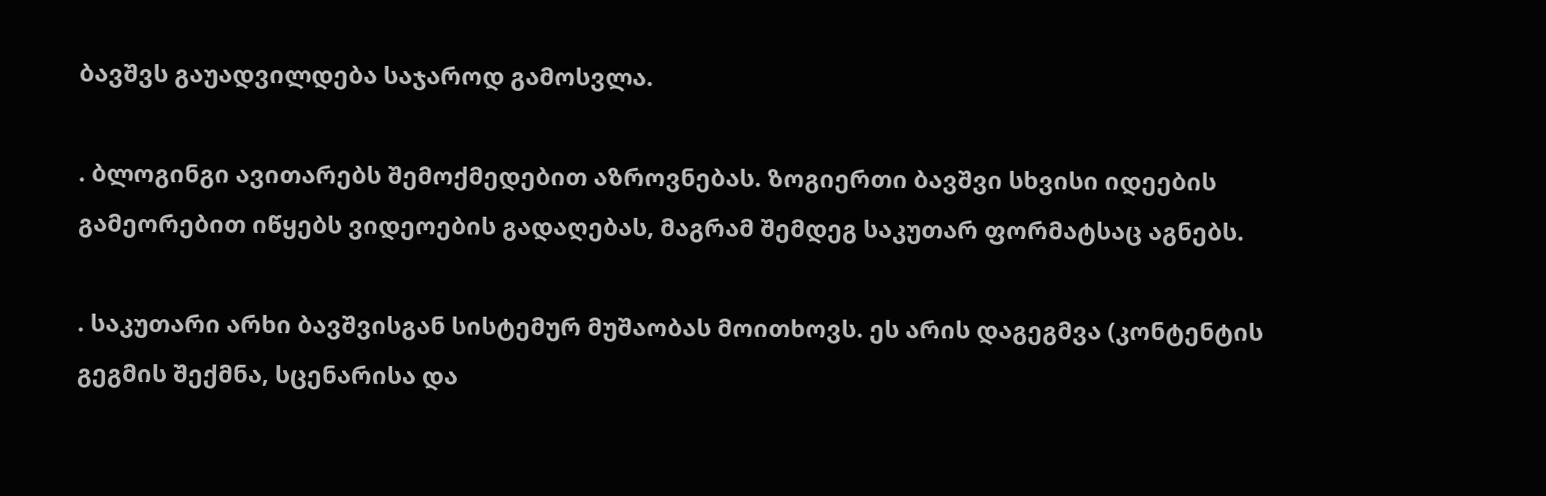ბავშვს გაუადვილდება საჯაროდ გამოსვლა.

. ბლოგინგი ავითარებს შემოქმედებით აზროვნებას. ზოგიერთი ბავშვი სხვისი იდეების გამეორებით იწყებს ვიდეოების გადაღებას, მაგრამ შემდეგ საკუთარ ფორმატსაც აგნებს.

. საკუთარი არხი ბავშვისგან სისტემურ მუშაობას მოითხოვს. ეს არის დაგეგმვა (კონტენტის გეგმის შექმნა, სცენარისა და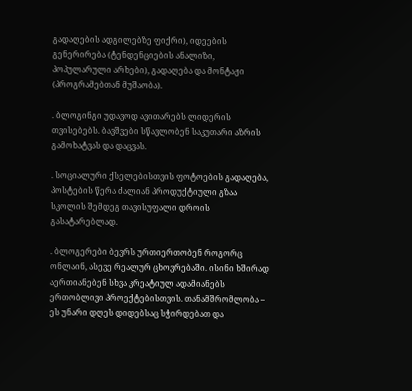გადაღების ადგილებზე ფიქრი), იდეების გენერირება (ტენდენციების ანალიზი, პოპულარული არხები), გადაღება და მონტაჟი (პროგრამებთან მუშაობა).

. ბლოგინგი უდავოდ ავითარებს ლიდერის თვისებებს. ბავშვები სწავლობენ საკუთარი აზრის გამოხატვას და დაცვას.

. სოციალური ქსელებისთვის ფოტოების გადაღება, პოსტების წერა ძალიან პროდუქტიული გზაა სკოლის შემდეგ თავისუფალი დროის გასატარებლად.

. ბლოგერები ბევრს ურთიერთობენ როგორც ონლაინ, ასევე რეალურ ცხოვრებაში. ისინი ხშირად აერთიანებენ სხვა კრეატიულ ადამიანებს ერთობლივი პროექტებისთვის. თანამშრომლობა – ეს უნარი დღეს დიდებსაც სჭირდებათ და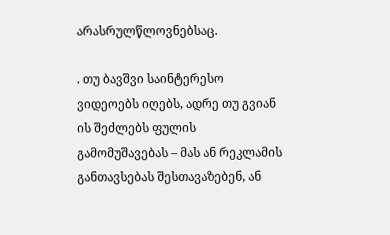არასრულწლოვნებსაც.

. თუ ბავშვი საინტერესო ვიდეოებს იღებს, ადრე თუ გვიან ის შეძლებს ფულის გამომუშავებას – მას ან რეკლამის განთავსებას შესთავაზებენ, ან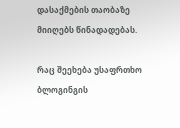დასაქმების თაობაზე მიიღებს წინადადებას.

რაც შეეხება უსაფრთხო ბლოგინგის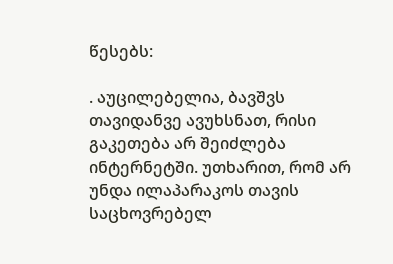წესებს:

. აუცილებელია, ბავშვს თავიდანვე ავუხსნათ, რისი გაკეთება არ შეიძლება ინტერნეტში. უთხარით, რომ არ უნდა ილაპარაკოს თავის საცხოვრებელ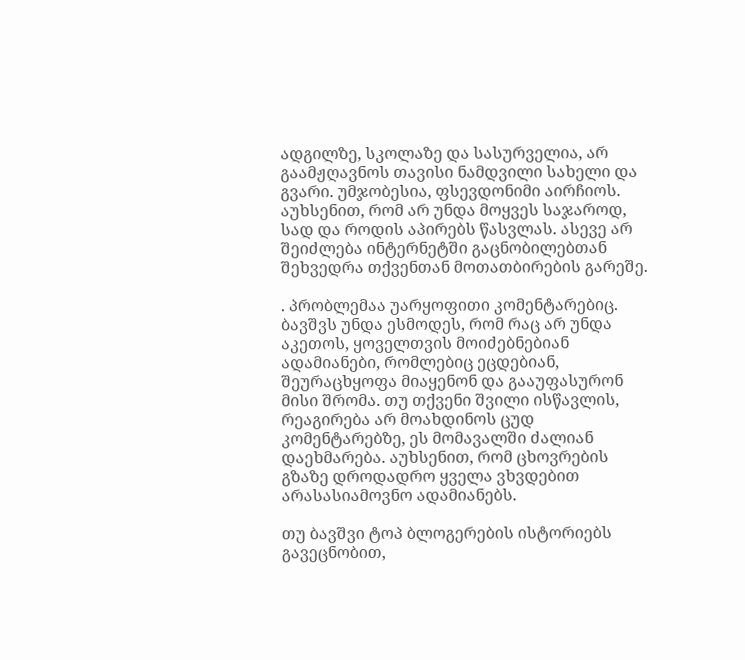ადგილზე, სკოლაზე და სასურველია, არ გაამჟღავნოს თავისი ნამდვილი სახელი და გვარი. უმჯობესია, ფსევდონიმი აირჩიოს. აუხსენით, რომ არ უნდა მოყვეს საჯაროდ, სად და როდის აპირებს წასვლას. ასევე არ შეიძლება ინტერნეტში გაცნობილებთან შეხვედრა თქვენთან მოთათბირების გარეშე.

. პრობლემაა უარყოფითი კომენტარებიც. ბავშვს უნდა ესმოდეს, რომ რაც არ უნდა აკეთოს, ყოველთვის მოიძებნებიან ადამიანები, რომლებიც ეცდებიან, შეურაცხყოფა მიაყენონ და გააუფასურონ მისი შრომა. თუ თქვენი შვილი ისწავლის, რეაგირება არ მოახდინოს ცუდ კომენტარებზე, ეს მომავალში ძალიან დაეხმარება. აუხსენით, რომ ცხოვრების გზაზე დროდადრო ყველა ვხვდებით არასასიამოვნო ადამიანებს.

თუ ბავშვი ტოპ ბლოგერების ისტორიებს გავეცნობით,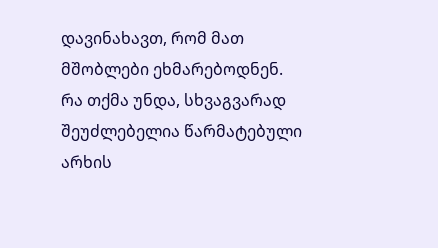დავინახავთ, რომ მათ მშობლები ეხმარებოდნენ. რა თქმა უნდა, სხვაგვარად შეუძლებელია წარმატებული არხის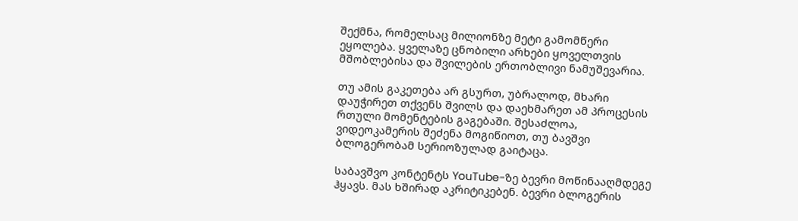შექმნა, რომელსაც მილიონზე მეტი გამომწერი ეყოლება. ყველაზე ცნობილი არხები ყოველთვის მშობლებისა და შვილების ერთობლივი ნამუშევარია.

თუ ამის გაკეთება არ გსურთ, უბრალოდ, მხარი დაუჭირეთ თქვენს შვილს და დაეხმარეთ ამ პროცესის რთული მომენტების გაგებაში. შესაძლოა, ვიდეოკამერის შეძენა მოგიწიოთ, თუ ბავშვი ბლოგერობამ სერიოზულად გაიტაცა.

საბავშვო კონტენტს YouTube-ზე ბევრი მოწინააღმდეგე ჰყავს. მას ხშირად აკრიტიკებენ. ბევრი ბლოგერის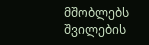მშობლებს შვილების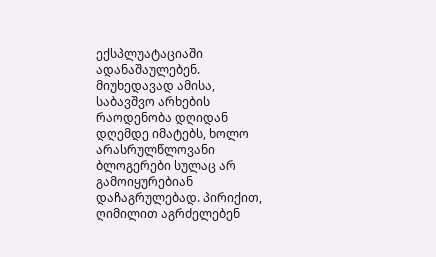ექსპლუატაციაში ადანაშაულებენ. მიუხედავად ამისა, საბავშვო არხების რაოდენობა დღიდან დღემდე იმატებს, ხოლო არასრულწლოვანი ბლოგერები სულაც არ გამოიყურებიან დაჩაგრულებად. პირიქით, ღიმილით აგრძელებენ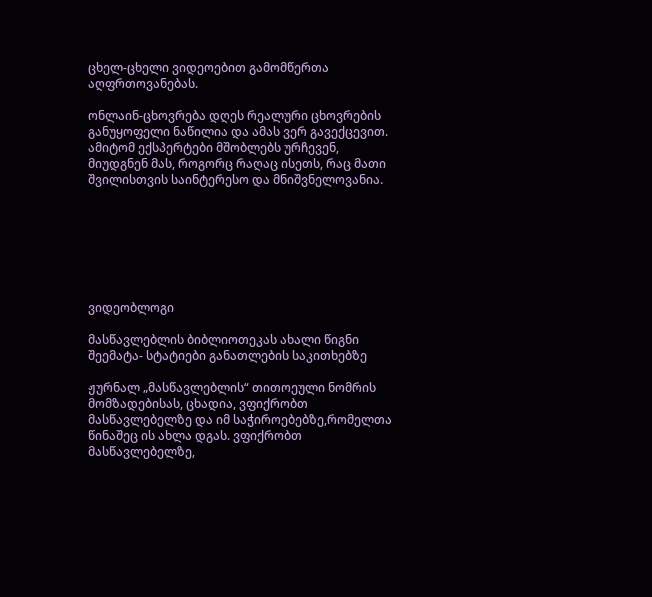ცხელ-ცხელი ვიდეოებით გამომწერთა აღფრთოვანებას.

ონლაინ-ცხოვრება დღეს რეალური ცხოვრების განუყოფელი ნაწილია და ამას ვერ გავექცევით. ამიტომ ექსპერტები მშობლებს ურჩევენ, მიუდგნენ მას, როგორც რაღაც ისეთს, რაც მათი შვილისთვის საინტერესო და მნიშვნელოვანია.







ვიდეობლოგი

მასწავლებლის ბიბლიოთეკას ახალი წიგნი შეემატა- სტატიები განათლების საკითხებზე

ჟურნალ „მასწავლებლის“ თითოეული ნომრის მომზადებისას, ცხადია, ვფიქრობთ მასწავლებელზე და იმ საჭიროებებზე,რომელთა წინაშეც ის ახლა დგას. ვფიქრობთ მასწავლებელზე,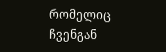რომელიც ჩვენგან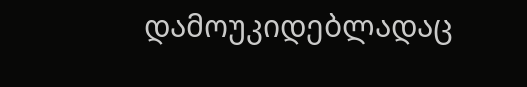დამოუკიდებლადაც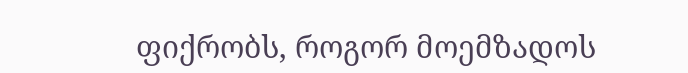ფიქრობს, როგორ მოემზადოს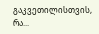გაკვეთილისთვის, რა...